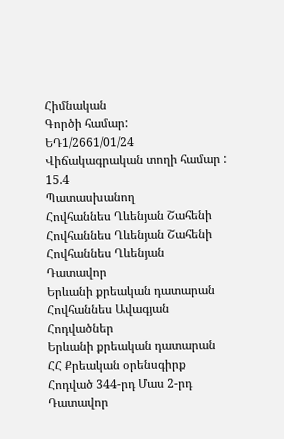Հիմնական
Գործի համար:
ԵԴ1/2661/01/24
Վիճակագրական տողի համար :
15.4
Պատասխանող
Հովհաննես Ղևենյան Շահենի
Հովհաննես Ղևենյան Շահենի
Հովհաննես Ղևենյան
Դատավոր
Երևանի քրեական դատարան
Հովհաննես Ավագյան
Հոդվածներ
Երևանի քրեական դատարան
ՀՀ Քրեական օրենսգիրք
Հոդված 344-րդ Մաս 2-րդ
Դատավոր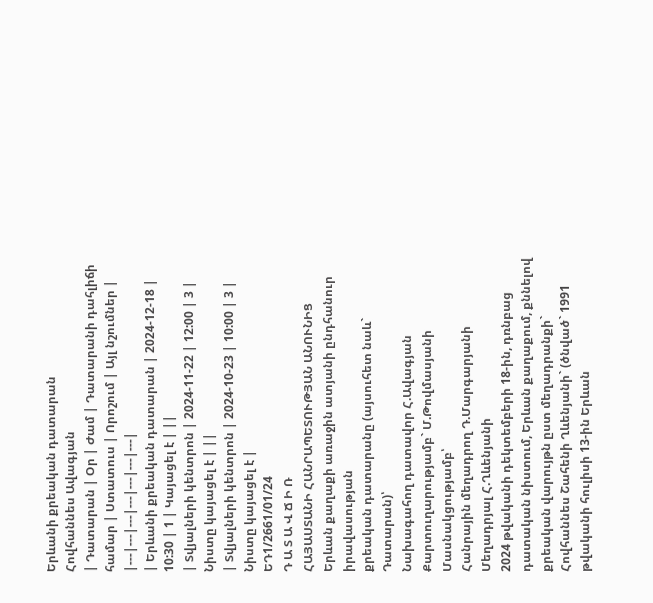Երևանի քրեական դատարան
Հովհաննես Ավագյան
| Դատարան | Օր | Ժամ | Դատարանի դահլիճի համար | Ստատուս | Որոշում | Այլ նշումներ |
|---|---|---|---|---|---|---|
| Երևանի քրեական դատարան | 2024-12-18 | 10:30 | 1 | Կայացել է | ||
| Տվյալների կենտրոն | 2024-11-22 | 12:00 | 3 | Նիստը կայացել է | ||
| Տվյալների կենտրոն | 2024-10-23 | 10:00 | 3 | Նիստը կայացել է |
ԵԴ1/2661/01/24
Դ Ա Տ Ա Վ Ճ Ի Ռ
ՀԱՅԱՍՏԱՆԻ ՀԱՆՐԱՊԵՏՈՒԹՅԱՆ ԱՆՈՒՆԻՑ
Երևան քաղաքի առաջին ատյանի ընդհանուր իրավասության
քրեական դատարանը (այսուհետ նաև` Դատարան)՝
Նախագահող դատավոր Հ.Ավագյան
Քարտուղարությամբ` Մ.Թովմասյանի
Մասնակցությամբ՝
Հանրային մեղադրող Դ.Մարգարյանի
Մեղադրյալ Հ.Ղևենյանի
2024 թվականի դեկտեմբերի 18-ին, դռնբաց դատական նիստում, Երևան քաղաքում, քննելով քրեական վարույթն ըստ մեղադրանքի`
Հովհաննես Շահենի Ղևենյանի` (ծնված` 1991 թվականի հուլիսի 13-ին Երևան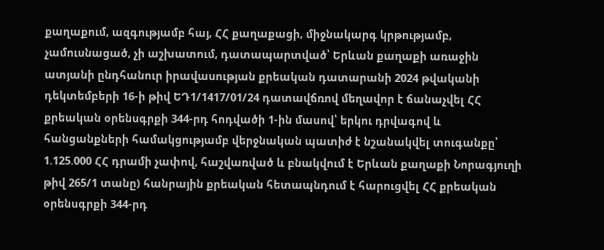քաղաքում, ազգությամբ հայ, ՀՀ քաղաքացի, միջնակարգ կրթությամբ, չամուսնացած, չի աշխատում, դատապարտված՝ Երևան քաղաքի առաջին ատյանի ընդհանուր իրավասության քրեական դատարանի 2024 թվականի դեկտեմբերի 16-ի թիվ ԵԴ1/1417/01/24 դատավճռով մեղավոր է ճանաչվել ՀՀ քրեական օրենսգրքի 344-րդ հոդվածի 1-ին մասով՝ երկու դրվագով և հանցանքների համակցությամբ վերջնական պատիժ է նշանակվել տուգանքը՝ 1.125.000 ՀՀ դրամի չափով, հաշվառված և բնակվում է Երևան քաղաքի Նորագյուղի թիվ 265/1 տանը) հանրային քրեական հետապնդում է հարուցվել ՀՀ քրեական օրենսգրքի 344-րդ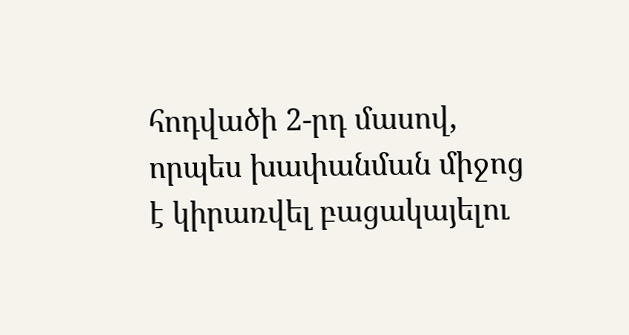հոդվածի 2-րդ մասով, որպես խափանման միջոց է կիրառվել բացակայելու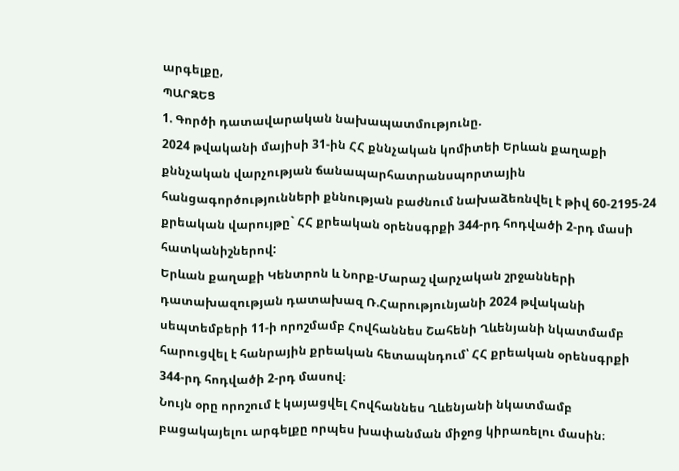արգելքը,
ՊԱՐԶԵՑ
1. Գործի դատավարական նախապատմությունը.
2024 թվականի մայիսի 31-ին ՀՀ քննչական կոմիտեի Երևան քաղաքի քննչական վարչության ճանապարհատրանսպորտային հանցագործությունների քննության բաժնում նախաձեռնվել է թիվ 60-2195-24 քրեական վարույթը` ՀՀ քրեական օրենսգրքի 344-րդ հոդվածի 2-րդ մասի հատկանիշներով:
Երևան քաղաքի Կենտրոն և Նորք-Մարաշ վարչական շրջանների դատախազության դատախազ Ռ.Հարությունյանի 2024 թվականի սեպտեմբերի 11-ի որոշմամբ Հովհաննես Շահենի Ղևենյանի նկատմամբ հարուցվել է հանրային քրեական հետապնդում՝ ՀՀ քրեական օրենսգրքի 344-րդ հոդվածի 2-րդ մասով։
Նույն օրը որոշում է կայացվել Հովհաննես Ղևենյանի նկատմամբ բացակայելու արգելքը որպես խափանման միջոց կիրառելու մասին։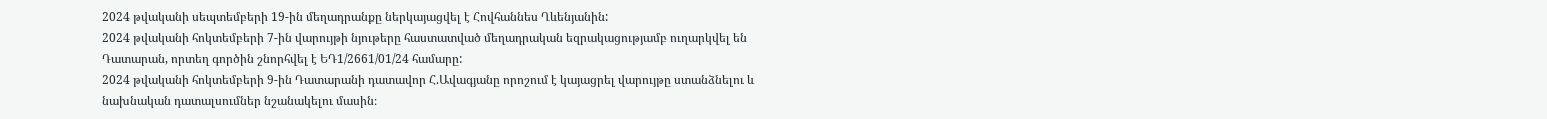2024 թվականի սեպտեմբերի 19-ին մեղադրանքը ներկայացվել է Հովհաննես Ղևենյանին:
2024 թվականի հոկտեմբերի 7-ին վարույթի նյութերը հաստատված մեղադրական եզրակացությամբ ուղարկվել են Դատարան, որտեղ գործին շնորհվել է ԵԴ1/2661/01/24 համարը:
2024 թվականի հոկտեմբերի 9-ին Դատարանի դատավոր Հ.Ավագյանը որոշում է կայացրել վարույթը ստանձնելու և նախնական դատալսումներ նշանակելու մասին։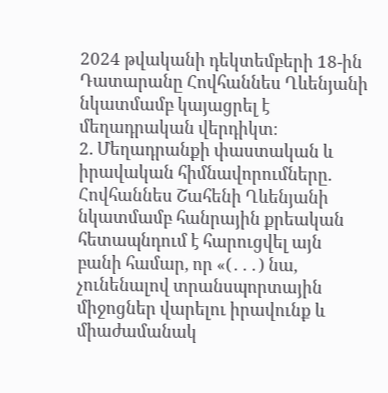2024 թվականի դեկտեմբերի 18-ին Դատարանը Հովհաննես Ղևենյանի նկատմամբ կայացրել է մեղադրական վերդիկտ։
2. Մեղադրանքի փաստական և իրավական հիմնավորումները.
Հովհաննես Շահենի Ղևենյանի նկատմամբ հանրային քրեական հետապնդում է հարուցվել այն բանի համար, որ «(․․․) նա, չունենալով տրանսպորտային միջոցներ վարելու իրավունք և միաժամանակ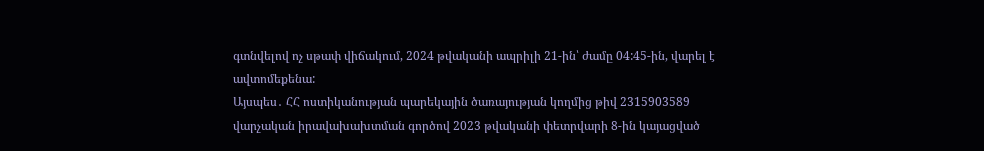գտնվելով ոչ սթափ վիճակում, 2024 թվականի ապրիլի 21-ին՝ ժամը 04:45-ին, վարել է ավտոմեքենա:
Այսպես․ ՀՀ ոստիկանության պարեկային ծառայության կողմից թիվ 2315903589 վարչական իրավախախտման գործով 2023 թվականի փետրվարի 8-ին կայացված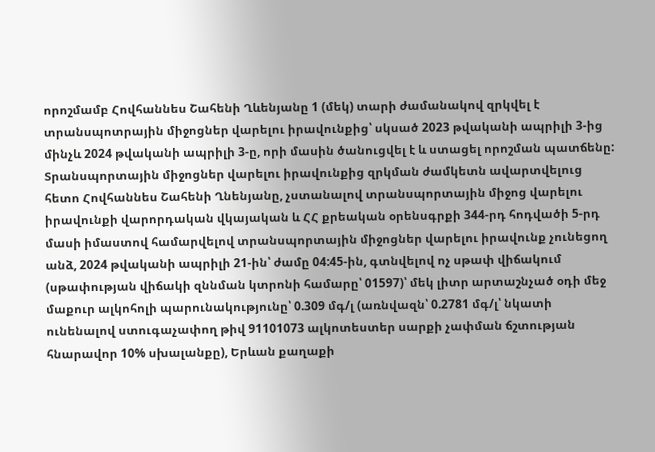որոշմամբ Հովհաննես Շահենի Ղևենյանը 1 (մեկ) տարի ժամանակով զրկվել է տրանսպոտրային միջոցներ վարելու իրավունքից՝ սկսած 2023 թվականի ապրիլի 3-ից մինչև 2024 թվականի ապրիլի 3-ը, որի մասին ծանուցվել է և ստացել որոշման պատճենը: Տրանսպորտային միջոցներ վարելու իրավունքից զրկման ժամկետն ավարտվելուց հետո Հովհաննես Շահենի Ղնենյանը, չստանալով տրանսպորտային միջոց վարելու իրավունքի վարորդական վկայական և ՀՀ քրեական օրենսգրքի 344-րդ հոդվածի 5-րդ մասի իմաստով համարվելով տրանսպորտային միջոցներ վարելու իրավունք չունեցող անձ, 2024 թվականի ապրիլի 21-ին՝ ժամը 04:45-ին, գտնվելով ոչ սթափ վիճակում (սթափության վիճակի զննման կտրոնի համարը՝ 01597)՝ մեկ լիտր արտաշնչած օդի մեջ մաքուր ալկոհոլի պարունակությունը՝ 0.309 մգ/լ (առնվազն՝ 0.2781 մգ/լ՝ նկատի ունենալով ստուգաչափող թիվ 91101073 ալկոտեստեր սարքի չափման ճշտության հնարավոր 10% սխալանքը), Երևան քաղաքի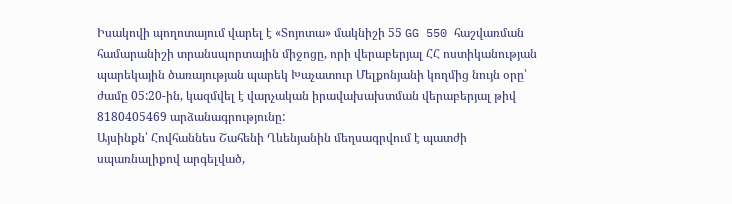Իսակովի պողոտայում վարել է «Տոյոտա» մակնիշի 55 GG 550 հաշվառման համարանիշի տրանսպորտային միջոցը, որի վերաբերյալ ՀՀ ոստիկանության պարեկային ծառայության պարեկ Խաչատուր Մելքոնյանի կողմից նույն օրը՝ ժամը 05:20-ին, կազմվել է վարչական իրավախախտման վերաբերյալ թիվ 8180405469 արձանագրությունը:
Այսինքն՝ Հովհաննես Շահենի Ղևենյանին մեղսագրվում է պատժի սպառնալիքով արգելված,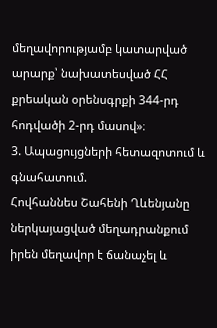մեղավորությամբ կատարված արարք՝ նախատեսված ՀՀ քրեական օրենսգրքի 344-րդ հոդվածի 2-րդ մասով»։
3. Ապացույցների հետազոտում և գնահատում.
Հովհաննես Շահենի Ղևենյանը ներկայացված մեղադրանքում իրեն մեղավոր է ճանաչել և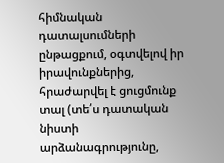հիմնական դատալսումների ընթացքում, օգտվելով իր իրավունքներից, հրաժարվել է ցուցմունք տալ (տե՛ս դատական նիստի արձանագրությունը,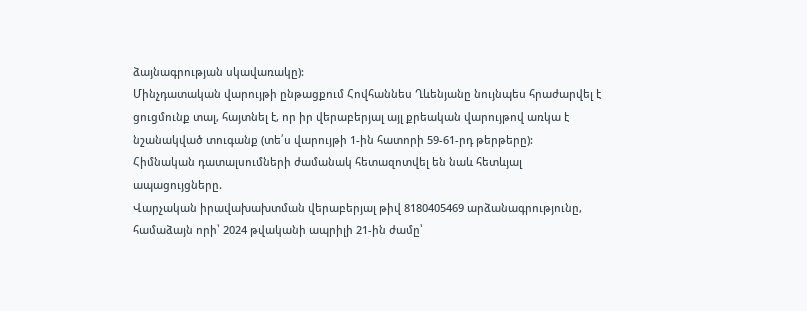ձայնագրության սկավառակը):
Մինչդատական վարույթի ընթացքում Հովհաննես Ղևենյանը նույնպես հրաժարվել է ցուցմունք տալ, հայտնել է, որ իր վերաբերյալ այլ քրեական վարույթով առկա է նշանակված տուգանք (տե՛ս վարույթի 1-ին հատորի 59-61-րդ թերթերը):
Հիմնական դատալսումների ժամանակ հետազոտվել են նաև հետևյալ ապացույցները.
Վարչական իրավախախտման վերաբերյալ թիվ 8180405469 արձանագրությունը, համաձայն որի՝ 2024 թվականի ապրիլի 21-ին ժամը՝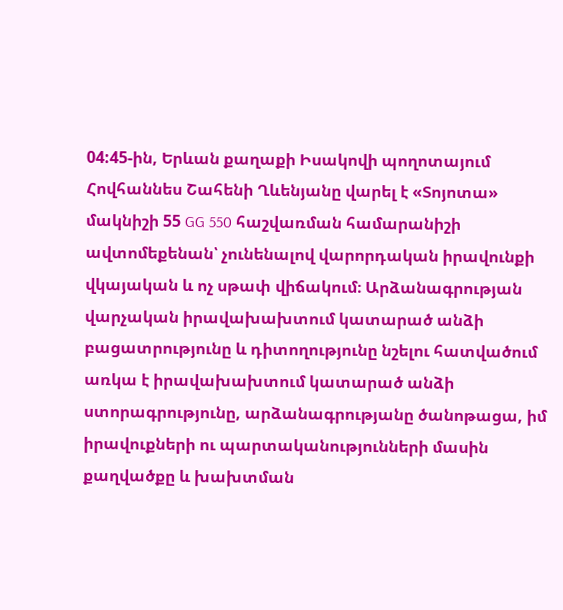04:45-ին, Երևան քաղաքի Իսակովի պողոտայում Հովհաննես Շահենի Ղևենյանը վարել է «Տոյոտա» մակնիշի 55 GG 550 հաշվառման համարանիշի ավտոմեքենան՝ չունենալով վարորդական իրավունքի վկայական և ոչ սթափ վիճակում։ Արձանագրության վարչական իրավախախտում կատարած անձի բացատրությունը և դիտողությունը նշելու հատվածում առկա է իրավախախտում կատարած անձի ստորագրությունը, արձանագրությանը ծանոթացա, իմ իրավուքների ու պարտականությունների մասին քաղվածքը և խախտման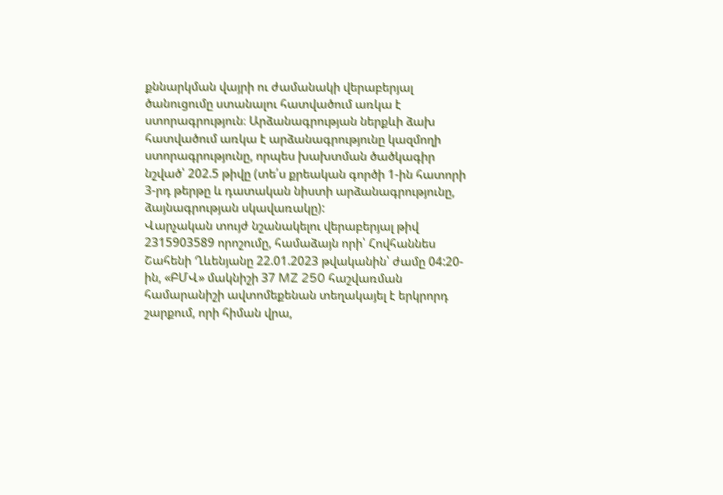քննարկման վայրի ու ժամանակի վերաբերյալ ծանուցումը ստանալու հատվածում առկա է ստորագրություն։ Արձանագրության ներքևի ձախ հատվածում առկա է արձանագրությունը կազմողի ստորագրությունը, որպես խախտման ծածկագիր նշված՝ 202.5 թիվը (տե՛ս քրեական գործի 1-ին հատորի 3-րդ թերթը և դատական նիստի արձանագրությունը, ձայնագրության սկավառակը):
Վարչական տույժ նշանակելու վերաբերյալ թիվ 2315903589 որոշումը, համաձայն որի՝ Հովհաննես Շահենի Ղևենյանը 22.01.2023 թվականին՝ ժամը 04:20-ին, «ԲՄՎ» մակնիշի 37 MZ 250 հաշվառման համարանիշի ավտոմեքենան տեղակայել է երկրորդ շարքում, որի հիման վրա,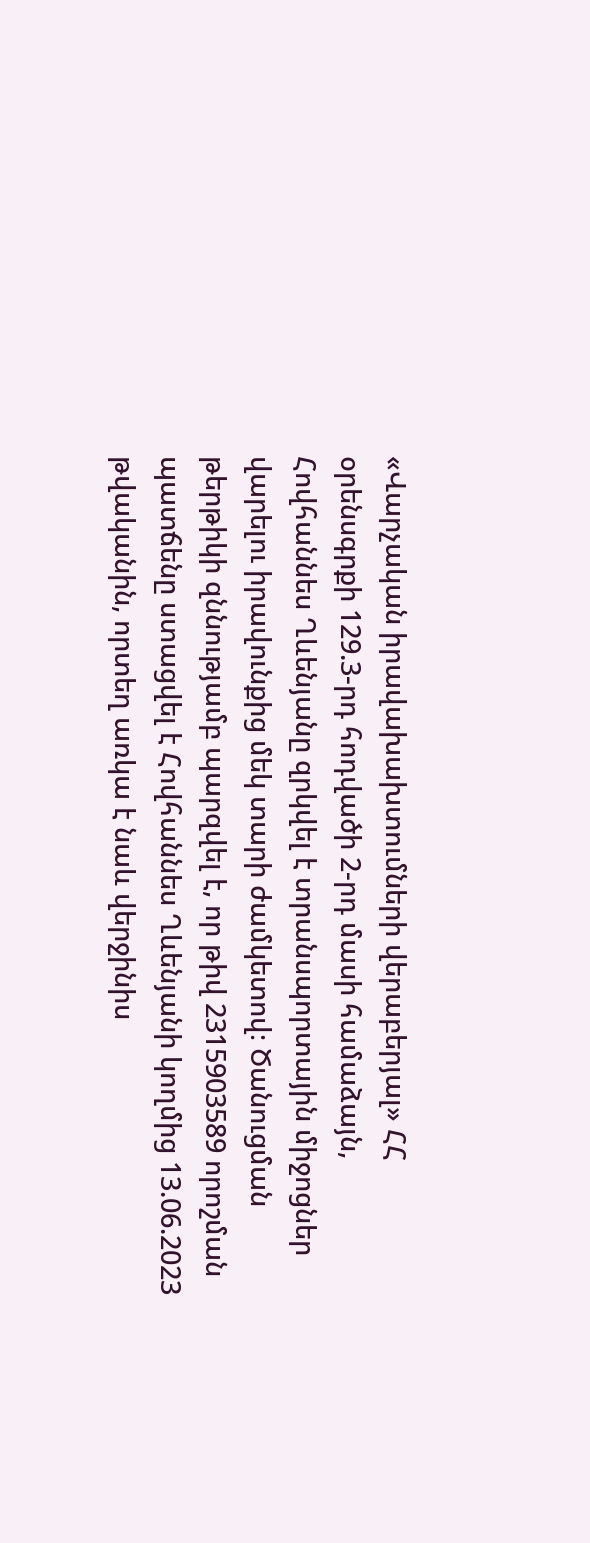«Վարչական իրավախախտումների վերաբերյալ» ՀՀ օրենսգրքի 129.3-րդ հոդվածի 2-րդ մասի համաձայն, Հովհաննես Ղևենյանը զրկվել է տրանսպորտային միջոցներ վարելու իրավունքից մեկ տարի ժամկետով։ Ծանուցման թերթիկի զննությամբ պարզվել է, որ թիվ 2315903589 որոշման պատճենը ստացվել է Հովհաննես Ղևենյանի կողմից 13.06.2023 թվականին, որտեղ առկա է նաև վերջինիս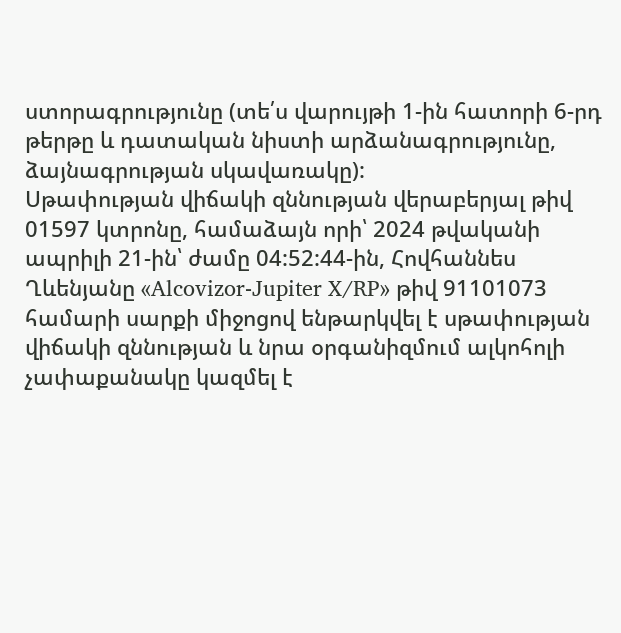ստորագրությունը (տե՛ս վարույթի 1-ին հատորի 6-րդ թերթը և դատական նիստի արձանագրությունը, ձայնագրության սկավառակը):
Սթափության վիճակի զննության վերաբերյալ թիվ 01597 կտրոնը, համաձայն որի՝ 2024 թվականի ապրիլի 21-ին՝ ժամը 04:52:44-ին, Հովհաննես Ղևենյանը «Alcovizor-Jupiter X/RP» թիվ 91101073 համարի սարքի միջոցով ենթարկվել է սթափության վիճակի զննության և նրա օրգանիզմում ալկոհոլի չափաքանակը կազմել է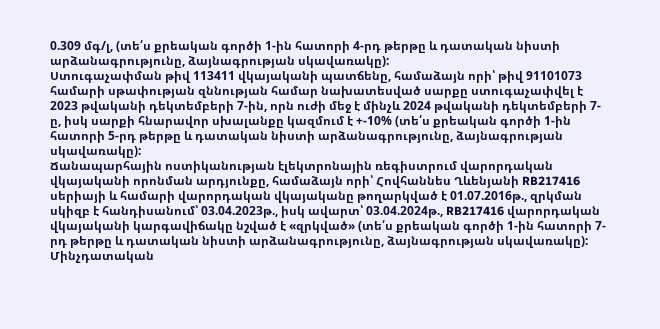0.309 մգ/լ, (տե՛ս քրեական գործի 1-ին հատորի 4-րդ թերթը և դատական նիստի արձանագրությունը, ձայնագրության սկավառակը):
Ստուգաչափման թիվ 113411 վկայականի պատճենը, համաձայն որի՝ թիվ 91101073 համարի սթափության զննության համար նախատեսված սարքը ստուգաչափվել է 2023 թվականի դեկտեմբերի 7-ին, որն ուժի մեջ է մինչև 2024 թվականի դեկտեմբերի 7-ը, իսկ սարքի հնարավոր սխալանքը կազմում է +-10% (տե՛ս քրեական գործի 1-ին հատորի 5-րդ թերթը և դատական նիստի արձանագրությունը, ձայնագրության սկավառակը):
Ճանապարհային ոստիկանության էլեկտրոնային ռեգիստրում վարորդական վկայականի որոնման արդյունքը, համաձայն որի՝ Հովհաննես Ղևենյանի RB217416 սերիայի և համարի վարորդական վկայականը թողարկված է 01.07.2016թ., զրկման սկիզբ է հանդիսանում՝ 03.04.2023թ., իսկ ավարտ՝ 03.04.2024թ., RB217416 վարորդական վկայականի կարգավիճակը նշված է «զրկված» (տե՛ս քրեական գործի 1-ին հատորի 7-րդ թերթը և դատական նիստի արձանագրությունը, ձայնագրության սկավառակը):
Մինչդատական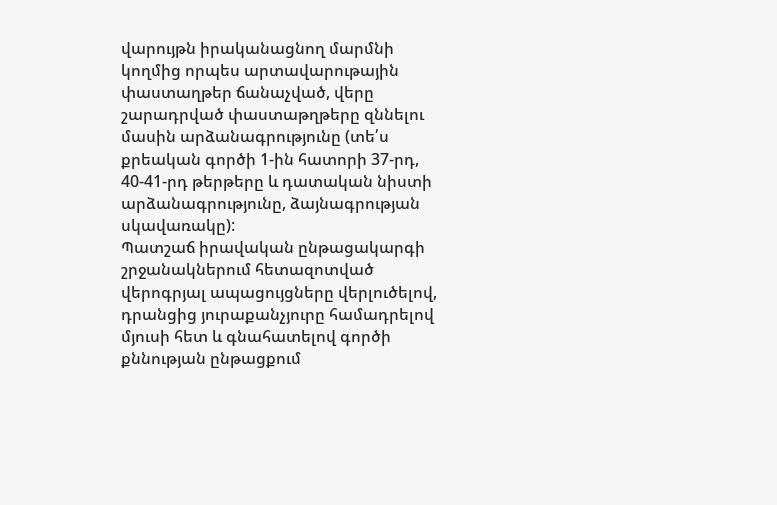վարույթն իրականացնող մարմնի կողմից որպես արտավարութային փաստաղթեր ճանաչված, վերը շարադրված փաստաթղթերը զննելու մասին արձանագրությունը (տե՛ս քրեական գործի 1-ին հատորի 37-րդ, 40-41-րդ թերթերը և դատական նիստի արձանագրությունը, ձայնագրության սկավառակը):
Պատշաճ իրավական ընթացակարգի շրջանակներում հետազոտված վերոգրյալ ապացույցները վերլուծելով, դրանցից յուրաքանչյուրը համադրելով մյուսի հետ և գնահատելով գործի քննության ընթացքում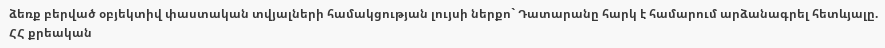ձեռք բերված օբյեկտիվ փաստական տվյալների համակցության լույսի ներքո` Դատարանը հարկ է համարում արձանագրել հետևյալը.
ՀՀ քրեական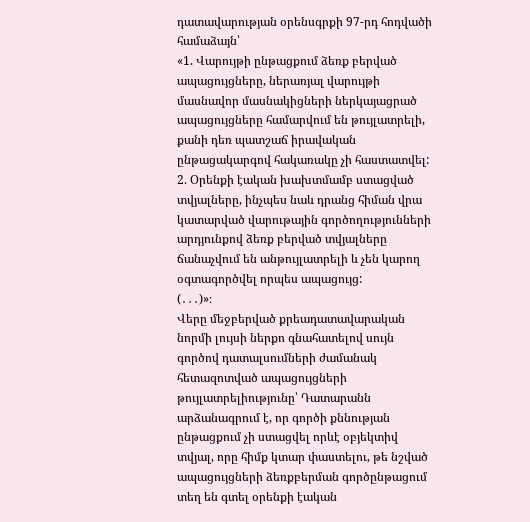դատավարության օրենսգրքի 97-րդ հոդվածի համաձայն՝
«1. Վարույթի ընթացքում ձեռք բերված ապացույցները, ներառյալ վարույթի մասնավոր մասնակիցների ներկայացրած ապացույցները համարվում են թույլատրելի, քանի դեռ պատշաճ իրավական ընթացակարգով հակառակը չի հաստատվել:
2. Օրենքի էական խախտմամբ ստացված տվյալները, ինչպես նաև դրանց հիման վրա կատարված վարութային գործողությունների արդյունքով ձեռք բերված տվյալները ճանաչվում են անթույլատրելի և չեն կարող օգտագործվել որպես ապացույց:
(․․․)»։
Վերը մեջբերված քրեադատավարական նորմի լույսի ներքո գնահատելով սույն գործով դատալսումների ժամանակ հետազոտված ապացույցների թույլատրելիությունը՝ Դատարանն արձանագրում է, որ գործի քննության ընթացքում չի ստացվել որևէ օբյեկտիվ տվյալ, որը հիմք կտար փաստելու, թե նշված ապացույցների ձեռքբերման գործընթացում տեղ են գտել օրենքի էական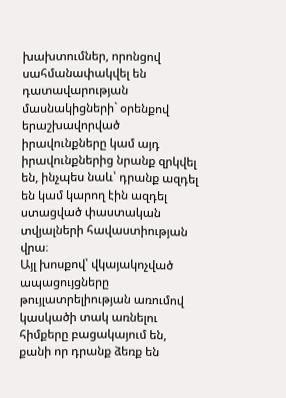խախտումներ, որոնցով սահմանափակվել են դատավարության մասնակիցների` օրենքով երաշխավորված իրավունքները կամ այդ իրավունքներից նրանք զրկվել են, ինչպես նաև՝ դրանք ազդել են կամ կարող էին ազդել ստացված փաստական տվյալների հավաստիության վրա։
Այլ խոսքով՝ վկայակոչված ապացույցները թույլատրելիության առումով կասկածի տակ առնելու հիմքերը բացակայում են, քանի որ դրանք ձեռք են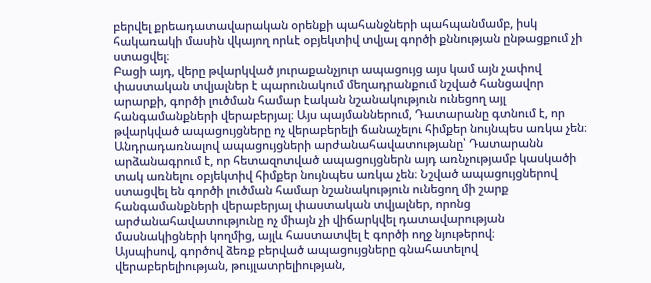բերվել քրեադատավարական օրենքի պահանջների պահպանմամբ, իսկ հակառակի մասին վկայող որևէ օբյեկտիվ տվյալ գործի քննության ընթացքում չի ստացվել։
Բացի այդ, վերը թվարկված յուրաքանչյուր ապացույց այս կամ այն չափով փաստական տվյալներ է պարունակում մեղադրանքում նշված հանցավոր արարքի, գործի լուծման համար էական նշանակություն ունեցող այլ հանգամանքների վերաբերյալ։ Այս պայմաններում, Դատարանը գտնում է, որ թվարկված ապացույցները ոչ վերաբերելի ճանաչելու հիմքեր նույնպես առկա չեն։
Անդրադառնալով ապացույցների արժանահավատությանը՝ Դատարանն արձանագրում է, որ հետազոտված ապացույցներն այդ առնչությամբ կասկածի տակ առնելու օբյեկտիվ հիմքեր նույնպես առկա չեն։ Նշված ապացույցներով ստացվել են գործի լուծման համար նշանակություն ունեցող մի շարք հանգամանքների վերաբերյալ փաստական տվյալներ, որոնց արժանահավատությունը ոչ միայն չի վիճարկվել դատավարության մասնակիցների կողմից, այլև հաստատվել է գործի ողջ նյութերով։
Այսպիսով, գործով ձեռք բերված ապացույցները գնահատելով վերաբերելիության, թույլատրելիության,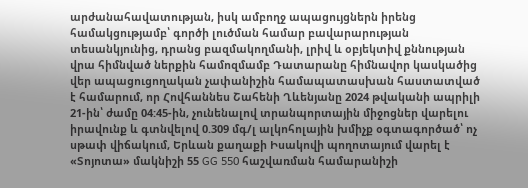արժանահավատության, իսկ ամբողջ ապացույցներն իրենց համակցությամբ՝ գործի լուծման համար բավարարության տեսանկյունից, դրանց բազմակողմանի, լրիվ և օբյեկտիվ քննության վրա հիմնված ներքին համոզմամբ Դատարանը հիմնավոր կասկածից վեր ապացուցողական չափանիշին համապատասխան հաստատված է համարում, որ Հովհաննես Շահենի Ղևենյանը 2024 թվականի ապրիլի 21-ին՝ ժամը 04:45-ին, չունենալով տրանպորտային միջոցներ վարելու իրավունք և գտնվելով 0.309 մգ/լ ալկոհոլային խմիչք օգտագործած՝ ոչ սթափ վիճակում, Երևան քաղաքի Իսակովի պողոտայում վարել է «Տոյոտա» մակնիշի 55 GG 550 հաշվառման համարանիշի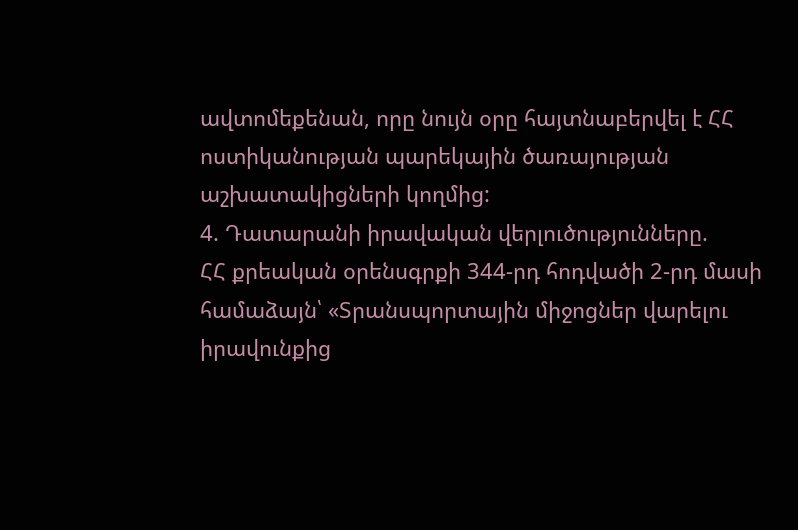ավտոմեքենան, որը նույն օրը հայտնաբերվել է ՀՀ ոստիկանության պարեկային ծառայության աշխատակիցների կողմից:
4. Դատարանի իրավական վերլուծությունները.
ՀՀ քրեական օրենսգրքի 344-րդ հոդվածի 2-րդ մասի համաձայն՝ «Տրանսպորտային միջոցներ վարելու իրավունքից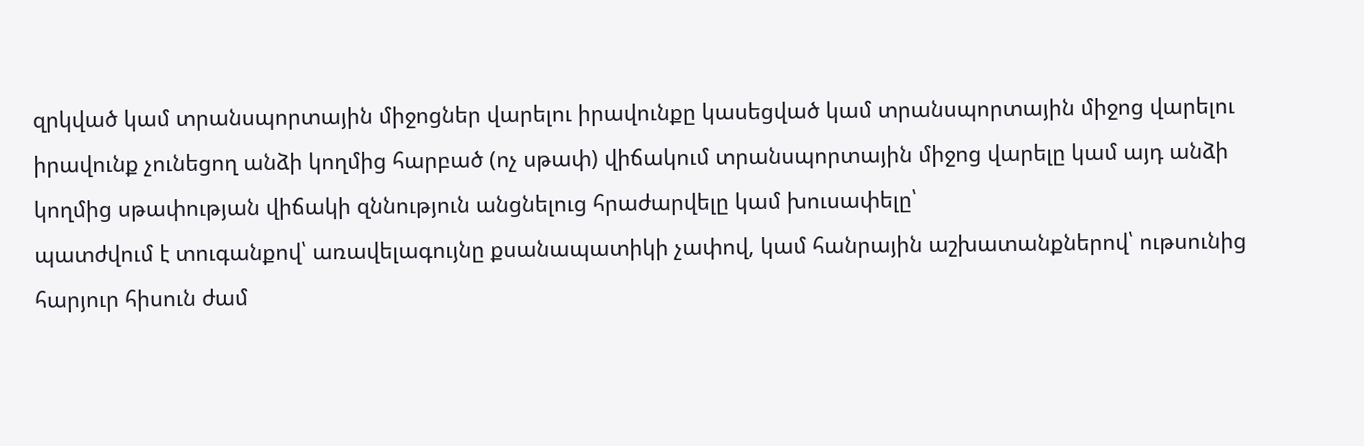զրկված կամ տրանսպորտային միջոցներ վարելու իրավունքը կասեցված կամ տրանսպորտային միջոց վարելու իրավունք չունեցող անձի կողմից հարբած (ոչ սթափ) վիճակում տրանսպորտային միջոց վարելը կամ այդ անձի կողմից սթափության վիճակի զննություն անցնելուց հրաժարվելը կամ խուսափելը՝
պատժվում է տուգանքով՝ առավելագույնը քսանապատիկի չափով, կամ հանրային աշխատանքներով՝ ութսունից հարյուր հիսուն ժամ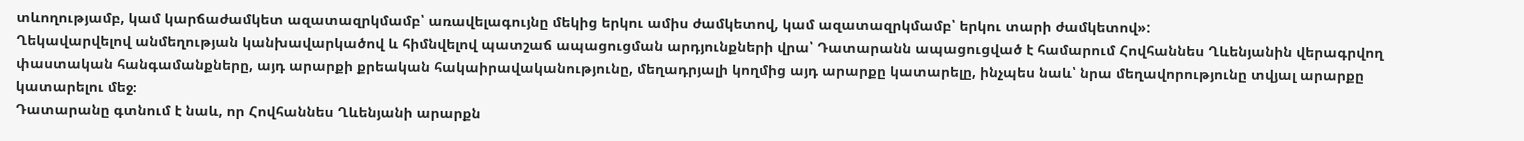տևողությամբ, կամ կարճաժամկետ ազատազրկմամբ՝ առավելագույնը մեկից երկու ամիս ժամկետով, կամ ազատազրկմամբ՝ երկու տարի ժամկետով»:
Ղեկավարվելով անմեղության կանխավարկածով և հիմնվելով պատշաճ ապացուցման արդյունքների վրա՝ Դատարանն ապացուցված է համարում Հովհաննես Ղևենյանին վերագրվող փաստական հանգամանքները, այդ արարքի քրեական հակաիրավականությունը, մեղադրյալի կողմից այդ արարքը կատարելը, ինչպես նաև՝ նրա մեղավորությունը տվյալ արարքը կատարելու մեջ։
Դատարանը գտնում է նաև, որ Հովհաննես Ղևենյանի արարքն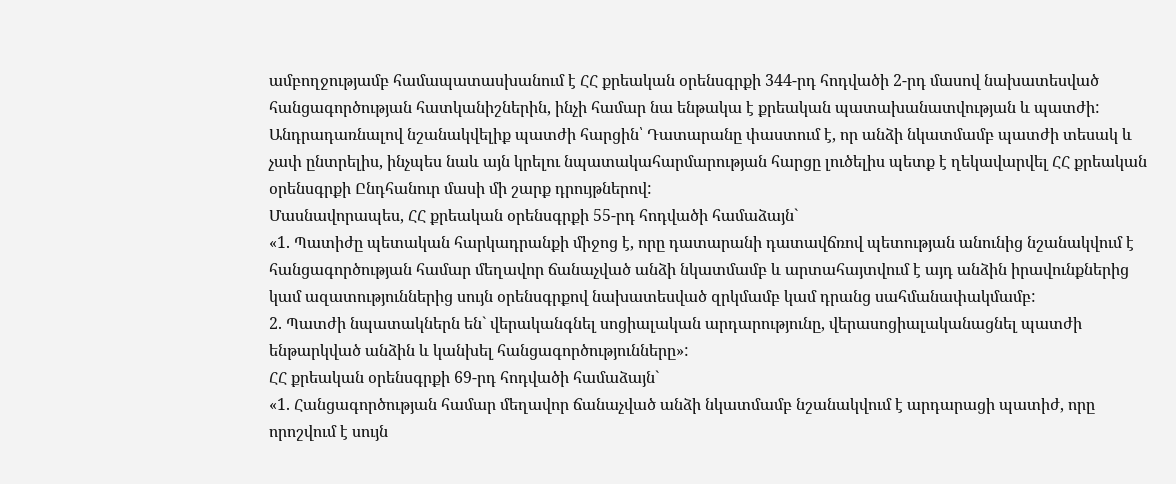ամբողջությամբ համապատասխանում է ՀՀ քրեական օրենսգրքի 344-րդ հոդվածի 2-րդ մասով նախատեսված հանցագործության հատկանիշներին, ինչի համար նա ենթակա է քրեական պատախանատվության և պատժի:
Անդրադառնալով նշանակվելիք պատժի հարցին՝ Դատարանը փաստում է, որ անձի նկատմամբ պատժի տեսակ և չափ ընտրելիս, ինչպես նաև այն կրելու նպատակահարմարության հարցը լուծելիս պետք է ղեկավարվել ՀՀ քրեական օրենսգրքի Ընդհանուր մասի մի շարք դրույթներով:
Մասնավորապես, ՀՀ քրեական օրենսգրքի 55-րդ հոդվածի համաձայն`
«1. Պատիժը պետական հարկադրանքի միջոց է, որը դատարանի դատավճռով պետության անունից նշանակվում է հանցագործության համար մեղավոր ճանաչված անձի նկատմամբ և արտահայտվում է այդ անձին իրավունքներից կամ ազատություններից սույն օրենսգրքով նախատեսված զրկմամբ կամ դրանց սահմանափակմամբ:
2. Պատժի նպատակներն են` վերականգնել սոցիալական արդարությունը, վերասոցիալականացնել պատժի ենթարկված անձին և կանխել հանցագործությունները»:
ՀՀ քրեական օրենսգրքի 69-րդ հոդվածի համաձայն`
«1. Հանցագործության համար մեղավոր ճանաչված անձի նկատմամբ նշանակվում է արդարացի պատիժ, որը որոշվում է սույն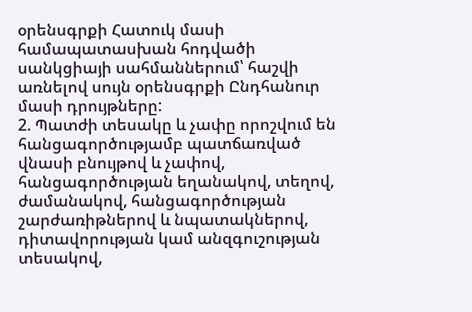օրենսգրքի Հատուկ մասի համապատասխան հոդվածի սանկցիայի սահմաններում՝ հաշվի առնելով սույն օրենսգրքի Ընդհանուր մասի դրույթները:
2. Պատժի տեսակը և չափը որոշվում են հանցագործությամբ պատճառված վնասի բնույթով և չափով, հանցագործության եղանակով, տեղով, ժամանակով, հանցագործության շարժառիթներով և նպատակներով, դիտավորության կամ անզգուշության տեսակով,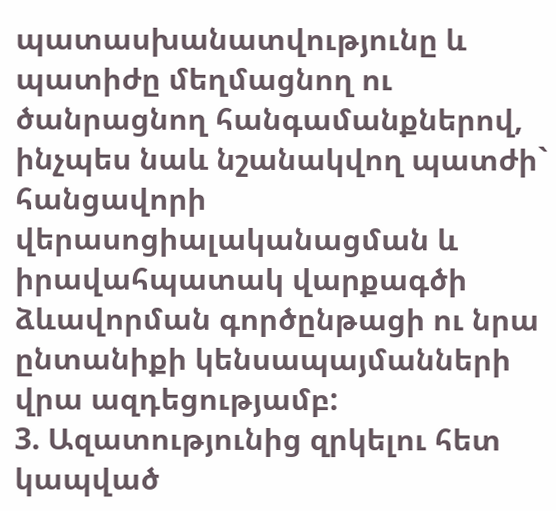պատասխանատվությունը և պատիժը մեղմացնող ու ծանրացնող հանգամանքներով, ինչպես նաև նշանակվող պատժի` հանցավորի վերասոցիալականացման և իրավահպատակ վարքագծի ձևավորման գործընթացի ու նրա ընտանիքի կենսապայմանների վրա ազդեցությամբ:
3. Ազատությունից զրկելու հետ կապված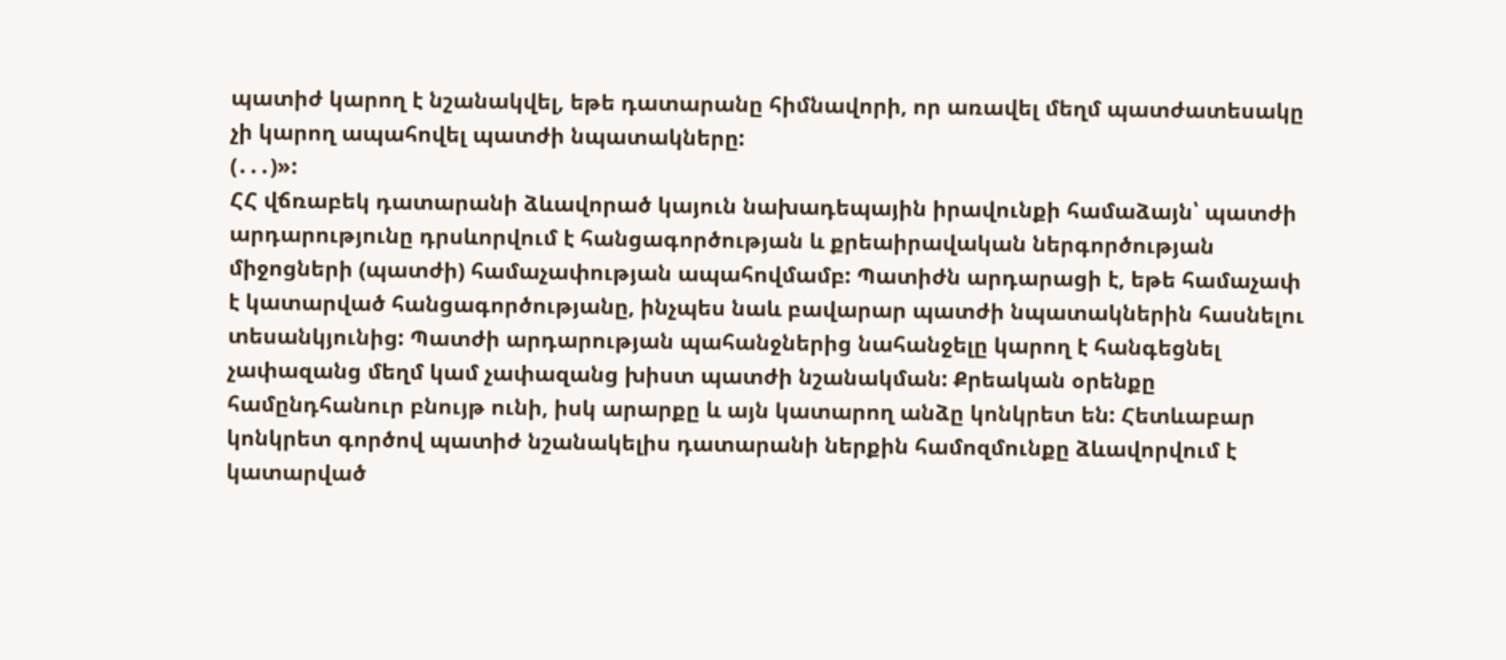պատիժ կարող է նշանակվել, եթե դատարանը հիմնավորի, որ առավել մեղմ պատժատեսակը չի կարող ապահովել պատժի նպատակները:
(․․․)»:
ՀՀ վճռաբեկ դատարանի ձևավորած կայուն նախադեպային իրավունքի համաձայն՝ պատժի արդարությունը դրսևորվում է հանցագործության և քրեաիրավական ներգործության միջոցների (պատժի) համաչափության ապահովմամբ: Պատիժն արդարացի է, եթե համաչափ է կատարված հանցագործությանը, ինչպես նաև բավարար պատժի նպատակներին հասնելու տեսանկյունից: Պատժի արդարության պահանջներից նահանջելը կարող է հանգեցնել չափազանց մեղմ կամ չափազանց խիստ պատժի նշանակման: Քրեական օրենքը համընդհանուր բնույթ ունի, իսկ արարքը և այն կատարող անձը կոնկրետ են: Հետևաբար կոնկրետ գործով պատիժ նշանակելիս դատարանի ներքին համոզմունքը ձևավորվում է կատարված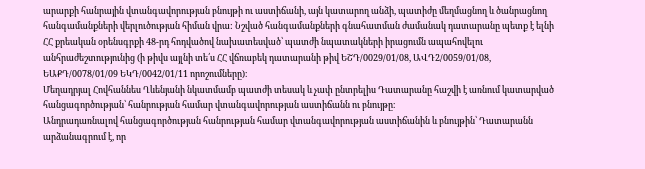արարքի հանրային վտանգավորության բնույթի ու աստիճանի, այն կատարող անձի, պատիժը մեղմացնող և ծանրացնող հանգամանքների վերլուծության հիման վրա: Նշված հանգամանքների գնահատման ժամանակ դատարանը պետք է ելնի ՀՀ քրեական օրենսգրքի 48-րդ հոդվածով նախատեսված՝ պատժի նպատակների իրացումն ապահովելու անհրաժեշտությունից (ի թիվս այլնի տե՛ս ՀՀ վճռաբեկ դատարանի թիվ ԵՇԴ/0029/01/08, ԱՎԴ2/0059/01/08, ԵԱՔԴ/0078/01/09 ԵԿԴ/0042/01/11 որոշումները)։
Մեղադրյալ Հովհաննես Ղևենյանի նկատմամբ պատժի տեսակ և չափ ընտրելիս Դատարանը հաշվի է առնում կատարված հանցագործության՝ հանրության համար վտանգավորության աստիճանն ու բնույթը։
Անդրադառնալով հանցագործության հանրության համար վտանգավորության աստիճանին և բնույթին՝ Դատարանն արձանագրում է, որ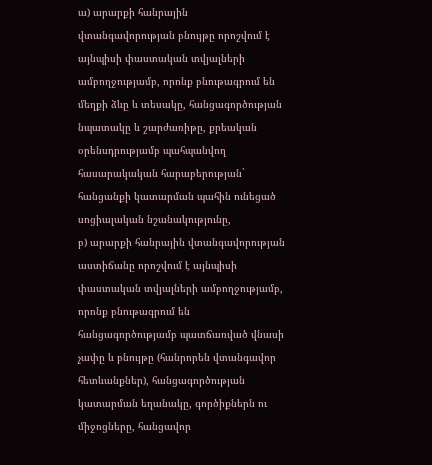ա) արարքի հանրային վտանգավորության բնույթը որոշվում է այնպիսի փաստական տվյալների ամբողջությամբ, որոնք բնութագրում են մեղքի ձևը և տեսակը, հանցագործության նպատակը և շարժառիթը, քրեական օրենսդրությամբ պահպանվող հասարակական հարաբերության` հանցանքի կատարման պահին ունեցած սոցիալական նշանակությունը,
բ) արարքի հանրային վտանգավորության աստիճանը որոշվում է այնպիսի փաստական տվյալների ամբողջությամբ, որոնք բնութագրում են հանցագործությամբ պատճառված վնասի չափը և բնույթը (հանրորեն վտանգավոր հետևանքներ), հանցագործության կատարման եղանակը, գործիքներն ու միջոցները, հանցավոր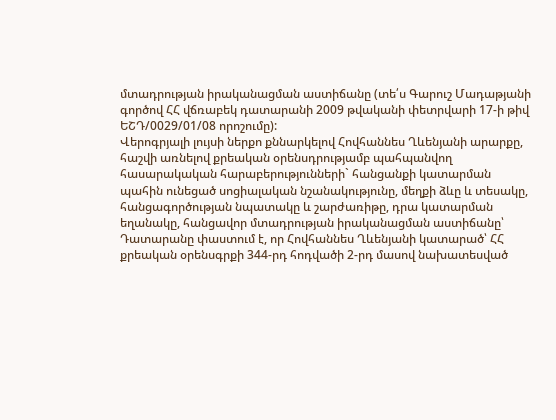մտադրության իրականացման աստիճանը (տե՛ս Գարուշ Մադաթյանի գործով ՀՀ վճռաբեկ դատարանի 2009 թվականի փետրվարի 17-ի թիվ ԵՇԴ/0029/01/08 որոշումը):
Վերոգրյալի լույսի ներքո քննարկելով Հովհաննես Ղևենյանի արարքը, հաշվի առնելով քրեական օրենսդրությամբ պահպանվող հասարակական հարաբերությունների` հանցանքի կատարման պահին ունեցած սոցիալական նշանակությունը, մեղքի ձևը և տեսակը, հանցագործության նպատակը և շարժառիթը, դրա կատարման եղանակը, հանցավոր մտադրության իրականացման աստիճանը՝ Դատարանը փաստում է, որ Հովհաննես Ղևենյանի կատարած՝ ՀՀ քրեական օրենսգրքի 344-րդ հոդվածի 2-րդ մասով նախատեսված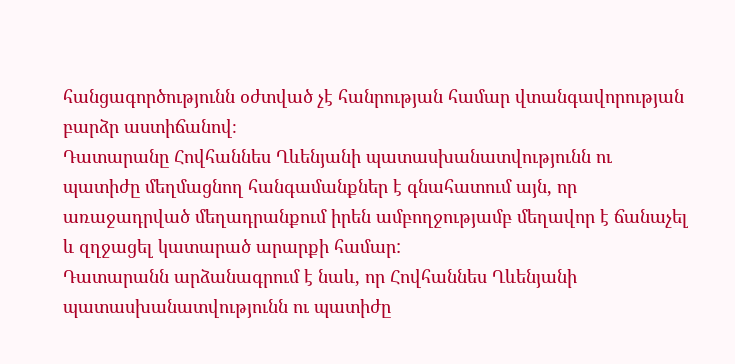հանցագործությունն օժտված չէ հանրության համար վտանգավորության բարձր աստիճանով։
Դատարանը Հովհաննես Ղևենյանի պատասխանատվությունն ու պատիժը մեղմացնող հանգամանքներ է գնահատում այն, որ առաջադրված մեղադրանքում իրեն ամբողջությամբ մեղավոր է ճանաչել և զղջացել կատարած արարքի համար:
Դատարանն արձանագրում է նաև, որ Հովհաննես Ղևենյանի պատասխանատվությունն ու պատիժը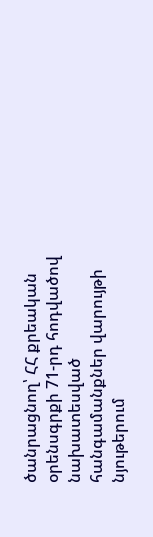ծանրացնող՝ ՀՀ քրեական օրենսգրքի 71-րդ հոդվածով նախատեսված հանգամանքներ վարույթի նյութերում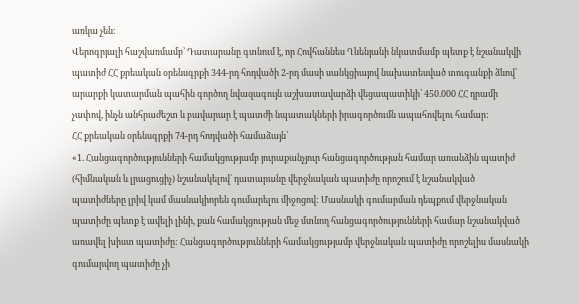առկա չեն։
Վերոգրյալի հաշվառմամբ՝ Դատարանը գտնում է, որ Հովհաննես Ղևենյանի նկատմամբ պետք է նշանակվի պատիժ ՀՀ քրեական օրենսգրքի 344-րդ հոդվածի 2-րդ մասի սանկցիայով նախատեսված տուգանքի ձևով՝ արարքի կատարման պահին գործող նվազագույն աշխատավարձի վեցապատիկի՝ 450.000 ՀՀ դրամի չափով, ինչն անհրաժեշտ և բավարար է պատժի նպատակների իրագործումն ապահովելու համար:
ՀՀ քրեական օրենսգրքի 74-րդ հոդվածի համաձայն՝
«1. Հանցագործությունների համակցությամբ յուրաքանչյուր հանցագործության համար առանձին պատիժ (հիմնական և լրացուցիչ) նշանակելով` դատարանը վերջնական պատիժը որոշում է նշանակված պատիժները լրիվ կամ մասնակիորեն գումարելու միջոցով: Մասնակի գումարման դեպքում վերջնական պատիժը պետք է ավելի լինի, քան համակցության մեջ մտնող հանցագործությունների համար նշանակված առավել խիստ պատիժը: Հանցագործությունների համակցությամբ վերջնական պատիժը որոշելիս մասնակի գումարվող պատիժը չի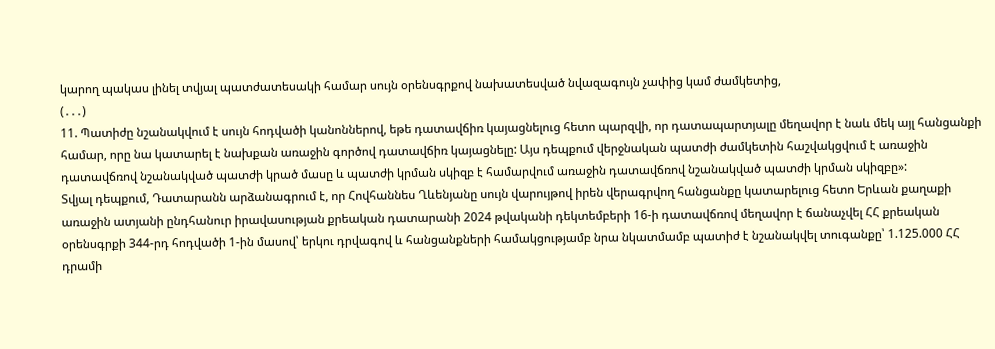կարող պակաս լինել տվյալ պատժատեսակի համար սույն օրենսգրքով նախատեսված նվազագույն չափից կամ ժամկետից,
(․․․)
11. Պատիժը նշանակվում է սույն հոդվածի կանոններով, եթե դատավճիռ կայացնելուց հետո պարզվի, որ դատապարտյալը մեղավոր է նաև մեկ այլ հանցանքի համար, որը նա կատարել է նախքան առաջին գործով դատավճիռ կայացնելը: Այս դեպքում վերջնական պատժի ժամկետին հաշվակցվում է առաջին դատավճռով նշանակված պատժի կրած մասը և պատժի կրման սկիզբ է համարվում առաջին դատավճռով նշանակված պատժի կրման սկիզբը»:
Տվյալ դեպքում, Դատարանն արձանագրում է, որ Հովհաննես Ղևենյանը սույն վարույթով իրեն վերագրվող հանցանքը կատարելուց հետո Երևան քաղաքի առաջին ատյանի ընդհանուր իրավասության քրեական դատարանի 2024 թվականի դեկտեմբերի 16-ի դատավճռով մեղավոր է ճանաչվել ՀՀ քրեական օրենսգրքի 344-րդ հոդվածի 1-ին մասով՝ երկու դրվագով և հանցանքների համակցությամբ նրա նկատմամբ պատիժ է նշանակվել տուգանքը՝ 1.125.000 ՀՀ դրամի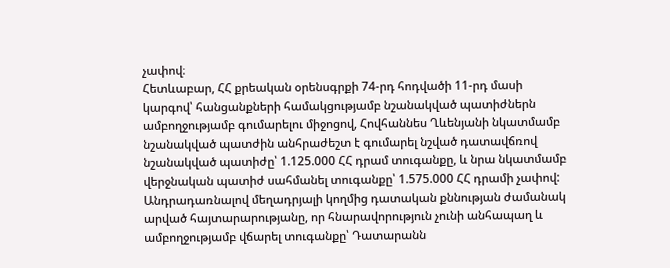չափով։
Հետևաբար, ՀՀ քրեական օրենսգրքի 74-րդ հոդվածի 11-րդ մասի կարգով՝ հանցանքների համակցությամբ նշանակված պատիժներն ամբողջությամբ գումարելու միջոցով, Հովհաննես Ղևենյանի նկատմամբ նշանակված պատժին անհրաժեշտ է գումարել նշված դատավճռով նշանակված պատիժը՝ 1.125.000 ՀՀ դրամ տուգանքը, և նրա նկատմամբ վերջնական պատիժ սահմանել տուգանքը՝ 1.575.000 ՀՀ դրամի չափով:
Անդրադառնալով մեղադրյալի կողմից դատական քննության ժամանակ արված հայտարարությանը, որ հնարավորություն չունի անհապաղ և ամբողջությամբ վճարել տուգանքը՝ Դատարանն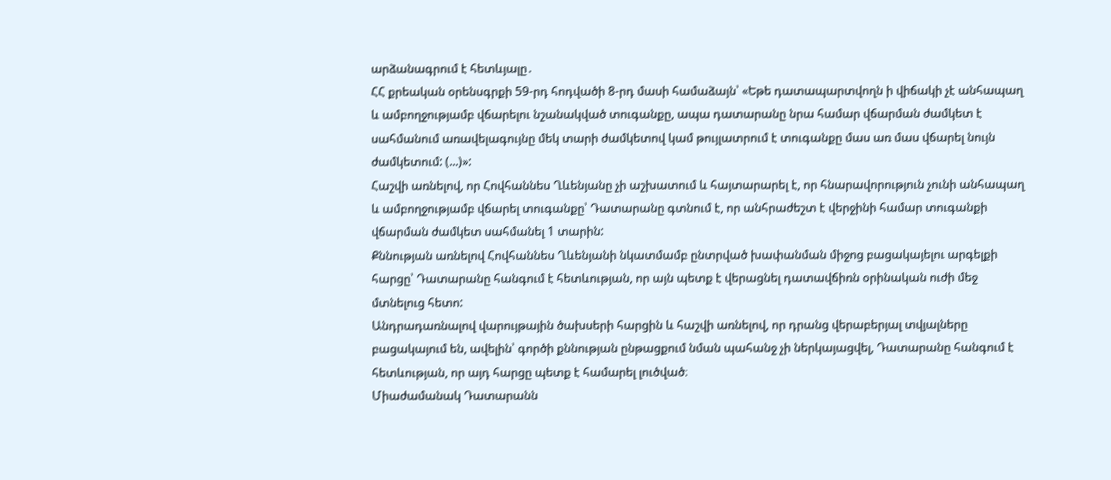արձանագրում է հետևյալը․
ՀՀ քրեական օրենսգրքի 59-րդ հոդվածի 8-րդ մասի համաձայն՝ «Եթե դատապարտվողն ի վիճակի չէ անհապաղ և ամբողջությամբ վճարելու նշանակված տուգանքը, ապա դատարանը նրա համար վճարման ժամկետ է սահմանում առավելագույնը մեկ տարի ժամկետով կամ թույլատրում է տուգանքը մաս առ մաս վճարել նույն ժամկետում: (...)»:
Հաշվի առնելով, որ Հովհաննես Ղևենյանը չի աշխատում և հայտարարել է, որ հնարավորություն չունի անհապաղ և ամբողջությամբ վճարել տուգանքը՝ Դատարանը գտնում է, որ անհրաժեշտ է վերջինի համար տուգանքի վճարման ժամկետ սահմանել 1 տարին:
Քննության առնելով Հովհաննես Ղևենյանի նկատմամբ ընտրված խափանման միջոց բացակայելու արգելքի հարցը՝ Դատարանը հանգում է հետևության, որ այն պետք է վերացնել դատավճիռն օրինական ուժի մեջ մտնելուց հետո:
Անդրադառնալով վարույթային ծախսերի հարցին և հաշվի առնելով, որ դրանց վերաբերյալ տվյալները բացակայում են, ավելին՝ գործի քննության ընթացքում նման պահանջ չի ներկայացվել, Դատարանը հանգում է հետևության, որ այդ հարցը պետք է համարել լուծված։
Միաժամանակ Դատարանն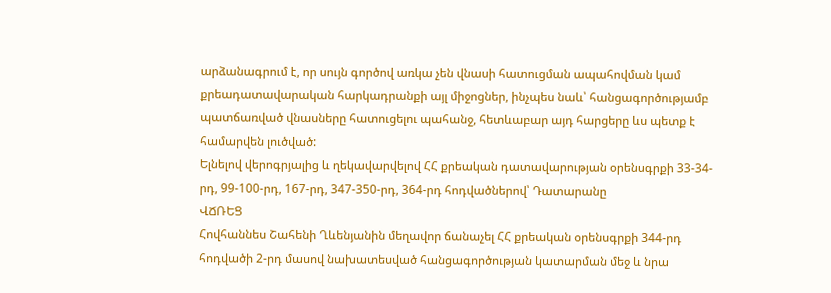արձանագրում է, որ սույն գործով առկա չեն վնասի հատուցման ապահովման կամ քրեադատավարական հարկադրանքի այլ միջոցներ, ինչպես նաև՝ հանցագործությամբ պատճառված վնասները հատուցելու պահանջ, հետևաբար այդ հարցերը ևս պետք է համարվեն լուծված:
Ելնելով վերոգրյալից և ղեկավարվելով ՀՀ քրեական դատավարության օրենսգրքի 33-34-րդ, 99-100-րդ, 167-րդ, 347-350-րդ, 364-րդ հոդվածներով՝ Դատարանը
ՎՃՌԵՑ
Հովհաննես Շահենի Ղևենյանին մեղավոր ճանաչել ՀՀ քրեական օրենսգրքի 344-րդ հոդվածի 2-րդ մասով նախատեսված հանցագործության կատարման մեջ և նրա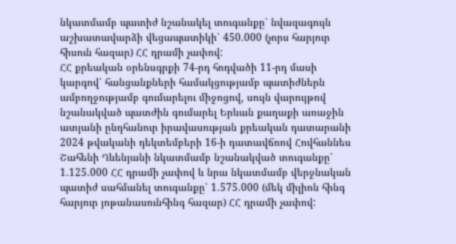նկատմամբ պատիժ նշանակել տուգանքը՝ նվազագույն աշխատավարձի վեցապատիկի՝ 450.000 (չորս հարյուր հիսուն հազար) ՀՀ դրամի չափով:
ՀՀ քրեական օրենսգրքի 74-րդ հոդվածի 11-րդ մասի կարգով՝ հանցանքների համակցությամբ պատիժներն ամբողջությամբ գումարելու միջոցով, սույն վարույթով նշանակված պատժին գումարել Երևան քաղաքի առաջին ատյանի ընդհանուր իրավասության քրեական դատարանի 2024 թվականի դեկտեմբերի 16-ի դատավճռով Հովհաննես Շահենի Ղևենյանի նկատմամբ նշանակված տուգանքը՝ 1.125.000 ՀՀ դրամի չափով և նրա նկատմամբ վերջնական պատիժ սահմանել տուգանքը՝ 1.575.000 (մեկ միլիոն հինգ հարյուր յոթանասունհինգ հազար) ՀՀ դրամի չափով: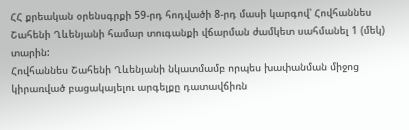ՀՀ քրեական օրենսգրքի 59-րդ հոդվածի 8-րդ մասի կարգով՝ Հովհաննես Շահենի Ղևենյանի համար տուգանքի վճարման ժամկետ սահմանել 1 (մեկ) տարին:
Հովհաննես Շահենի Ղևենյանի նկատմամբ որպես խափանման միջոց կիրառված բացակայելու արգելքը դատավճիռն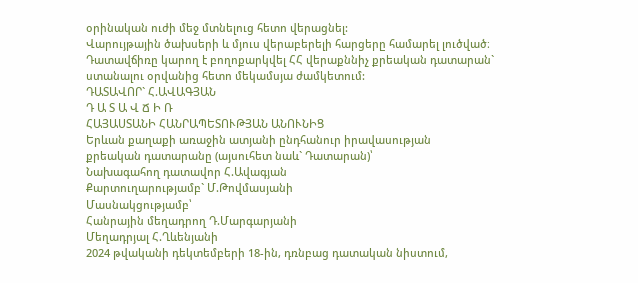օրինական ուժի մեջ մտնելուց հետո վերացնել:
Վարույթային ծախսերի և մյուս վերաբերելի հարցերը համարել լուծված։
Դատավճիռը կարող է բողոքարկվել ՀՀ վերաքննիչ քրեական դատարան` ստանալու օրվանից հետո մեկամսյա ժամկետում:
ԴԱՏԱՎՈՐ` Հ.ԱՎԱԳՅԱՆ
Դ Ա Տ Ա Վ Ճ Ի Ռ
ՀԱՅԱՍՏԱՆԻ ՀԱՆՐԱՊԵՏՈՒԹՅԱՆ ԱՆՈՒՆԻՑ
Երևան քաղաքի առաջին ատյանի ընդհանուր իրավասության
քրեական դատարանը (այսուհետ նաև` Դատարան)՝
Նախագահող դատավոր Հ.Ավագյան
Քարտուղարությամբ` Մ.Թովմասյանի
Մասնակցությամբ՝
Հանրային մեղադրող Դ.Մարգարյանի
Մեղադրյալ Հ.Ղևենյանի
2024 թվականի դեկտեմբերի 18-ին, դռնբաց դատական նիստում,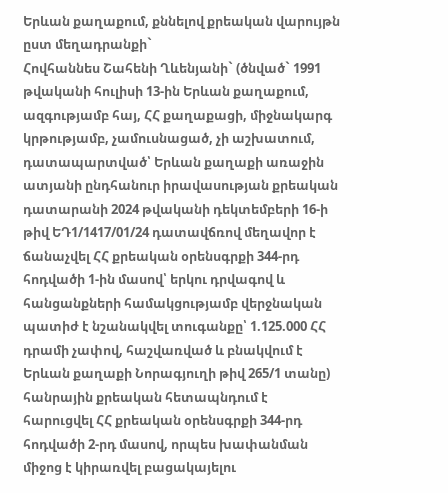Երևան քաղաքում, քննելով քրեական վարույթն ըստ մեղադրանքի`
Հովհաննես Շահենի Ղևենյանի` (ծնված` 1991 թվականի հուլիսի 13-ին Երևան քաղաքում, ազգությամբ հայ, ՀՀ քաղաքացի, միջնակարգ կրթությամբ, չամուսնացած, չի աշխատում, դատապարտված՝ Երևան քաղաքի առաջին ատյանի ընդհանուր իրավասության քրեական դատարանի 2024 թվականի դեկտեմբերի 16-ի թիվ ԵԴ1/1417/01/24 դատավճռով մեղավոր է ճանաչվել ՀՀ քրեական օրենսգրքի 344-րդ հոդվածի 1-ին մասով՝ երկու դրվագով և հանցանքների համակցությամբ վերջնական պատիժ է նշանակվել տուգանքը՝ 1.125.000 ՀՀ դրամի չափով, հաշվառված և բնակվում է Երևան քաղաքի Նորագյուղի թիվ 265/1 տանը) հանրային քրեական հետապնդում է հարուցվել ՀՀ քրեական օրենսգրքի 344-րդ հոդվածի 2-րդ մասով, որպես խափանման միջոց է կիրառվել բացակայելու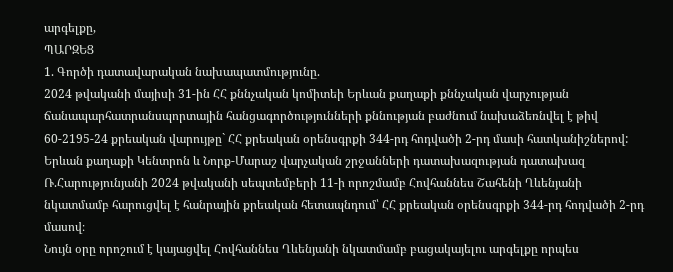արգելքը,
ՊԱՐԶԵՑ
1. Գործի դատավարական նախապատմությունը.
2024 թվականի մայիսի 31-ին ՀՀ քննչական կոմիտեի Երևան քաղաքի քննչական վարչության ճանապարհատրանսպորտային հանցագործությունների քննության բաժնում նախաձեռնվել է թիվ 60-2195-24 քրեական վարույթը` ՀՀ քրեական օրենսգրքի 344-րդ հոդվածի 2-րդ մասի հատկանիշներով:
Երևան քաղաքի Կենտրոն և Նորք-Մարաշ վարչական շրջանների դատախազության դատախազ Ռ.Հարությունյանի 2024 թվականի սեպտեմբերի 11-ի որոշմամբ Հովհաննես Շահենի Ղևենյանի նկատմամբ հարուցվել է հանրային քրեական հետապնդում՝ ՀՀ քրեական օրենսգրքի 344-րդ հոդվածի 2-րդ մասով։
Նույն օրը որոշում է կայացվել Հովհաննես Ղևենյանի նկատմամբ բացակայելու արգելքը որպես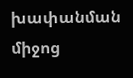խափանման միջոց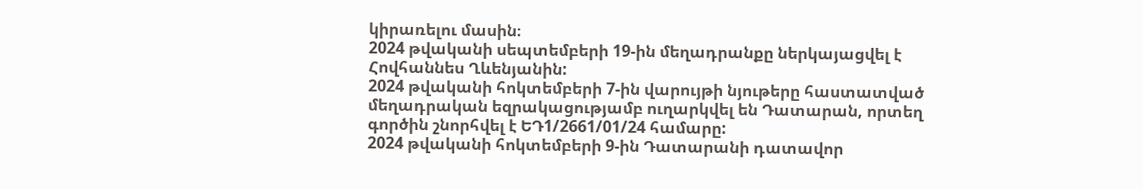կիրառելու մասին։
2024 թվականի սեպտեմբերի 19-ին մեղադրանքը ներկայացվել է Հովհաննես Ղևենյանին:
2024 թվականի հոկտեմբերի 7-ին վարույթի նյութերը հաստատված մեղադրական եզրակացությամբ ուղարկվել են Դատարան, որտեղ գործին շնորհվել է ԵԴ1/2661/01/24 համարը:
2024 թվականի հոկտեմբերի 9-ին Դատարանի դատավոր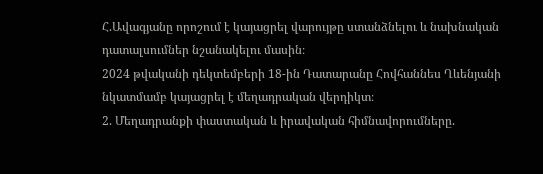Հ.Ավագյանը որոշում է կայացրել վարույթը ստանձնելու և նախնական դատալսումներ նշանակելու մասին։
2024 թվականի դեկտեմբերի 18-ին Դատարանը Հովհաննես Ղևենյանի նկատմամբ կայացրել է մեղադրական վերդիկտ։
2. Մեղադրանքի փաստական և իրավական հիմնավորումները.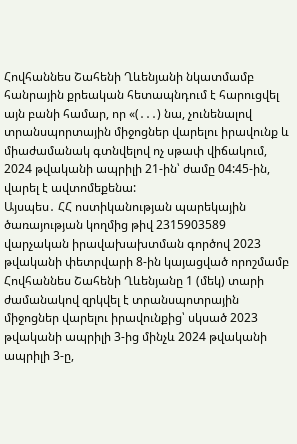Հովհաննես Շահենի Ղևենյանի նկատմամբ հանրային քրեական հետապնդում է հարուցվել այն բանի համար, որ «(․․․) նա, չունենալով տրանսպորտային միջոցներ վարելու իրավունք և միաժամանակ գտնվելով ոչ սթափ վիճակում, 2024 թվականի ապրիլի 21-ին՝ ժամը 04:45-ին, վարել է ավտոմեքենա:
Այսպես․ ՀՀ ոստիկանության պարեկային ծառայության կողմից թիվ 2315903589 վարչական իրավախախտման գործով 2023 թվականի փետրվարի 8-ին կայացված որոշմամբ Հովհաննես Շահենի Ղևենյանը 1 (մեկ) տարի ժամանակով զրկվել է տրանսպոտրային միջոցներ վարելու իրավունքից՝ սկսած 2023 թվականի ապրիլի 3-ից մինչև 2024 թվականի ապրիլի 3-ը,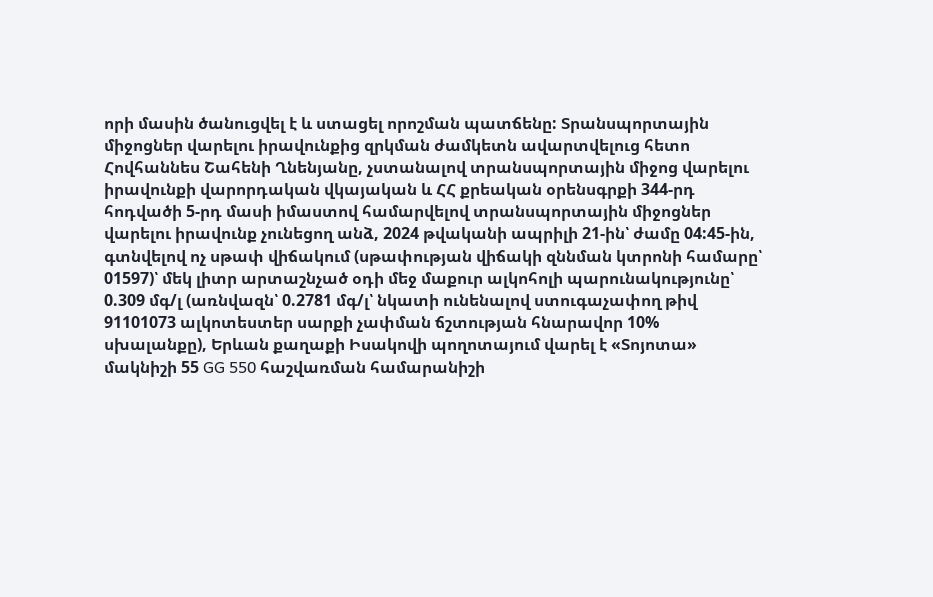որի մասին ծանուցվել է և ստացել որոշման պատճենը: Տրանսպորտային միջոցներ վարելու իրավունքից զրկման ժամկետն ավարտվելուց հետո Հովհաննես Շահենի Ղնենյանը, չստանալով տրանսպորտային միջոց վարելու իրավունքի վարորդական վկայական և ՀՀ քրեական օրենսգրքի 344-րդ հոդվածի 5-րդ մասի իմաստով համարվելով տրանսպորտային միջոցներ վարելու իրավունք չունեցող անձ, 2024 թվականի ապրիլի 21-ին՝ ժամը 04:45-ին, գտնվելով ոչ սթափ վիճակում (սթափության վիճակի զննման կտրոնի համարը՝ 01597)՝ մեկ լիտր արտաշնչած օդի մեջ մաքուր ալկոհոլի պարունակությունը՝ 0.309 մգ/լ (առնվազն՝ 0.2781 մգ/լ՝ նկատի ունենալով ստուգաչափող թիվ 91101073 ալկոտեստեր սարքի չափման ճշտության հնարավոր 10% սխալանքը), Երևան քաղաքի Իսակովի պողոտայում վարել է «Տոյոտա» մակնիշի 55 GG 550 հաշվառման համարանիշի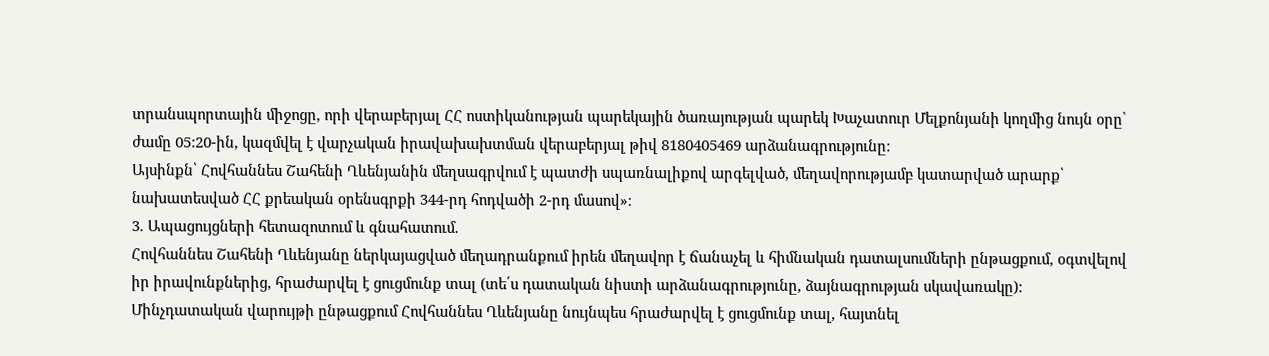տրանսպորտային միջոցը, որի վերաբերյալ ՀՀ ոստիկանության պարեկային ծառայության պարեկ Խաչատուր Մելքոնյանի կողմից նույն օրը՝ ժամը 05:20-ին, կազմվել է վարչական իրավախախտման վերաբերյալ թիվ 8180405469 արձանագրությունը:
Այսինքն՝ Հովհաննես Շահենի Ղևենյանին մեղսագրվում է պատժի սպառնալիքով արգելված, մեղավորությամբ կատարված արարք՝ նախատեսված ՀՀ քրեական օրենսգրքի 344-րդ հոդվածի 2-րդ մասով»։
3. Ապացույցների հետազոտում և գնահատում.
Հովհաննես Շահենի Ղևենյանը ներկայացված մեղադրանքում իրեն մեղավոր է ճանաչել և հիմնական դատալսումների ընթացքում, օգտվելով իր իրավունքներից, հրաժարվել է ցուցմունք տալ (տե՛ս դատական նիստի արձանագրությունը, ձայնագրության սկավառակը):
Մինչդատական վարույթի ընթացքում Հովհաննես Ղևենյանը նույնպես հրաժարվել է ցուցմունք տալ, հայտնել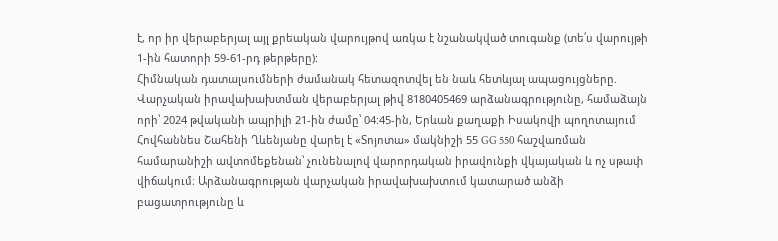է, որ իր վերաբերյալ այլ քրեական վարույթով առկա է նշանակված տուգանք (տե՛ս վարույթի 1-ին հատորի 59-61-րդ թերթերը):
Հիմնական դատալսումների ժամանակ հետազոտվել են նաև հետևյալ ապացույցները.
Վարչական իրավախախտման վերաբերյալ թիվ 8180405469 արձանագրությունը, համաձայն որի՝ 2024 թվականի ապրիլի 21-ին ժամը՝ 04:45-ին, Երևան քաղաքի Իսակովի պողոտայում Հովհաննես Շահենի Ղևենյանը վարել է «Տոյոտա» մակնիշի 55 GG 550 հաշվառման համարանիշի ավտոմեքենան՝ չունենալով վարորդական իրավունքի վկայական և ոչ սթափ վիճակում։ Արձանագրության վարչական իրավախախտում կատարած անձի բացատրությունը և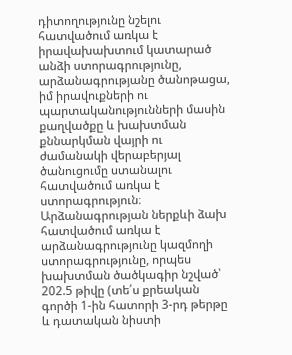դիտողությունը նշելու հատվածում առկա է իրավախախտում կատարած անձի ստորագրությունը, արձանագրությանը ծանոթացա, իմ իրավուքների ու պարտականությունների մասին քաղվածքը և խախտման քննարկման վայրի ու ժամանակի վերաբերյալ ծանուցումը ստանալու հատվածում առկա է ստորագրություն։ Արձանագրության ներքևի ձախ հատվածում առկա է արձանագրությունը կազմողի ստորագրությունը, որպես խախտման ծածկագիր նշված՝ 202.5 թիվը (տե՛ս քրեական գործի 1-ին հատորի 3-րդ թերթը և դատական նիստի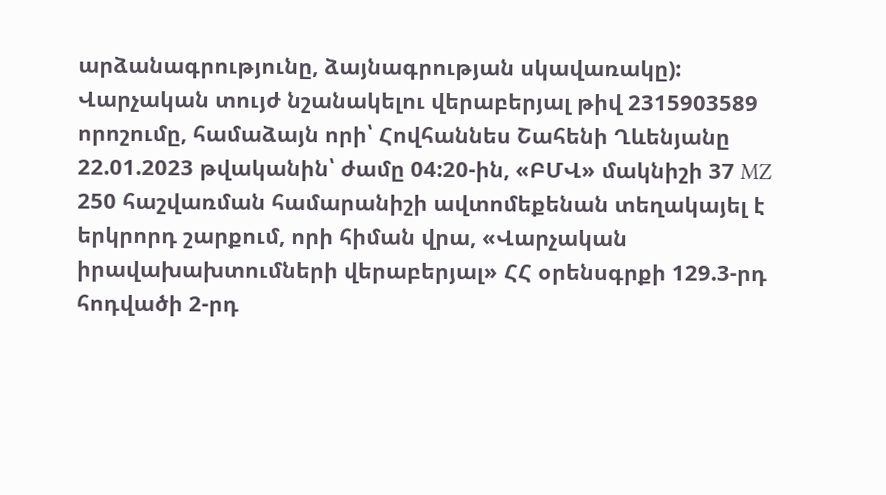արձանագրությունը, ձայնագրության սկավառակը):
Վարչական տույժ նշանակելու վերաբերյալ թիվ 2315903589 որոշումը, համաձայն որի՝ Հովհաննես Շահենի Ղևենյանը 22.01.2023 թվականին՝ ժամը 04:20-ին, «ԲՄՎ» մակնիշի 37 MZ 250 հաշվառման համարանիշի ավտոմեքենան տեղակայել է երկրորդ շարքում, որի հիման վրա, «Վարչական իրավախախտումների վերաբերյալ» ՀՀ օրենսգրքի 129.3-րդ հոդվածի 2-րդ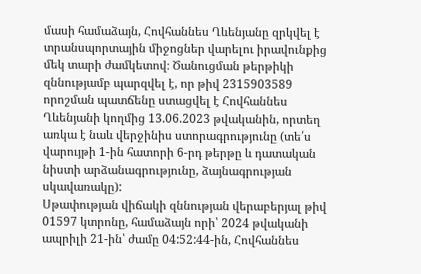մասի համաձայն, Հովհաննես Ղևենյանը զրկվել է տրանսպորտային միջոցներ վարելու իրավունքից մեկ տարի ժամկետով։ Ծանուցման թերթիկի զննությամբ պարզվել է, որ թիվ 2315903589 որոշման պատճենը ստացվել է Հովհաննես Ղևենյանի կողմից 13.06.2023 թվականին, որտեղ առկա է նաև վերջինիս ստորագրությունը (տե՛ս վարույթի 1-ին հատորի 6-րդ թերթը և դատական նիստի արձանագրությունը, ձայնագրության սկավառակը):
Սթափության վիճակի զննության վերաբերյալ թիվ 01597 կտրոնը, համաձայն որի՝ 2024 թվականի ապրիլի 21-ին՝ ժամը 04:52:44-ին, Հովհաննես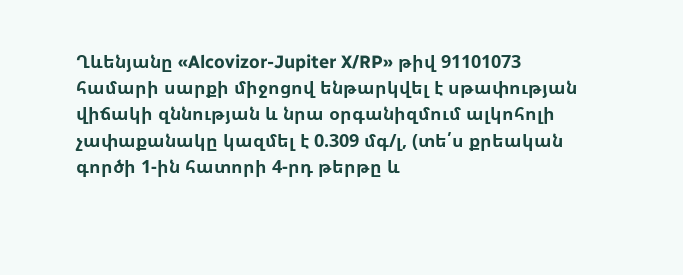Ղևենյանը «Alcovizor-Jupiter X/RP» թիվ 91101073 համարի սարքի միջոցով ենթարկվել է սթափության վիճակի զննության և նրա օրգանիզմում ալկոհոլի չափաքանակը կազմել է 0.309 մգ/լ, (տե՛ս քրեական գործի 1-ին հատորի 4-րդ թերթը և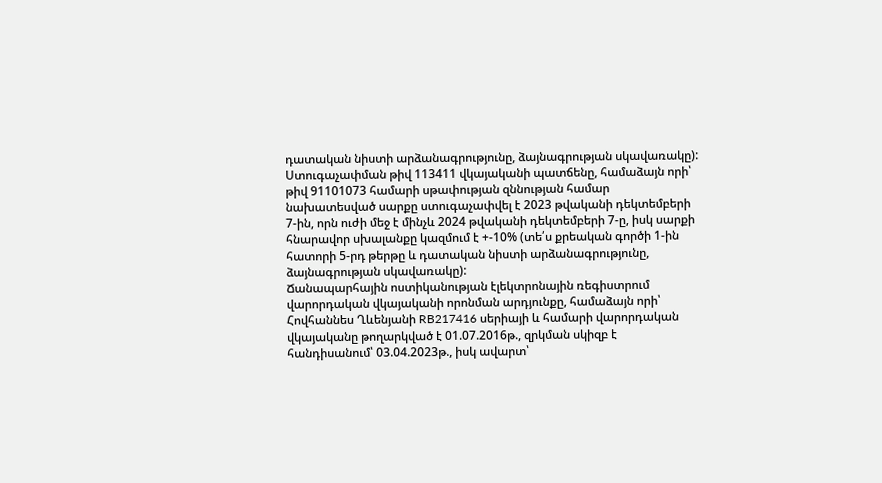դատական նիստի արձանագրությունը, ձայնագրության սկավառակը):
Ստուգաչափման թիվ 113411 վկայականի պատճենը, համաձայն որի՝ թիվ 91101073 համարի սթափության զննության համար նախատեսված սարքը ստուգաչափվել է 2023 թվականի դեկտեմբերի 7-ին, որն ուժի մեջ է մինչև 2024 թվականի դեկտեմբերի 7-ը, իսկ սարքի հնարավոր սխալանքը կազմում է +-10% (տե՛ս քրեական գործի 1-ին հատորի 5-րդ թերթը և դատական նիստի արձանագրությունը, ձայնագրության սկավառակը):
Ճանապարհային ոստիկանության էլեկտրոնային ռեգիստրում վարորդական վկայականի որոնման արդյունքը, համաձայն որի՝ Հովհաննես Ղևենյանի RB217416 սերիայի և համարի վարորդական վկայականը թողարկված է 01.07.2016թ., զրկման սկիզբ է հանդիսանում՝ 03.04.2023թ., իսկ ավարտ՝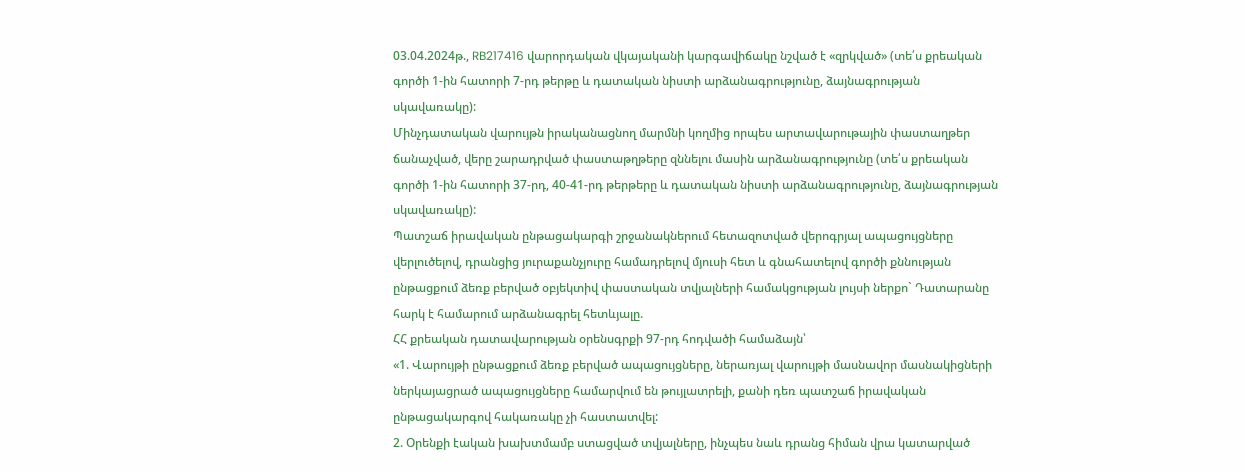03.04.2024թ., RB217416 վարորդական վկայականի կարգավիճակը նշված է «զրկված» (տե՛ս քրեական գործի 1-ին հատորի 7-րդ թերթը և դատական նիստի արձանագրությունը, ձայնագրության սկավառակը):
Մինչդատական վարույթն իրականացնող մարմնի կողմից որպես արտավարութային փաստաղթեր ճանաչված, վերը շարադրված փաստաթղթերը զննելու մասին արձանագրությունը (տե՛ս քրեական գործի 1-ին հատորի 37-րդ, 40-41-րդ թերթերը և դատական նիստի արձանագրությունը, ձայնագրության սկավառակը):
Պատշաճ իրավական ընթացակարգի շրջանակներում հետազոտված վերոգրյալ ապացույցները վերլուծելով, դրանցից յուրաքանչյուրը համադրելով մյուսի հետ և գնահատելով գործի քննության ընթացքում ձեռք բերված օբյեկտիվ փաստական տվյալների համակցության լույսի ներքո` Դատարանը հարկ է համարում արձանագրել հետևյալը.
ՀՀ քրեական դատավարության օրենսգրքի 97-րդ հոդվածի համաձայն՝
«1. Վարույթի ընթացքում ձեռք բերված ապացույցները, ներառյալ վարույթի մասնավոր մասնակիցների ներկայացրած ապացույցները համարվում են թույլատրելի, քանի դեռ պատշաճ իրավական ընթացակարգով հակառակը չի հաստատվել:
2. Օրենքի էական խախտմամբ ստացված տվյալները, ինչպես նաև դրանց հիման վրա կատարված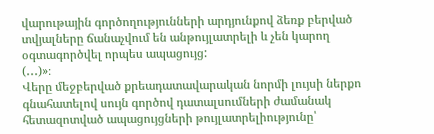վարութային գործողությունների արդյունքով ձեռք բերված տվյալները ճանաչվում են անթույլատրելի և չեն կարող օգտագործվել որպես ապացույց:
(․․․)»։
Վերը մեջբերված քրեադատավարական նորմի լույսի ներքո գնահատելով սույն գործով դատալսումների ժամանակ հետազոտված ապացույցների թույլատրելիությունը՝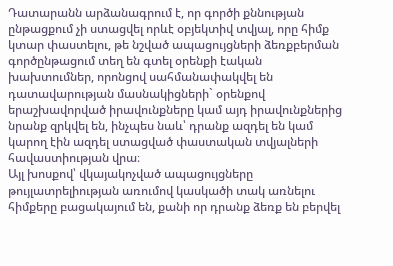Դատարանն արձանագրում է, որ գործի քննության ընթացքում չի ստացվել որևէ օբյեկտիվ տվյալ, որը հիմք կտար փաստելու, թե նշված ապացույցների ձեռքբերման գործընթացում տեղ են գտել օրենքի էական խախտումներ, որոնցով սահմանափակվել են դատավարության մասնակիցների` օրենքով երաշխավորված իրավունքները կամ այդ իրավունքներից նրանք զրկվել են, ինչպես նաև՝ դրանք ազդել են կամ կարող էին ազդել ստացված փաստական տվյալների հավաստիության վրա։
Այլ խոսքով՝ վկայակոչված ապացույցները թույլատրելիության առումով կասկածի տակ առնելու հիմքերը բացակայում են, քանի որ դրանք ձեռք են բերվել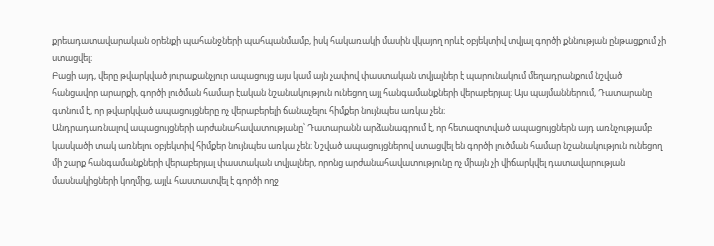քրեադատավարական օրենքի պահանջների պահպանմամբ, իսկ հակառակի մասին վկայող որևէ օբյեկտիվ տվյալ գործի քննության ընթացքում չի ստացվել։
Բացի այդ, վերը թվարկված յուրաքանչյուր ապացույց այս կամ այն չափով փաստական տվյալներ է պարունակում մեղադրանքում նշված հանցավոր արարքի, գործի լուծման համար էական նշանակություն ունեցող այլ հանգամանքների վերաբերյալ։ Այս պայմաններում, Դատարանը գտնում է, որ թվարկված ապացույցները ոչ վերաբերելի ճանաչելու հիմքեր նույնպես առկա չեն։
Անդրադառնալով ապացույցների արժանահավատությանը՝ Դատարանն արձանագրում է, որ հետազոտված ապացույցներն այդ առնչությամբ կասկածի տակ առնելու օբյեկտիվ հիմքեր նույնպես առկա չեն։ Նշված ապացույցներով ստացվել են գործի լուծման համար նշանակություն ունեցող մի շարք հանգամանքների վերաբերյալ փաստական տվյալներ, որոնց արժանահավատությունը ոչ միայն չի վիճարկվել դատավարության մասնակիցների կողմից, այլև հաստատվել է գործի ողջ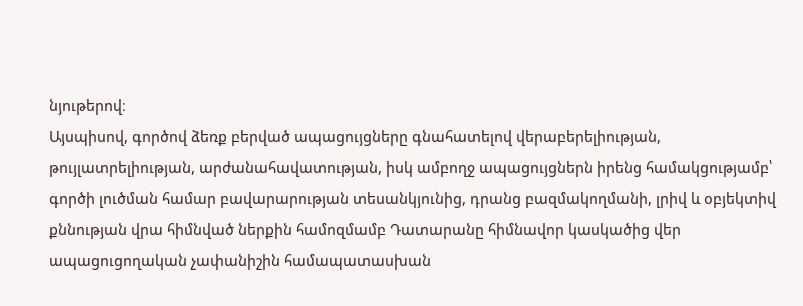նյութերով։
Այսպիսով, գործով ձեռք բերված ապացույցները գնահատելով վերաբերելիության, թույլատրելիության, արժանահավատության, իսկ ամբողջ ապացույցներն իրենց համակցությամբ՝ գործի լուծման համար բավարարության տեսանկյունից, դրանց բազմակողմանի, լրիվ և օբյեկտիվ քննության վրա հիմնված ներքին համոզմամբ Դատարանը հիմնավոր կասկածից վեր ապացուցողական չափանիշին համապատասխան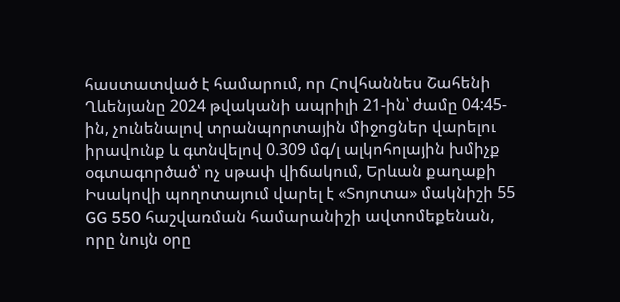հաստատված է համարում, որ Հովհաննես Շահենի Ղևենյանը 2024 թվականի ապրիլի 21-ին՝ ժամը 04:45-ին, չունենալով տրանպորտային միջոցներ վարելու իրավունք և գտնվելով 0.309 մգ/լ ալկոհոլային խմիչք օգտագործած՝ ոչ սթափ վիճակում, Երևան քաղաքի Իսակովի պողոտայում վարել է «Տոյոտա» մակնիշի 55 GG 550 հաշվառման համարանիշի ավտոմեքենան, որը նույն օրը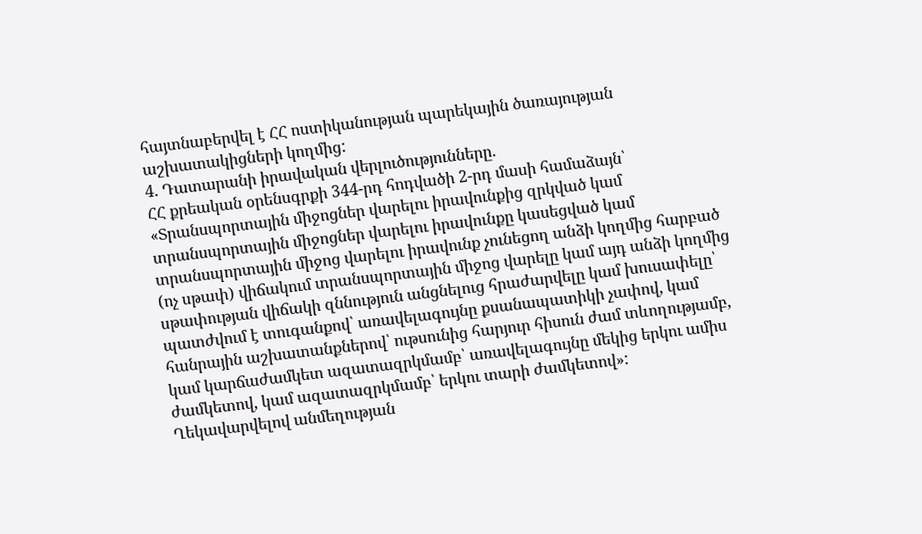հայտնաբերվել է ՀՀ ոստիկանության պարեկային ծառայության աշխատակիցների կողմից:
4. Դատարանի իրավական վերլուծությունները.
ՀՀ քրեական օրենսգրքի 344-րդ հոդվածի 2-րդ մասի համաձայն՝ «Տրանսպորտային միջոցներ վարելու իրավունքից զրկված կամ տրանսպորտային միջոցներ վարելու իրավունքը կասեցված կամ տրանսպորտային միջոց վարելու իրավունք չունեցող անձի կողմից հարբած (ոչ սթափ) վիճակում տրանսպորտային միջոց վարելը կամ այդ անձի կողմից սթափության վիճակի զննություն անցնելուց հրաժարվելը կամ խուսափելը՝
պատժվում է տուգանքով՝ առավելագույնը քսանապատիկի չափով, կամ հանրային աշխատանքներով՝ ութսունից հարյուր հիսուն ժամ տևողությամբ, կամ կարճաժամկետ ազատազրկմամբ՝ առավելագույնը մեկից երկու ամիս ժամկետով, կամ ազատազրկմամբ՝ երկու տարի ժամկետով»:
Ղեկավարվելով անմեղության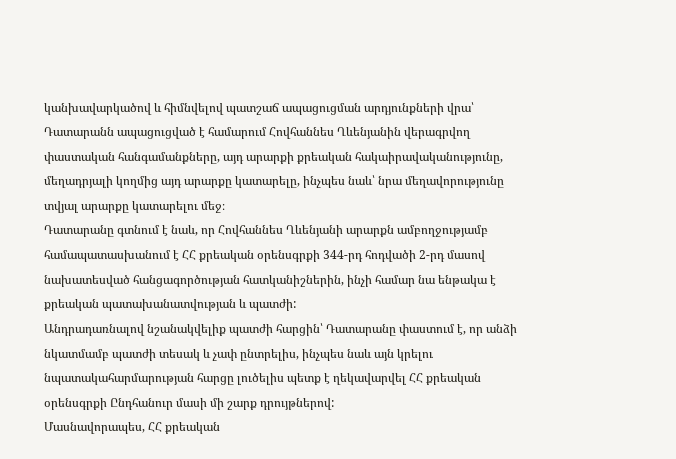կանխավարկածով և հիմնվելով պատշաճ ապացուցման արդյունքների վրա՝ Դատարանն ապացուցված է համարում Հովհաննես Ղևենյանին վերագրվող փաստական հանգամանքները, այդ արարքի քրեական հակաիրավականությունը, մեղադրյալի կողմից այդ արարքը կատարելը, ինչպես նաև՝ նրա մեղավորությունը տվյալ արարքը կատարելու մեջ։
Դատարանը գտնում է նաև, որ Հովհաննես Ղևենյանի արարքն ամբողջությամբ համապատասխանում է ՀՀ քրեական օրենսգրքի 344-րդ հոդվածի 2-րդ մասով նախատեսված հանցագործության հատկանիշներին, ինչի համար նա ենթակա է քրեական պատախանատվության և պատժի:
Անդրադառնալով նշանակվելիք պատժի հարցին՝ Դատարանը փաստում է, որ անձի նկատմամբ պատժի տեսակ և չափ ընտրելիս, ինչպես նաև այն կրելու նպատակահարմարության հարցը լուծելիս պետք է ղեկավարվել ՀՀ քրեական օրենսգրքի Ընդհանուր մասի մի շարք դրույթներով:
Մասնավորապես, ՀՀ քրեական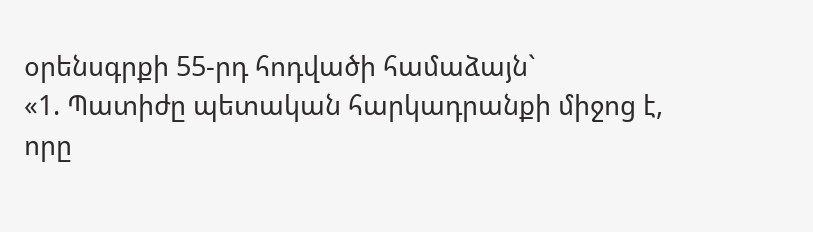օրենսգրքի 55-րդ հոդվածի համաձայն`
«1. Պատիժը պետական հարկադրանքի միջոց է, որը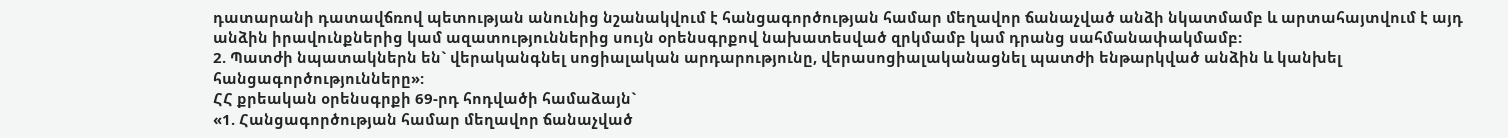դատարանի դատավճռով պետության անունից նշանակվում է հանցագործության համար մեղավոր ճանաչված անձի նկատմամբ և արտահայտվում է այդ անձին իրավունքներից կամ ազատություններից սույն օրենսգրքով նախատեսված զրկմամբ կամ դրանց սահմանափակմամբ:
2. Պատժի նպատակներն են` վերականգնել սոցիալական արդարությունը, վերասոցիալականացնել պատժի ենթարկված անձին և կանխել հանցագործությունները»:
ՀՀ քրեական օրենսգրքի 69-րդ հոդվածի համաձայն`
«1. Հանցագործության համար մեղավոր ճանաչված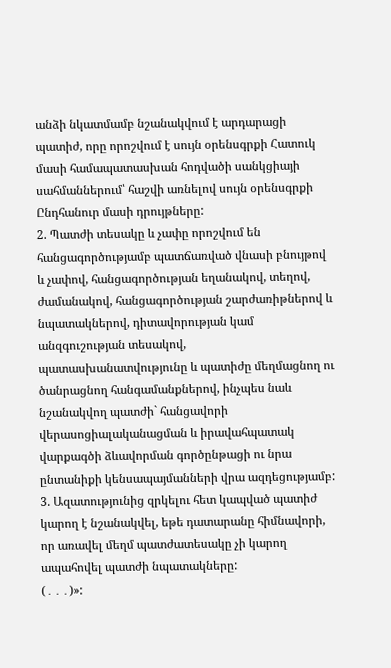անձի նկատմամբ նշանակվում է արդարացի պատիժ, որը որոշվում է սույն օրենսգրքի Հատուկ մասի համապատասխան հոդվածի սանկցիայի սահմաններում՝ հաշվի առնելով սույն օրենսգրքի Ընդհանուր մասի դրույթները:
2. Պատժի տեսակը և չափը որոշվում են հանցագործությամբ պատճառված վնասի բնույթով և չափով, հանցագործության եղանակով, տեղով, ժամանակով, հանցագործության շարժառիթներով և նպատակներով, դիտավորության կամ անզգուշության տեսակով, պատասխանատվությունը և պատիժը մեղմացնող ու ծանրացնող հանգամանքներով, ինչպես նաև նշանակվող պատժի` հանցավորի վերասոցիալականացման և իրավահպատակ վարքագծի ձևավորման գործընթացի ու նրա ընտանիքի կենսապայմանների վրա ազդեցությամբ:
3. Ազատությունից զրկելու հետ կապված պատիժ կարող է նշանակվել, եթե դատարանը հիմնավորի, որ առավել մեղմ պատժատեսակը չի կարող ապահովել պատժի նպատակները:
(․․․)»: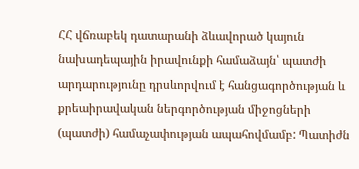ՀՀ վճռաբեկ դատարանի ձևավորած կայուն նախադեպային իրավունքի համաձայն՝ պատժի արդարությունը դրսևորվում է հանցագործության և քրեաիրավական ներգործության միջոցների (պատժի) համաչափության ապահովմամբ: Պատիժն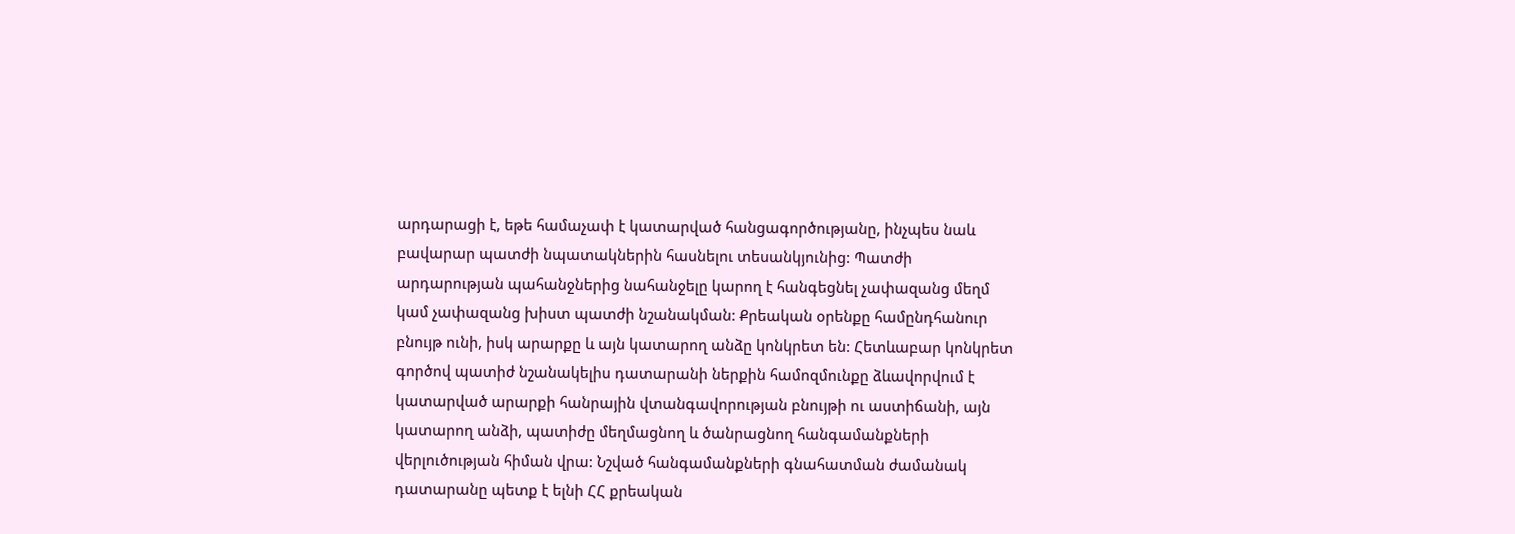արդարացի է, եթե համաչափ է կատարված հանցագործությանը, ինչպես նաև բավարար պատժի նպատակներին հասնելու տեսանկյունից: Պատժի արդարության պահանջներից նահանջելը կարող է հանգեցնել չափազանց մեղմ կամ չափազանց խիստ պատժի նշանակման: Քրեական օրենքը համընդհանուր բնույթ ունի, իսկ արարքը և այն կատարող անձը կոնկրետ են: Հետևաբար կոնկրետ գործով պատիժ նշանակելիս դատարանի ներքին համոզմունքը ձևավորվում է կատարված արարքի հանրային վտանգավորության բնույթի ու աստիճանի, այն կատարող անձի, պատիժը մեղմացնող և ծանրացնող հանգամանքների վերլուծության հիման վրա: Նշված հանգամանքների գնահատման ժամանակ դատարանը պետք է ելնի ՀՀ քրեական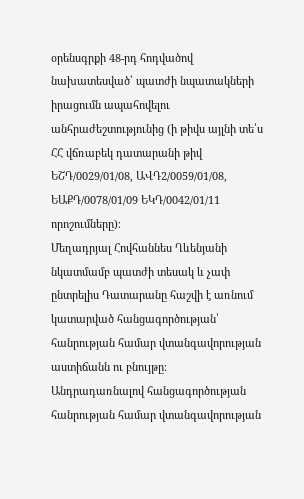օրենսգրքի 48-րդ հոդվածով նախատեսված՝ պատժի նպատակների իրացումն ապահովելու անհրաժեշտությունից (ի թիվս այլնի տե՛ս ՀՀ վճռաբեկ դատարանի թիվ ԵՇԴ/0029/01/08, ԱՎԴ2/0059/01/08, ԵԱՔԴ/0078/01/09 ԵԿԴ/0042/01/11 որոշումները)։
Մեղադրյալ Հովհաննես Ղևենյանի նկատմամբ պատժի տեսակ և չափ ընտրելիս Դատարանը հաշվի է առնում կատարված հանցագործության՝ հանրության համար վտանգավորության աստիճանն ու բնույթը։
Անդրադառնալով հանցագործության հանրության համար վտանգավորության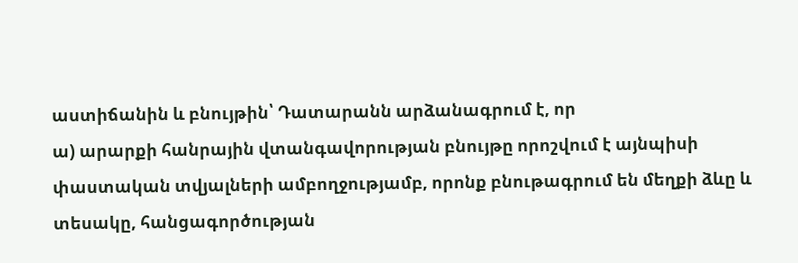աստիճանին և բնույթին՝ Դատարանն արձանագրում է, որ
ա) արարքի հանրային վտանգավորության բնույթը որոշվում է այնպիսի փաստական տվյալների ամբողջությամբ, որոնք բնութագրում են մեղքի ձևը և տեսակը, հանցագործության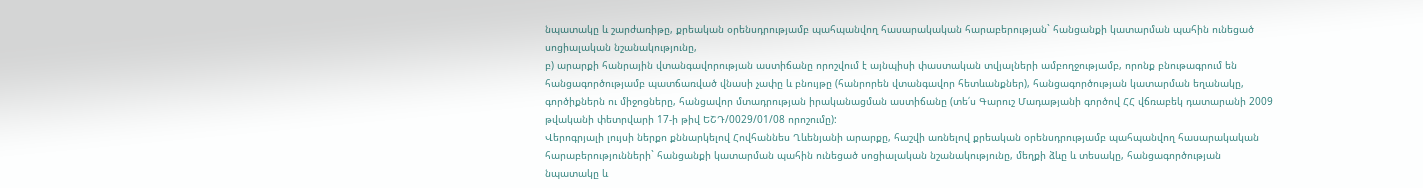նպատակը և շարժառիթը, քրեական օրենսդրությամբ պահպանվող հասարակական հարաբերության` հանցանքի կատարման պահին ունեցած սոցիալական նշանակությունը,
բ) արարքի հանրային վտանգավորության աստիճանը որոշվում է այնպիսի փաստական տվյալների ամբողջությամբ, որոնք բնութագրում են հանցագործությամբ պատճառված վնասի չափը և բնույթը (հանրորեն վտանգավոր հետևանքներ), հանցագործության կատարման եղանակը, գործիքներն ու միջոցները, հանցավոր մտադրության իրականացման աստիճանը (տե՛ս Գարուշ Մադաթյանի գործով ՀՀ վճռաբեկ դատարանի 2009 թվականի փետրվարի 17-ի թիվ ԵՇԴ/0029/01/08 որոշումը):
Վերոգրյալի լույսի ներքո քննարկելով Հովհաննես Ղևենյանի արարքը, հաշվի առնելով քրեական օրենսդրությամբ պահպանվող հասարակական հարաբերությունների` հանցանքի կատարման պահին ունեցած սոցիալական նշանակությունը, մեղքի ձևը և տեսակը, հանցագործության նպատակը և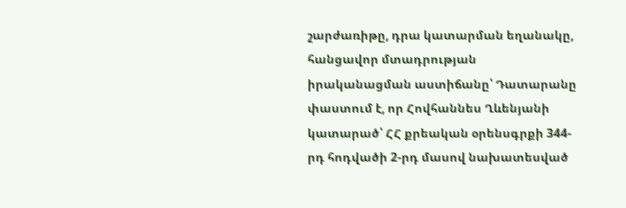շարժառիթը, դրա կատարման եղանակը, հանցավոր մտադրության իրականացման աստիճանը՝ Դատարանը փաստում է, որ Հովհաննես Ղևենյանի կատարած՝ ՀՀ քրեական օրենսգրքի 344-րդ հոդվածի 2-րդ մասով նախատեսված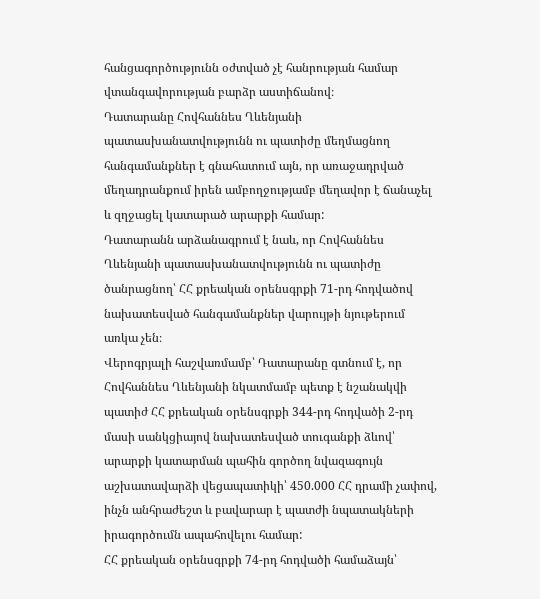հանցագործությունն օժտված չէ հանրության համար վտանգավորության բարձր աստիճանով։
Դատարանը Հովհաննես Ղևենյանի պատասխանատվությունն ու պատիժը մեղմացնող հանգամանքներ է գնահատում այն, որ առաջադրված մեղադրանքում իրեն ամբողջությամբ մեղավոր է ճանաչել և զղջացել կատարած արարքի համար:
Դատարանն արձանագրում է նաև, որ Հովհաննես Ղևենյանի պատասխանատվությունն ու պատիժը ծանրացնող՝ ՀՀ քրեական օրենսգրքի 71-րդ հոդվածով նախատեսված հանգամանքներ վարույթի նյութերում առկա չեն։
Վերոգրյալի հաշվառմամբ՝ Դատարանը գտնում է, որ Հովհաննես Ղևենյանի նկատմամբ պետք է նշանակվի պատիժ ՀՀ քրեական օրենսգրքի 344-րդ հոդվածի 2-րդ մասի սանկցիայով նախատեսված տուգանքի ձևով՝ արարքի կատարման պահին գործող նվազագույն աշխատավարձի վեցապատիկի՝ 450.000 ՀՀ դրամի չափով, ինչն անհրաժեշտ և բավարար է պատժի նպատակների իրագործումն ապահովելու համար:
ՀՀ քրեական օրենսգրքի 74-րդ հոդվածի համաձայն՝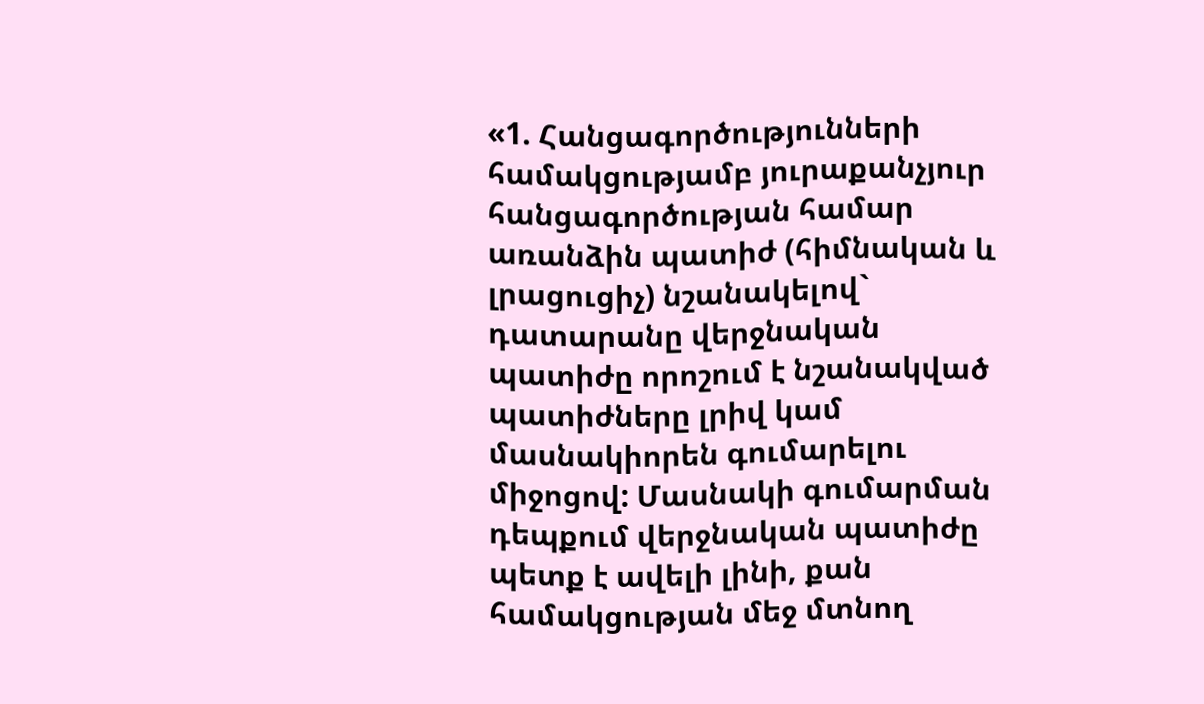«1. Հանցագործությունների համակցությամբ յուրաքանչյուր հանցագործության համար առանձին պատիժ (հիմնական և լրացուցիչ) նշանակելով` դատարանը վերջնական պատիժը որոշում է նշանակված պատիժները լրիվ կամ մասնակիորեն գումարելու միջոցով: Մասնակի գումարման դեպքում վերջնական պատիժը պետք է ավելի լինի, քան համակցության մեջ մտնող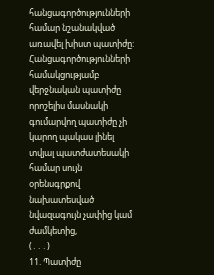հանցագործությունների համար նշանակված առավել խիստ պատիժը: Հանցագործությունների համակցությամբ վերջնական պատիժը որոշելիս մասնակի գումարվող պատիժը չի կարող պակաս լինել տվյալ պատժատեսակի համար սույն օրենսգրքով նախատեսված նվազագույն չափից կամ ժամկետից,
(․․․)
11. Պատիժը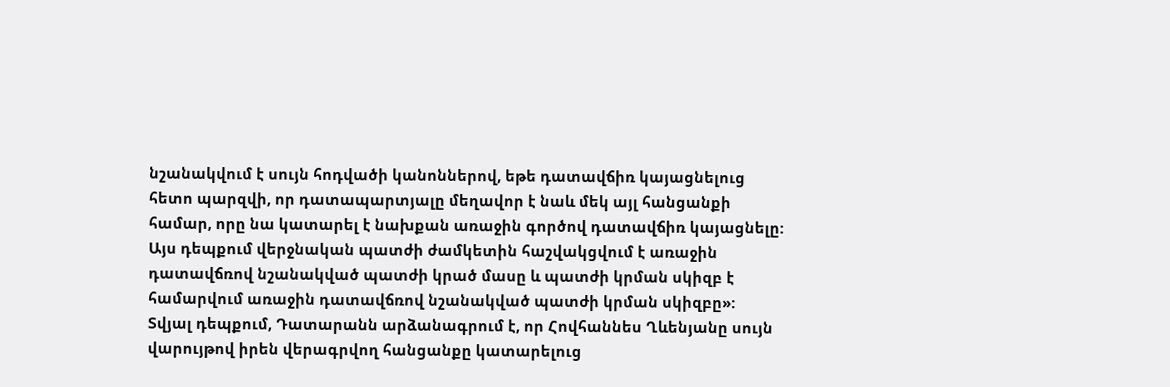նշանակվում է սույն հոդվածի կանոններով, եթե դատավճիռ կայացնելուց հետո պարզվի, որ դատապարտյալը մեղավոր է նաև մեկ այլ հանցանքի համար, որը նա կատարել է նախքան առաջին գործով դատավճիռ կայացնելը: Այս դեպքում վերջնական պատժի ժամկետին հաշվակցվում է առաջին դատավճռով նշանակված պատժի կրած մասը և պատժի կրման սկիզբ է համարվում առաջին դատավճռով նշանակված պատժի կրման սկիզբը»:
Տվյալ դեպքում, Դատարանն արձանագրում է, որ Հովհաննես Ղևենյանը սույն վարույթով իրեն վերագրվող հանցանքը կատարելուց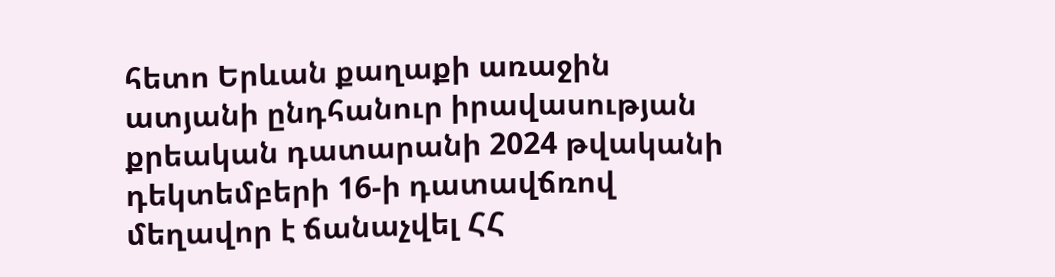հետո Երևան քաղաքի առաջին ատյանի ընդհանուր իրավասության քրեական դատարանի 2024 թվականի դեկտեմբերի 16-ի դատավճռով մեղավոր է ճանաչվել ՀՀ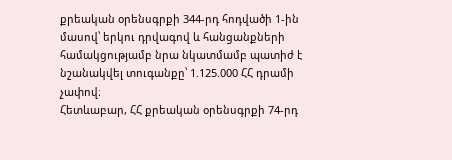քրեական օրենսգրքի 344-րդ հոդվածի 1-ին մասով՝ երկու դրվագով և հանցանքների համակցությամբ նրա նկատմամբ պատիժ է նշանակվել տուգանքը՝ 1.125.000 ՀՀ դրամի չափով։
Հետևաբար, ՀՀ քրեական օրենսգրքի 74-րդ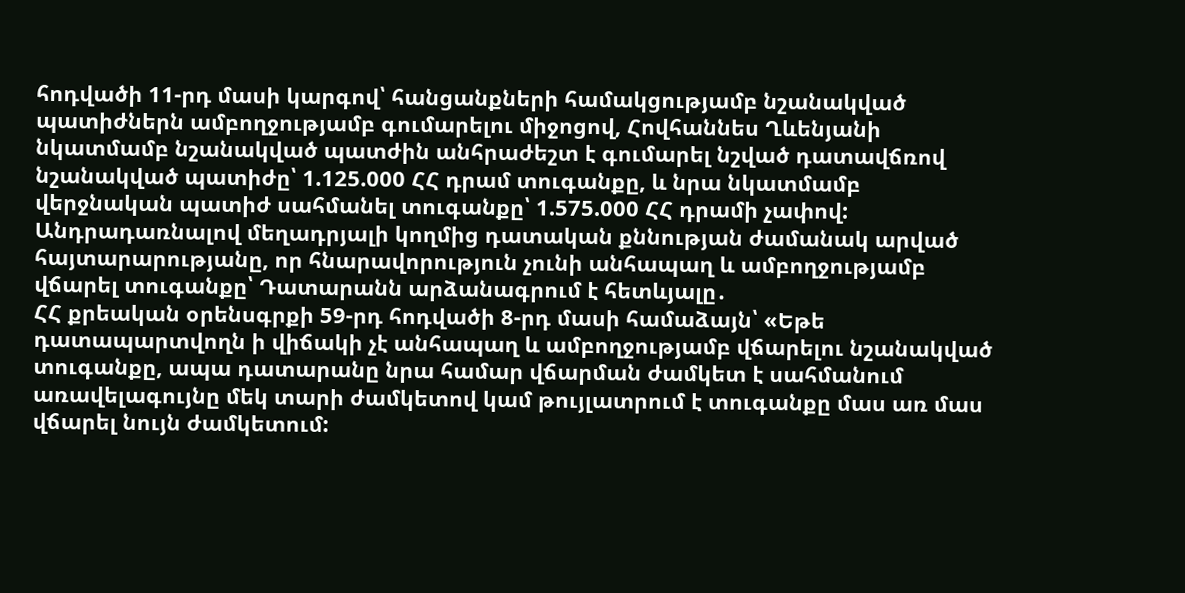հոդվածի 11-րդ մասի կարգով՝ հանցանքների համակցությամբ նշանակված պատիժներն ամբողջությամբ գումարելու միջոցով, Հովհաննես Ղևենյանի նկատմամբ նշանակված պատժին անհրաժեշտ է գումարել նշված դատավճռով նշանակված պատիժը՝ 1.125.000 ՀՀ դրամ տուգանքը, և նրա նկատմամբ վերջնական պատիժ սահմանել տուգանքը՝ 1.575.000 ՀՀ դրամի չափով:
Անդրադառնալով մեղադրյալի կողմից դատական քննության ժամանակ արված հայտարարությանը, որ հնարավորություն չունի անհապաղ և ամբողջությամբ վճարել տուգանքը՝ Դատարանն արձանագրում է հետևյալը․
ՀՀ քրեական օրենսգրքի 59-րդ հոդվածի 8-րդ մասի համաձայն՝ «Եթե դատապարտվողն ի վիճակի չէ անհապաղ և ամբողջությամբ վճարելու նշանակված տուգանքը, ապա դատարանը նրա համար վճարման ժամկետ է սահմանում առավելագույնը մեկ տարի ժամկետով կամ թույլատրում է տուգանքը մաս առ մաս վճարել նույն ժամկետում: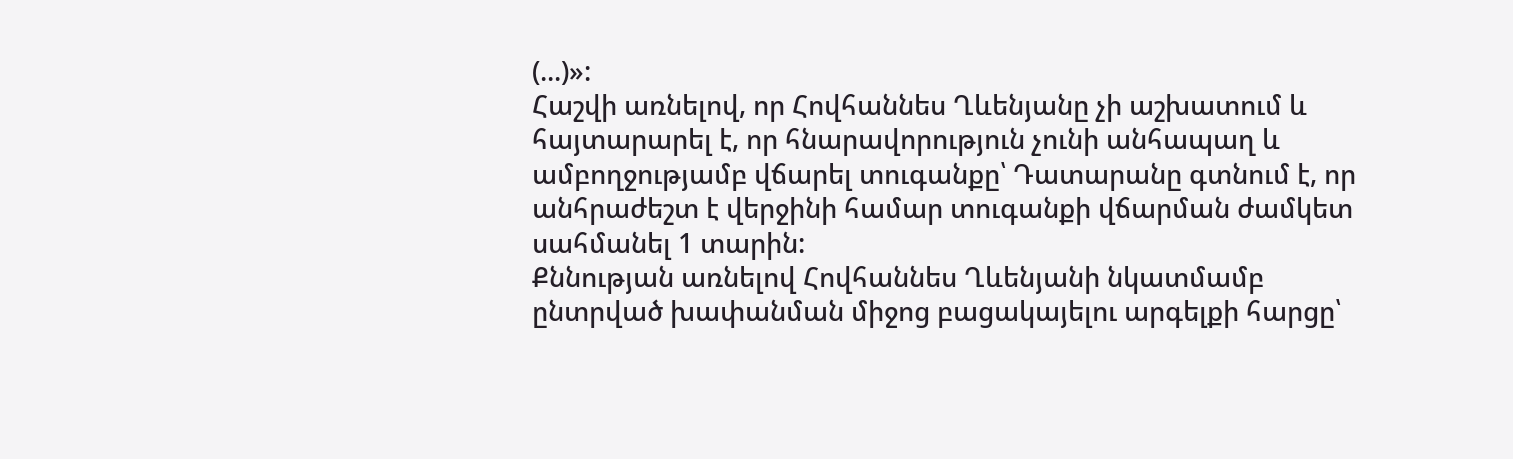(...)»:
Հաշվի առնելով, որ Հովհաննես Ղևենյանը չի աշխատում և հայտարարել է, որ հնարավորություն չունի անհապաղ և ամբողջությամբ վճարել տուգանքը՝ Դատարանը գտնում է, որ անհրաժեշտ է վերջինի համար տուգանքի վճարման ժամկետ սահմանել 1 տարին:
Քննության առնելով Հովհաննես Ղևենյանի նկատմամբ ընտրված խափանման միջոց բացակայելու արգելքի հարցը՝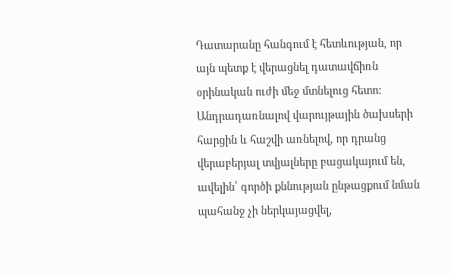Դատարանը հանգում է հետևության, որ այն պետք է վերացնել դատավճիռն օրինական ուժի մեջ մտնելուց հետո:
Անդրադառնալով վարույթային ծախսերի հարցին և հաշվի առնելով, որ դրանց վերաբերյալ տվյալները բացակայում են, ավելին՝ գործի քննության ընթացքում նման պահանջ չի ներկայացվել,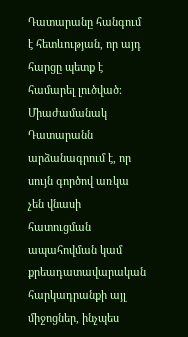Դատարանը հանգում է հետևության, որ այդ հարցը պետք է համարել լուծված։
Միաժամանակ Դատարանն արձանագրում է, որ սույն գործով առկա չեն վնասի հատուցման ապահովման կամ քրեադատավարական հարկադրանքի այլ միջոցներ, ինչպես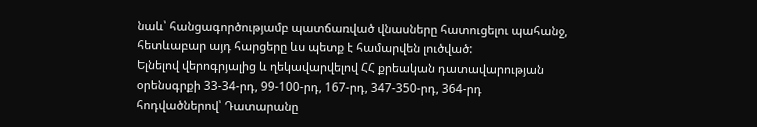նաև՝ հանցագործությամբ պատճառված վնասները հատուցելու պահանջ, հետևաբար այդ հարցերը ևս պետք է համարվեն լուծված:
Ելնելով վերոգրյալից և ղեկավարվելով ՀՀ քրեական դատավարության օրենսգրքի 33-34-րդ, 99-100-րդ, 167-րդ, 347-350-րդ, 364-րդ հոդվածներով՝ Դատարանը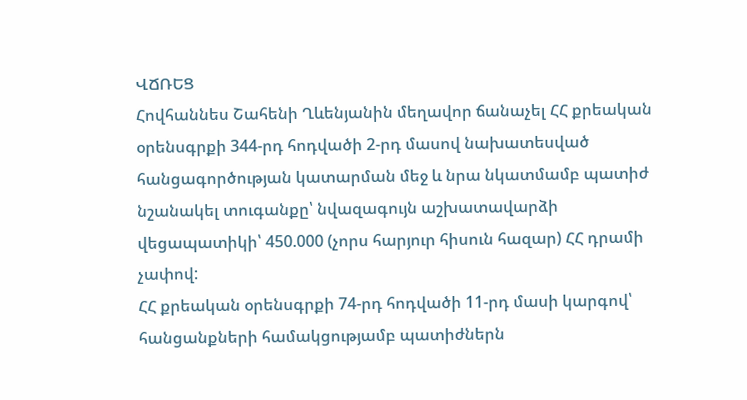ՎՃՌԵՑ
Հովհաննես Շահենի Ղևենյանին մեղավոր ճանաչել ՀՀ քրեական օրենսգրքի 344-րդ հոդվածի 2-րդ մասով նախատեսված հանցագործության կատարման մեջ և նրա նկատմամբ պատիժ նշանակել տուգանքը՝ նվազագույն աշխատավարձի վեցապատիկի՝ 450.000 (չորս հարյուր հիսուն հազար) ՀՀ դրամի չափով:
ՀՀ քրեական օրենսգրքի 74-րդ հոդվածի 11-րդ մասի կարգով՝ հանցանքների համակցությամբ պատիժներն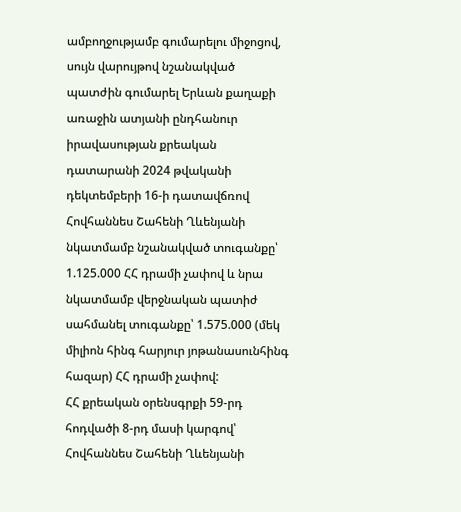ամբողջությամբ գումարելու միջոցով, սույն վարույթով նշանակված պատժին գումարել Երևան քաղաքի առաջին ատյանի ընդհանուր իրավասության քրեական դատարանի 2024 թվականի դեկտեմբերի 16-ի դատավճռով Հովհաննես Շահենի Ղևենյանի նկատմամբ նշանակված տուգանքը՝ 1.125.000 ՀՀ դրամի չափով և նրա նկատմամբ վերջնական պատիժ սահմանել տուգանքը՝ 1.575.000 (մեկ միլիոն հինգ հարյուր յոթանասունհինգ հազար) ՀՀ դրամի չափով:
ՀՀ քրեական օրենսգրքի 59-րդ հոդվածի 8-րդ մասի կարգով՝ Հովհաննես Շահենի Ղևենյանի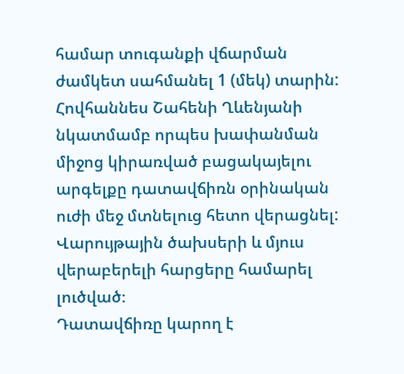համար տուգանքի վճարման ժամկետ սահմանել 1 (մեկ) տարին:
Հովհաննես Շահենի Ղևենյանի նկատմամբ որպես խափանման միջոց կիրառված բացակայելու արգելքը դատավճիռն օրինական ուժի մեջ մտնելուց հետո վերացնել:
Վարույթային ծախսերի և մյուս վերաբերելի հարցերը համարել լուծված։
Դատավճիռը կարող է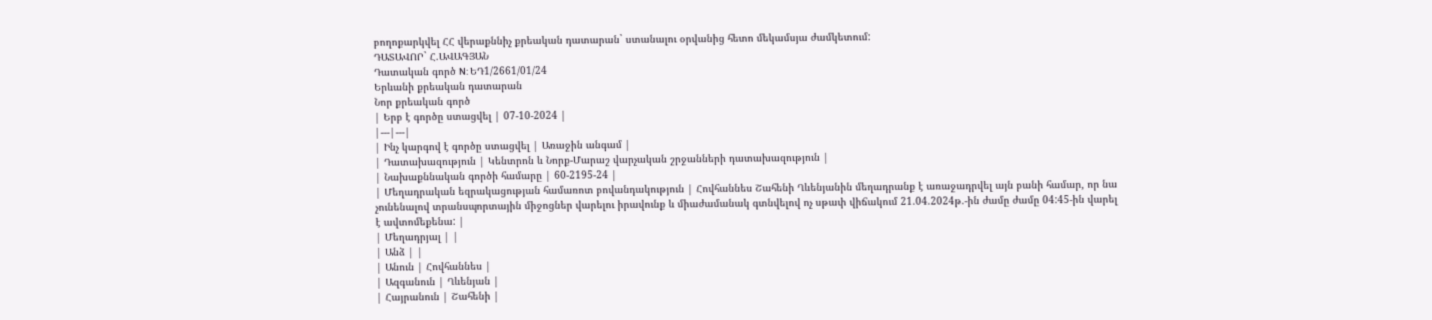բողոքարկվել ՀՀ վերաքննիչ քրեական դատարան` ստանալու օրվանից հետո մեկամսյա ժամկետում:
ԴԱՏԱՎՈՐ` Հ.ԱՎԱԳՅԱՆ
Դատական գործ N: ԵԴ1/2661/01/24
Երևանի քրեական դատարան
Նոր քրեական գործ
| Երբ է գործը ստացվել | 07-10-2024 |
|---|---|
| Ինչ կարգով է գործը ստացվել | Առաջին անգամ |
| Դատախազություն | Կենտրոն և Նորք-Մարաշ վարչական շրջանների դատախազություն |
| Նախաքննական գործի համարը | 60-2195-24 |
| Մեղադրական եզրակացության համառոտ բովանդակություն | Հովհաննես Շահենի Ղևենյանին մեղադրանք է առաջադրվել այն բանի համար, որ նա չունենալով տրանսպորտային միջոցներ վարելու իրավունք և միաժամանակ գտնվելով ոչ սթափ վիճակում 21.04.2024թ.-ին ժամը ժամը 04:45-ին վարել է ավտոմեքենա: |
| Մեղադրյալ | |
| Անձ | |
| Անուն | Հովհաննես |
| Ազգանուն | Ղևենյան |
| Հայրանուն | Շահենի |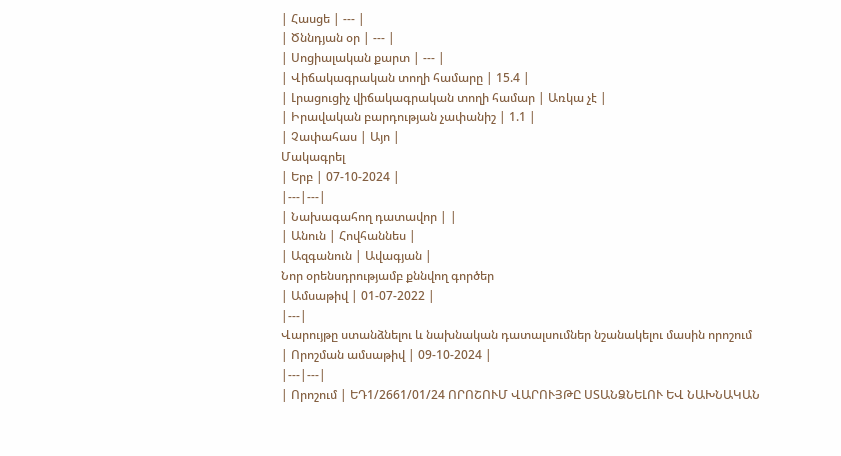| Հասցե | --- |
| Ծննդյան օր | --- |
| Սոցիալական քարտ | --- |
| Վիճակագրական տողի համարը | 15.4 |
| Լրացուցիչ վիճակագրական տողի համար | Առկա չէ |
| Իրավական բարդության չափանիշ | 1.1 |
| Չափահաս | Այո |
Մակագրել
| Երբ | 07-10-2024 |
|---|---|
| Նախագահող դատավոր | |
| Անուն | Հովհաննես |
| Ազգանուն | Ավագյան |
Նոր օրենսդրությամբ քննվող գործեր
| Ամսաթիվ | 01-07-2022 |
|---|
Վարույթը ստանձնելու և նախնական դատալսումներ նշանակելու մասին որոշում
| Որոշման ամսաթիվ | 09-10-2024 |
|---|---|
| Որոշում | ԵԴ1/2661/01/24 ՈՐՈՇՈՒՄ ՎԱՐՈՒՅԹԸ ՍՏԱՆՁՆԵԼՈՒ ԵՎ ՆԱԽՆԱԿԱՆ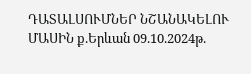ԴԱՏԱԼՍՈՒՄՆԵՐ ՆՇԱՆԱԿԵԼՈՒ ՄԱՍԻՆ ք.Երևան 09.10.2024թ.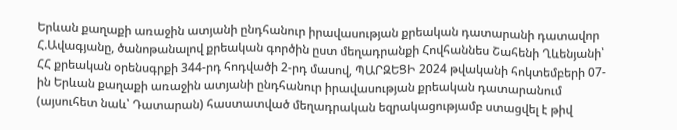Երևան քաղաքի առաջին ատյանի ընդհանուր իրավասության քրեական դատարանի դատավոր Հ.Ավագյանը, ծանոթանալով քրեական գործին ըստ մեղադրանքի Հովհաննես Շահենի Ղևենյանի՝ ՀՀ քրեական օրենսգրքի 344-րդ հոդվածի 2-րդ մասով, ՊԱՐԶԵՑԻ 2024 թվականի հոկտեմբերի 07-ին Երևան քաղաքի առաջին ատյանի ընդհանուր իրավասության քրեական դատարանում (այսուհետ նաև՝ Դատարան) հաստատված մեղադրական եզրակացությամբ ստացվել է թիվ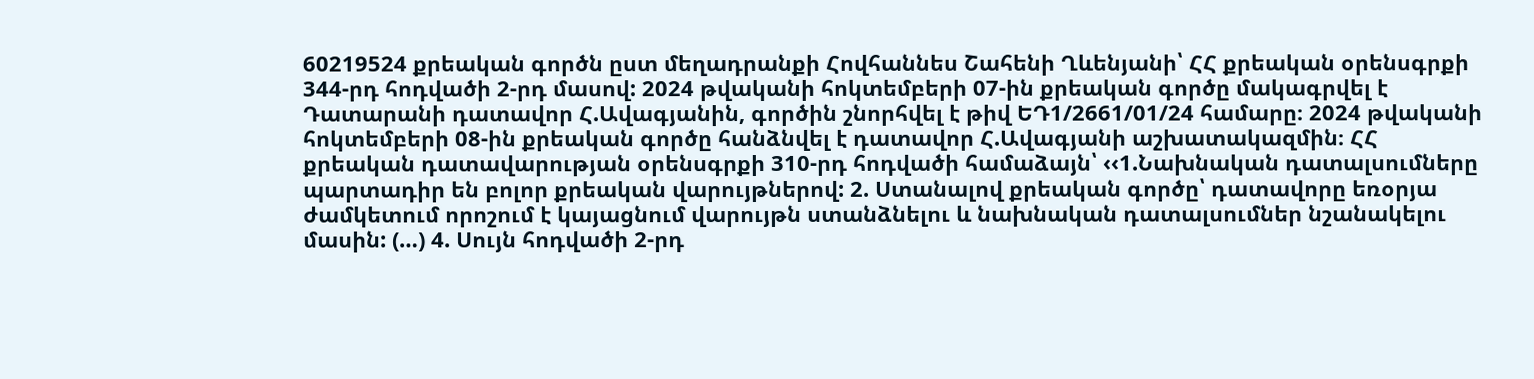60219524 քրեական գործն ըստ մեղադրանքի Հովհաննես Շահենի Ղևենյանի՝ ՀՀ քրեական օրենսգրքի 344-րդ հոդվածի 2-րդ մասով: 2024 թվականի հոկտեմբերի 07-ին քրեական գործը մակագրվել է Դատարանի դատավոր Հ.Ավագյանին, գործին շնորհվել է թիվ ԵԴ1/2661/01/24 համարը։ 2024 թվականի հոկտեմբերի 08-ին քրեական գործը հանձնվել է դատավոր Հ.Ավագյանի աշխատակազմին։ ՀՀ քրեական դատավարության օրենսգրքի 310-րդ հոդվածի համաձայն՝ ‹‹1.Նախնական դատալսումները պարտադիր են բոլոր քրեական վարույթներով: 2. Ստանալով քրեական գործը՝ դատավորը եռօրյա ժամկետում որոշում է կայացնում վարույթն ստանձնելու և նախնական դատալսումներ նշանակելու մասին: (…) 4. Սույն հոդվածի 2-րդ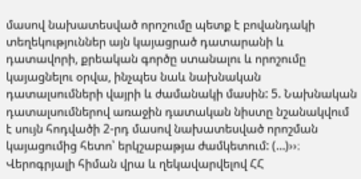մասով նախատեսված որոշումը պետք է բովանդակի տեղեկություններ այն կայացրած դատարանի և դատավորի, քրեական գործը ստանալու և որոշումը կայացնելու օրվա, ինչպես նաև նախնական դատալսումների վայրի և ժամանակի մասին: 5. Նախնական դատալսումներով առաջին դատական նիստը նշանակվում է սույն հոդվածի 2-րդ մասով նախատեսված որոշման կայացումից հետո՝ երկշաբաթյա ժամկետում: (…)››։ Վերոգրյալի հիման վրա և ղեկավարվելով ՀՀ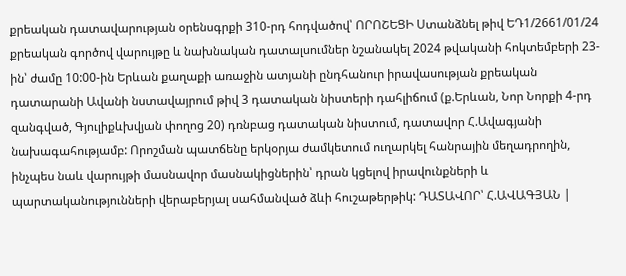քրեական դատավարության օրենսգրքի 310-րդ հոդվածով՝ ՈՐՈՇԵՑԻ Ստանձնել թիվ ԵԴ1/2661/01/24 քրեական գործով վարույթը և նախնական դատալսումներ նշանակել 2024 թվականի հոկտեմբերի 23-ին՝ ժամը 10:00-ին Երևան քաղաքի առաջին ատյանի ընդհանուր իրավասության քրեական դատարանի Ավանի նստավայրում թիվ 3 դատական նիստերի դահլիճում (ք.Երևան, Նոր Նորքի 4-րդ զանգված, Գյուլիքևխվյան փողոց 20) դռնբաց դատական նիստում, դատավոր Հ.Ավագյանի նախագահությամբ: Որոշման պատճենը երկօրյա ժամկետում ուղարկել հանրային մեղադրողին, ինչպես նաև վարույթի մասնավոր մասնակիցներին՝ դրան կցելով իրավունքների և պարտականությունների վերաբերյալ սահմանված ձևի հուշաթերթիկ: ԴԱՏԱՎՈՐ՝ Հ.ԱՎԱԳՅԱՆ |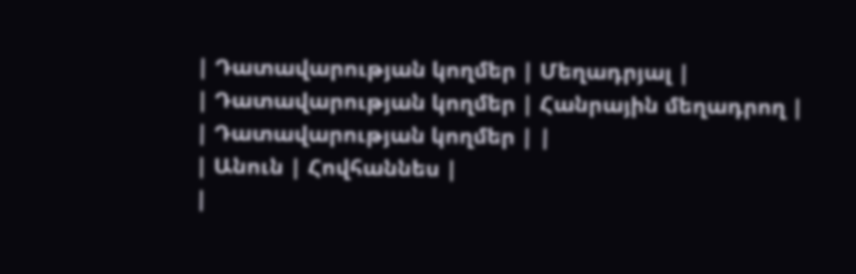| Դատավարության կողմեր | Մեղադրյալ |
| Դատավարության կողմեր | Հանրային մեղադրող |
| Դատավարության կողմեր | |
| Անուն | Հովհաննես |
|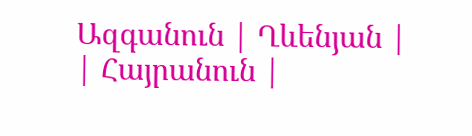Ազգանուն | Ղևենյան |
| Հայրանուն |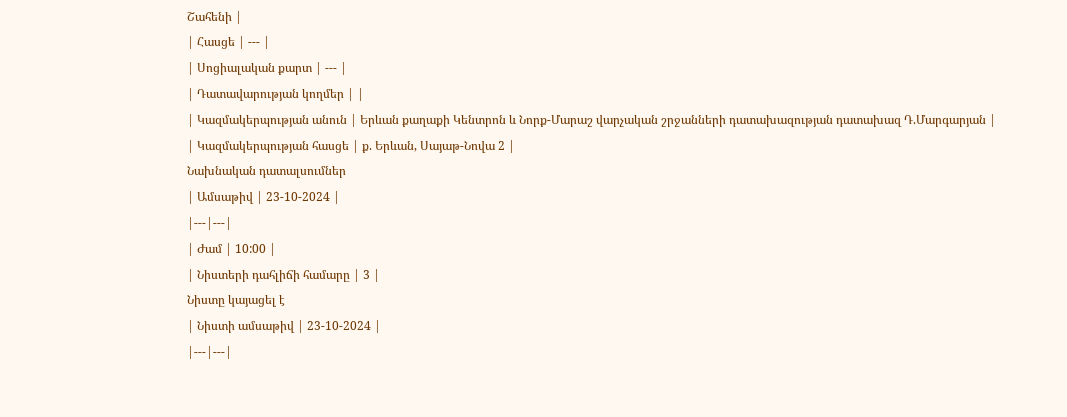Շահենի |
| Հասցե | --- |
| Սոցիալական քարտ | --- |
| Դատավարության կողմեր | |
| Կազմակերպության անուն | Երևան քաղաքի Կենտրոն և Նորք-Մարաշ վարչական շրջանների դատախազության դատախազ Դ.Մարգարյան |
| Կազմակերպության հասցե | ք. Երևան, Սայաթ-Նովա 2 |
Նախնական դատալսումներ
| Ամսաթիվ | 23-10-2024 |
|---|---|
| Ժամ | 10:00 |
| Նիստերի դահլիճի համարը | 3 |
Նիստը կայացել է
| Նիստի ամսաթիվ | 23-10-2024 |
|---|---|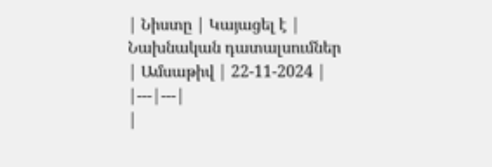| Նիստը | Կայացել է |
Նախնական դատալսումներ
| Ամսաթիվ | 22-11-2024 |
|---|---|
|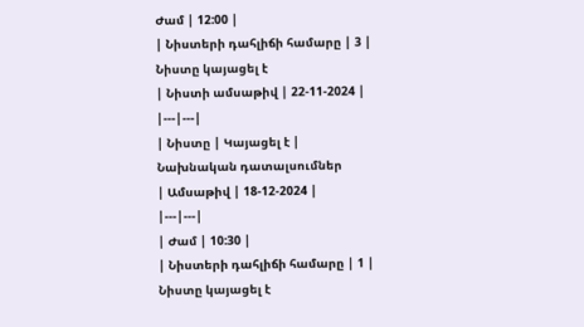Ժամ | 12:00 |
| Նիստերի դահլիճի համարը | 3 |
Նիստը կայացել է
| Նիստի ամսաթիվ | 22-11-2024 |
|---|---|
| Նիստը | Կայացել է |
Նախնական դատալսումներ
| Ամսաթիվ | 18-12-2024 |
|---|---|
| Ժամ | 10:30 |
| Նիստերի դահլիճի համարը | 1 |
Նիստը կայացել է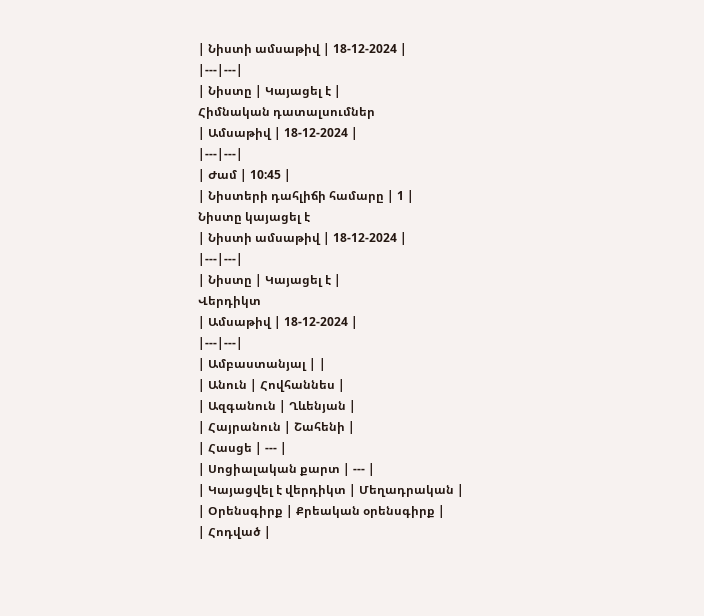| Նիստի ամսաթիվ | 18-12-2024 |
|---|---|
| Նիստը | Կայացել է |
Հիմնական դատալսումներ
| Ամսաթիվ | 18-12-2024 |
|---|---|
| Ժամ | 10:45 |
| Նիստերի դահլիճի համարը | 1 |
Նիստը կայացել է
| Նիստի ամսաթիվ | 18-12-2024 |
|---|---|
| Նիստը | Կայացել է |
Վերդիկտ
| Ամսաթիվ | 18-12-2024 |
|---|---|
| Ամբաստանյալ | |
| Անուն | Հովհաննես |
| Ազգանուն | Ղևենյան |
| Հայրանուն | Շահենի |
| Հասցե | --- |
| Սոցիալական քարտ | --- |
| Կայացվել է վերդիկտ | Մեղադրական |
| Օրենսգիրք | Քրեական օրենսգիրք |
| Հոդված |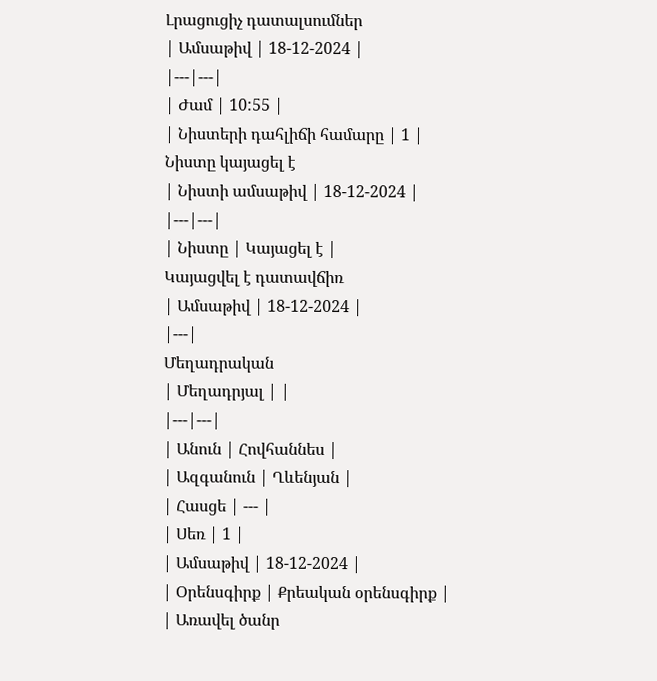Լրացուցիչ դատալսումներ
| Ամսաթիվ | 18-12-2024 |
|---|---|
| Ժամ | 10:55 |
| Նիստերի դահլիճի համարը | 1 |
Նիստը կայացել է
| Նիստի ամսաթիվ | 18-12-2024 |
|---|---|
| Նիստը | Կայացել է |
Կայացվել է դատավճիռ
| Ամսաթիվ | 18-12-2024 |
|---|
Մեղադրական
| Մեղադրյալ | |
|---|---|
| Անուն | Հովհաննես |
| Ազգանուն | Ղևենյան |
| Հասցե | --- |
| Սեռ | 1 |
| Ամսաթիվ | 18-12-2024 |
| Օրենսգիրք | Քրեական օրենսգիրք |
| Առավել ծանր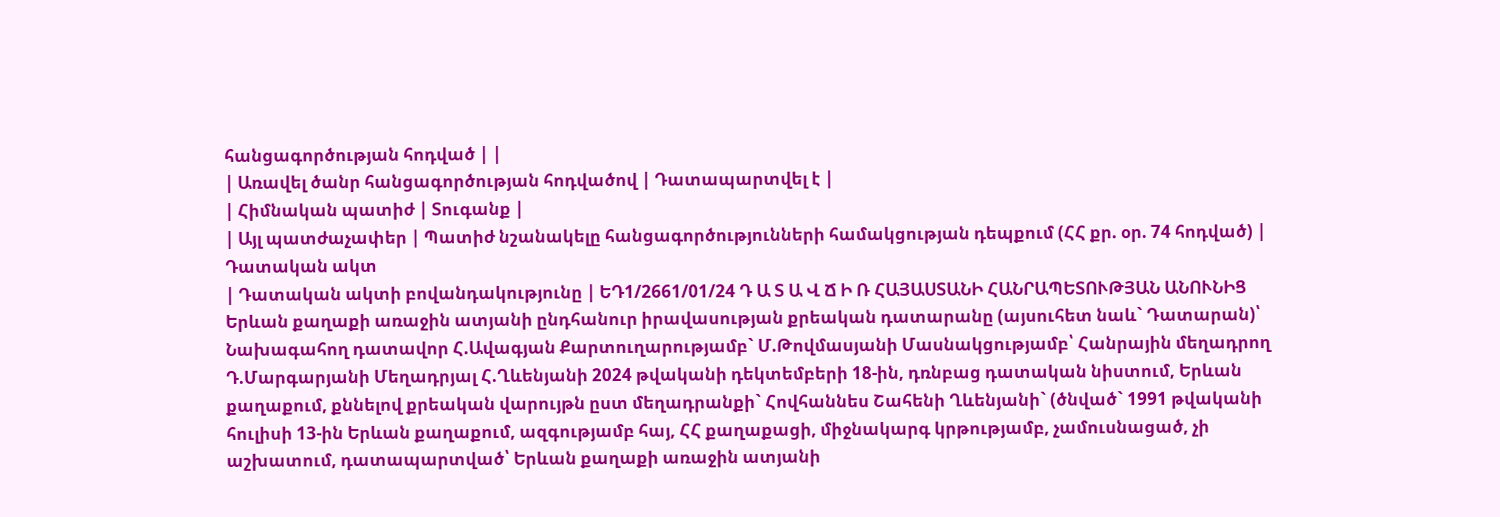հանցագործության հոդված | |
| Առավել ծանր հանցագործության հոդվածով | Դատապարտվել է |
| Հիմնական պատիժ | Տուգանք |
| Այլ պատժաչափեր | Պատիժ նշանակելը հանցագործությունների համակցության դեպքում (ՀՀ քր. օր. 74 հոդված) |
Դատական ակտ
| Դատական ակտի բովանդակությունը | ԵԴ1/2661/01/24 Դ Ա Տ Ա Վ Ճ Ի Ռ ՀԱՅԱՍՏԱՆԻ ՀԱՆՐԱՊԵՏՈՒԹՅԱՆ ԱՆՈՒՆԻՑ Երևան քաղաքի առաջին ատյանի ընդհանուր իրավասության քրեական դատարանը (այսուհետ նաև` Դատարան)՝ Նախագահող դատավոր Հ.Ավագյան Քարտուղարությամբ` Մ.Թովմասյանի Մասնակցությամբ՝ Հանրային մեղադրող Դ.Մարգարյանի Մեղադրյալ Հ.Ղևենյանի 2024 թվականի դեկտեմբերի 18-ին, դռնբաց դատական նիստում, Երևան քաղաքում, քննելով քրեական վարույթն ըստ մեղադրանքի` Հովհաննես Շահենի Ղևենյանի` (ծնված` 1991 թվականի հուլիսի 13-ին Երևան քաղաքում, ազգությամբ հայ, ՀՀ քաղաքացի, միջնակարգ կրթությամբ, չամուսնացած, չի աշխատում, դատապարտված՝ Երևան քաղաքի առաջին ատյանի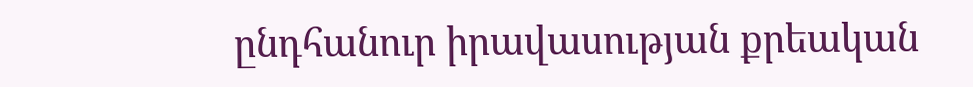ընդհանուր իրավասության քրեական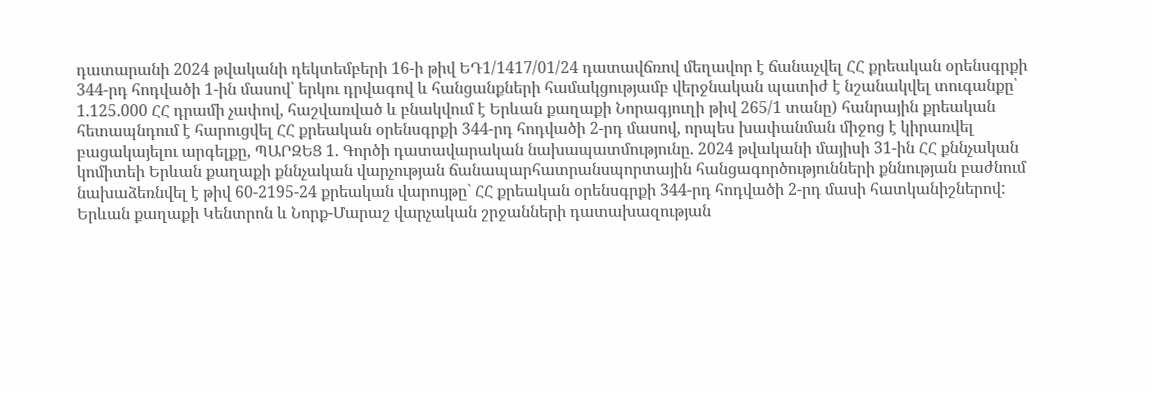դատարանի 2024 թվականի դեկտեմբերի 16-ի թիվ ԵԴ1/1417/01/24 դատավճռով մեղավոր է ճանաչվել ՀՀ քրեական օրենսգրքի 344-րդ հոդվածի 1-ին մասով՝ երկու դրվագով և հանցանքների համակցությամբ վերջնական պատիժ է նշանակվել տուգանքը՝ 1.125.000 ՀՀ դրամի չափով, հաշվառված և բնակվում է Երևան քաղաքի Նորագյուղի թիվ 265/1 տանը) հանրային քրեական հետապնդում է հարուցվել ՀՀ քրեական օրենսգրքի 344-րդ հոդվածի 2-րդ մասով, որպես խափանման միջոց է կիրառվել բացակայելու արգելքը, ՊԱՐԶԵՑ 1. Գործի դատավարական նախապատմությունը. 2024 թվականի մայիսի 31-ին ՀՀ քննչական կոմիտեի Երևան քաղաքի քննչական վարչության ճանապարհատրանսպորտային հանցագործությունների քննության բաժնում նախաձեռնվել է թիվ 60-2195-24 քրեական վարույթը` ՀՀ քրեական օրենսգրքի 344-րդ հոդվածի 2-րդ մասի հատկանիշներով: Երևան քաղաքի Կենտրոն և Նորք-Մարաշ վարչական շրջանների դատախազության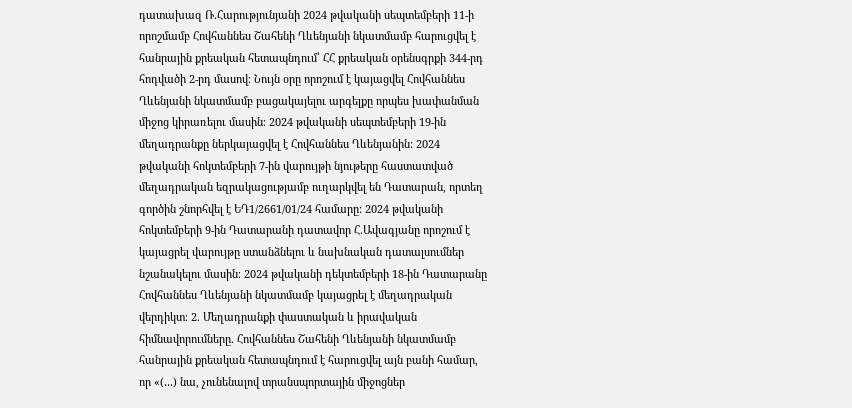դատախազ Ռ.Հարությունյանի 2024 թվականի սեպտեմբերի 11-ի որոշմամբ Հովհաննես Շահենի Ղևենյանի նկատմամբ հարուցվել է հանրային քրեական հետապնդում՝ ՀՀ քրեական օրենսգրքի 344-րդ հոդվածի 2-րդ մասով։ Նույն օրը որոշում է կայացվել Հովհաննես Ղևենյանի նկատմամբ բացակայելու արգելքը որպես խափանման միջոց կիրառելու մասին։ 2024 թվականի սեպտեմբերի 19-ին մեղադրանքը ներկայացվել է Հովհաննես Ղևենյանին: 2024 թվականի հոկտեմբերի 7-ին վարույթի նյութերը հաստատված մեղադրական եզրակացությամբ ուղարկվել են Դատարան, որտեղ գործին շնորհվել է ԵԴ1/2661/01/24 համարը: 2024 թվականի հոկտեմբերի 9-ին Դատարանի դատավոր Հ.Ավագյանը որոշում է կայացրել վարույթը ստանձնելու և նախնական դատալսումներ նշանակելու մասին։ 2024 թվականի դեկտեմբերի 18-ին Դատարանը Հովհաննես Ղևենյանի նկատմամբ կայացրել է մեղադրական վերդիկտ։ 2. Մեղադրանքի փաստական և իրավական հիմնավորումները. Հովհաննես Շահենի Ղևենյանի նկատմամբ հանրային քրեական հետապնդում է հարուցվել այն բանի համար, որ «(․․․) նա, չունենալով տրանսպորտային միջոցներ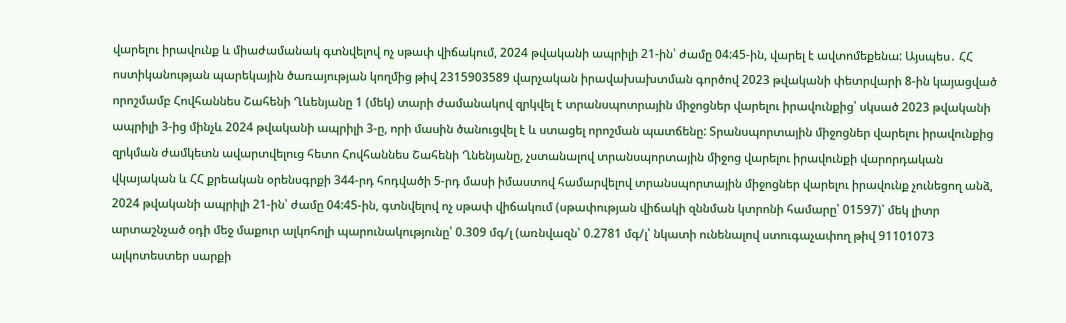վարելու իրավունք և միաժամանակ գտնվելով ոչ սթափ վիճակում, 2024 թվականի ապրիլի 21-ին՝ ժամը 04:45-ին, վարել է ավտոմեքենա: Այսպես․ ՀՀ ոստիկանության պարեկային ծառայության կողմից թիվ 2315903589 վարչական իրավախախտման գործով 2023 թվականի փետրվարի 8-ին կայացված որոշմամբ Հովհաննես Շահենի Ղևենյանը 1 (մեկ) տարի ժամանակով զրկվել է տրանսպոտրային միջոցներ վարելու իրավունքից՝ սկսած 2023 թվականի ապրիլի 3-ից մինչև 2024 թվականի ապրիլի 3-ը, որի մասին ծանուցվել է և ստացել որոշման պատճենը: Տրանսպորտային միջոցներ վարելու իրավունքից զրկման ժամկետն ավարտվելուց հետո Հովհաննես Շահենի Ղնենյանը, չստանալով տրանսպորտային միջոց վարելու իրավունքի վարորդական վկայական և ՀՀ քրեական օրենսգրքի 344-րդ հոդվածի 5-րդ մասի իմաստով համարվելով տրանսպորտային միջոցներ վարելու իրավունք չունեցող անձ, 2024 թվականի ապրիլի 21-ին՝ ժամը 04:45-ին, գտնվելով ոչ սթափ վիճակում (սթափության վիճակի զննման կտրոնի համարը՝ 01597)՝ մեկ լիտր արտաշնչած օդի մեջ մաքուր ալկոհոլի պարունակությունը՝ 0.309 մգ/լ (առնվազն՝ 0.2781 մգ/լ՝ նկատի ունենալով ստուգաչափող թիվ 91101073 ալկոտեստեր սարքի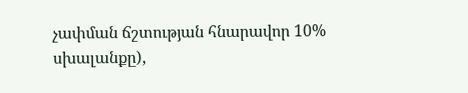չափման ճշտության հնարավոր 10% սխալանքը),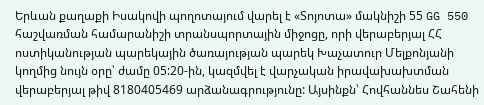Երևան քաղաքի Իսակովի պողոտայում վարել է «Տոյոտա» մակնիշի 55 GG 550 հաշվառման համարանիշի տրանսպորտային միջոցը, որի վերաբերյալ ՀՀ ոստիկանության պարեկային ծառայության պարեկ Խաչատուր Մելքոնյանի կողմից նույն օրը՝ ժամը 05:20-ին, կազմվել է վարչական իրավախախտման վերաբերյալ թիվ 8180405469 արձանագրությունը: Այսինքն՝ Հովհաննես Շահենի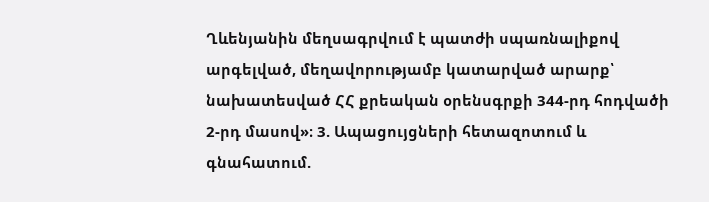Ղևենյանին մեղսագրվում է պատժի սպառնալիքով արգելված, մեղավորությամբ կատարված արարք՝ նախատեսված ՀՀ քրեական օրենսգրքի 344-րդ հոդվածի 2-րդ մասով»։ 3. Ապացույցների հետազոտում և գնահատում.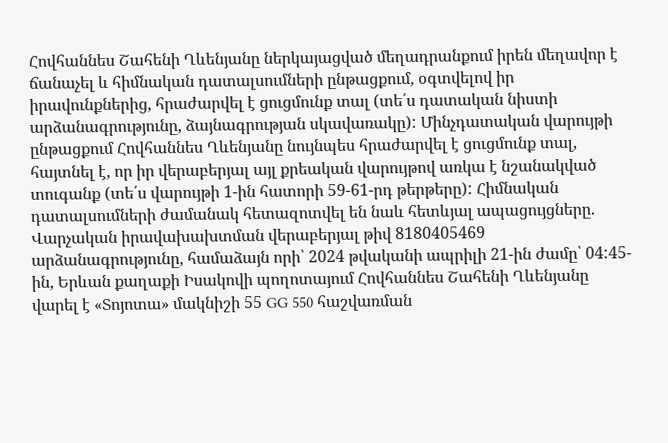Հովհաննես Շահենի Ղևենյանը ներկայացված մեղադրանքում իրեն մեղավոր է ճանաչել և հիմնական դատալսումների ընթացքում, օգտվելով իր իրավունքներից, հրաժարվել է ցուցմունք տալ (տե՛ս դատական նիստի արձանագրությունը, ձայնագրության սկավառակը): Մինչդատական վարույթի ընթացքում Հովհաննես Ղևենյանը նույնպես հրաժարվել է ցուցմունք տալ, հայտնել է, որ իր վերաբերյալ այլ քրեական վարույթով առկա է նշանակված տուգանք (տե՛ս վարույթի 1-ին հատորի 59-61-րդ թերթերը): Հիմնական դատալսումների ժամանակ հետազոտվել են նաև հետևյալ ապացույցները. Վարչական իրավախախտման վերաբերյալ թիվ 8180405469 արձանագրությունը, համաձայն որի՝ 2024 թվականի ապրիլի 21-ին ժամը՝ 04:45-ին, Երևան քաղաքի Իսակովի պողոտայում Հովհաննես Շահենի Ղևենյանը վարել է «Տոյոտա» մակնիշի 55 GG 550 հաշվառման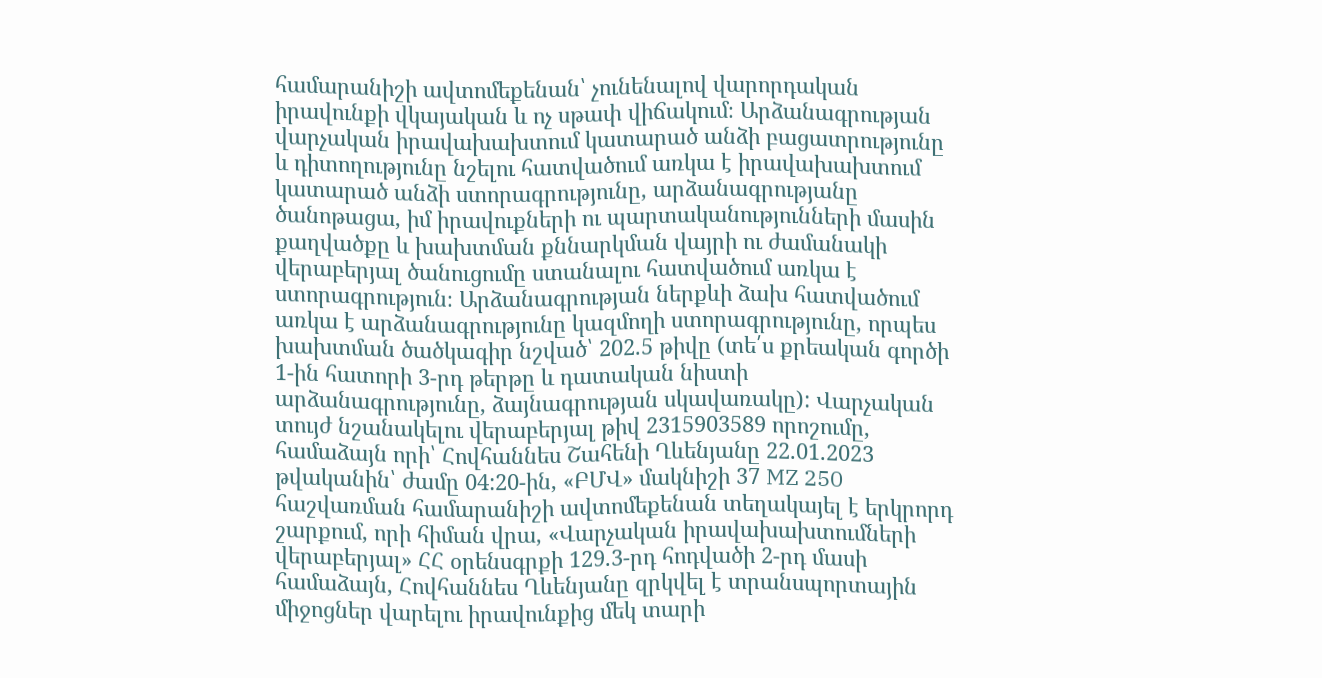համարանիշի ավտոմեքենան՝ չունենալով վարորդական իրավունքի վկայական և ոչ սթափ վիճակում։ Արձանագրության վարչական իրավախախտում կատարած անձի բացատրությունը և դիտողությունը նշելու հատվածում առկա է իրավախախտում կատարած անձի ստորագրությունը, արձանագրությանը ծանոթացա, իմ իրավուքների ու պարտականությունների մասին քաղվածքը և խախտման քննարկման վայրի ու ժամանակի վերաբերյալ ծանուցումը ստանալու հատվածում առկա է ստորագրություն։ Արձանագրության ներքևի ձախ հատվածում առկա է արձանագրությունը կազմողի ստորագրությունը, որպես խախտման ծածկագիր նշված՝ 202.5 թիվը (տե՛ս քրեական գործի 1-ին հատորի 3-րդ թերթը և դատական նիստի արձանագրությունը, ձայնագրության սկավառակը): Վարչական տույժ նշանակելու վերաբերյալ թիվ 2315903589 որոշումը, համաձայն որի՝ Հովհաննես Շահենի Ղևենյանը 22.01.2023 թվականին՝ ժամը 04:20-ին, «ԲՄՎ» մակնիշի 37 MZ 250 հաշվառման համարանիշի ավտոմեքենան տեղակայել է երկրորդ շարքում, որի հիման վրա, «Վարչական իրավախախտումների վերաբերյալ» ՀՀ օրենսգրքի 129.3-րդ հոդվածի 2-րդ մասի համաձայն, Հովհաննես Ղևենյանը զրկվել է տրանսպորտային միջոցներ վարելու իրավունքից մեկ տարի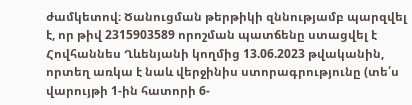ժամկետով։ Ծանուցման թերթիկի զննությամբ պարզվել է, որ թիվ 2315903589 որոշման պատճենը ստացվել է Հովհաննես Ղևենյանի կողմից 13.06.2023 թվականին, որտեղ առկա է նաև վերջինիս ստորագրությունը (տե՛ս վարույթի 1-ին հատորի 6-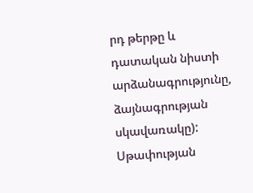րդ թերթը և դատական նիստի արձանագրությունը, ձայնագրության սկավառակը): Սթափության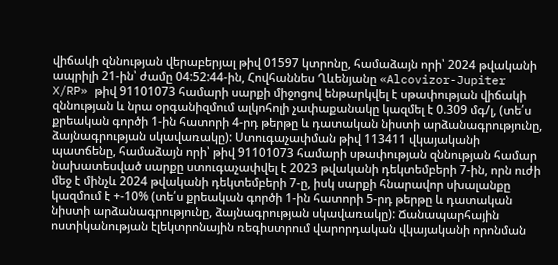վիճակի զննության վերաբերյալ թիվ 01597 կտրոնը, համաձայն որի՝ 2024 թվականի ապրիլի 21-ին՝ ժամը 04:52:44-ին, Հովհաննես Ղևենյանը «Alcovizor-Jupiter X/RP» թիվ 91101073 համարի սարքի միջոցով ենթարկվել է սթափության վիճակի զննության և նրա օրգանիզմում ալկոհոլի չափաքանակը կազմել է 0.309 մգ/լ, (տե՛ս քրեական գործի 1-ին հատորի 4-րդ թերթը և դատական նիստի արձանագրությունը, ձայնագրության սկավառակը): Ստուգաչափման թիվ 113411 վկայականի պատճենը, համաձայն որի՝ թիվ 91101073 համարի սթափության զննության համար նախատեսված սարքը ստուգաչափվել է 2023 թվականի դեկտեմբերի 7-ին, որն ուժի մեջ է մինչև 2024 թվականի դեկտեմբերի 7-ը, իսկ սարքի հնարավոր սխալանքը կազմում է +-10% (տե՛ս քրեական գործի 1-ին հատորի 5-րդ թերթը և դատական նիստի արձանագրությունը, ձայնագրության սկավառակը): Ճանապարհային ոստիկանության էլեկտրոնային ռեգիստրում վարորդական վկայականի որոնման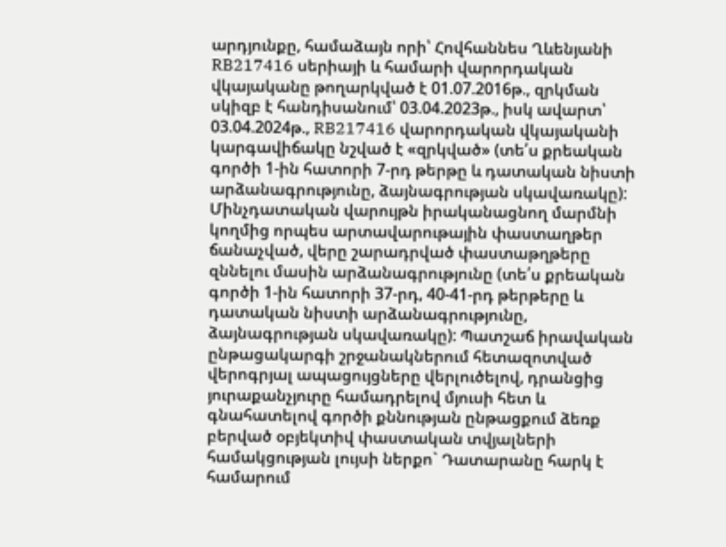արդյունքը, համաձայն որի՝ Հովհաննես Ղևենյանի RB217416 սերիայի և համարի վարորդական վկայականը թողարկված է 01.07.2016թ., զրկման սկիզբ է հանդիսանում՝ 03.04.2023թ., իսկ ավարտ՝ 03.04.2024թ., RB217416 վարորդական վկայականի կարգավիճակը նշված է «զրկված» (տե՛ս քրեական գործի 1-ին հատորի 7-րդ թերթը և դատական նիստի արձանագրությունը, ձայնագրության սկավառակը): Մինչդատական վարույթն իրականացնող մարմնի կողմից որպես արտավարութային փաստաղթեր ճանաչված, վերը շարադրված փաստաթղթերը զննելու մասին արձանագրությունը (տե՛ս քրեական գործի 1-ին հատորի 37-րդ, 40-41-րդ թերթերը և դատական նիստի արձանագրությունը, ձայնագրության սկավառակը): Պատշաճ իրավական ընթացակարգի շրջանակներում հետազոտված վերոգրյալ ապացույցները վերլուծելով, դրանցից յուրաքանչյուրը համադրելով մյուսի հետ և գնահատելով գործի քննության ընթացքում ձեռք բերված օբյեկտիվ փաստական տվյալների համակցության լույսի ներքո` Դատարանը հարկ է համարում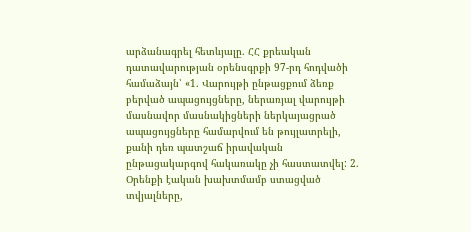արձանագրել հետևյալը. ՀՀ քրեական դատավարության օրենսգրքի 97-րդ հոդվածի համաձայն՝ «1. Վարույթի ընթացքում ձեռք բերված ապացույցները, ներառյալ վարույթի մասնավոր մասնակիցների ներկայացրած ապացույցները համարվում են թույլատրելի, քանի դեռ պատշաճ իրավական ընթացակարգով հակառակը չի հաստատվել: 2. Օրենքի էական խախտմամբ ստացված տվյալները,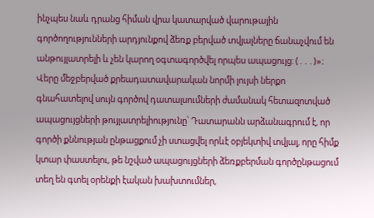ինչպես նաև դրանց հիման վրա կատարված վարութային գործողությունների արդյունքով ձեռք բերված տվյալները ճանաչվում են անթույլատրելի և չեն կարող օգտագործվել որպես ապացույց: (․․․)»։ Վերը մեջբերված քրեադատավարական նորմի լույսի ներքո գնահատելով սույն գործով դատալսումների ժամանակ հետազոտված ապացույցների թույլատրելիությունը՝ Դատարանն արձանագրում է, որ գործի քննության ընթացքում չի ստացվել որևէ օբյեկտիվ տվյալ, որը հիմք կտար փաստելու, թե նշված ապացույցների ձեռքբերման գործընթացում տեղ են գտել օրենքի էական խախտումներ,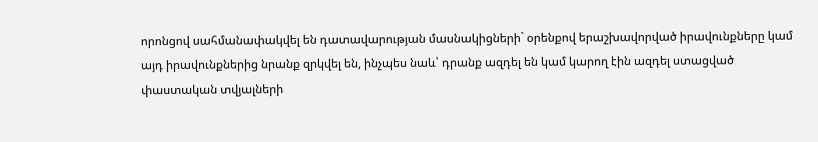որոնցով սահմանափակվել են դատավարության մասնակիցների` օրենքով երաշխավորված իրավունքները կամ այդ իրավունքներից նրանք զրկվել են, ինչպես նաև՝ դրանք ազդել են կամ կարող էին ազդել ստացված փաստական տվյալների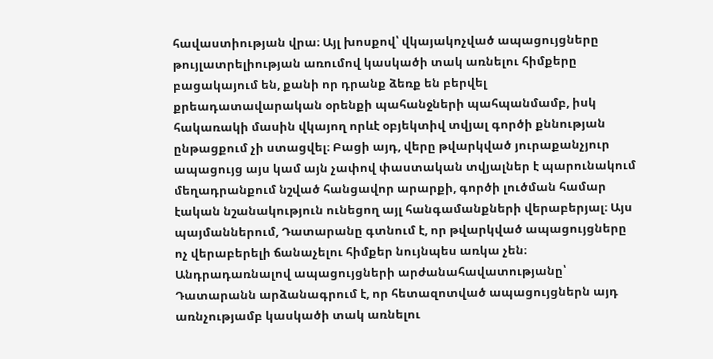հավաստիության վրա։ Այլ խոսքով՝ վկայակոչված ապացույցները թույլատրելիության առումով կասկածի տակ առնելու հիմքերը բացակայում են, քանի որ դրանք ձեռք են բերվել քրեադատավարական օրենքի պահանջների պահպանմամբ, իսկ հակառակի մասին վկայող որևէ օբյեկտիվ տվյալ գործի քննության ընթացքում չի ստացվել։ Բացի այդ, վերը թվարկված յուրաքանչյուր ապացույց այս կամ այն չափով փաստական տվյալներ է պարունակում մեղադրանքում նշված հանցավոր արարքի, գործի լուծման համար էական նշանակություն ունեցող այլ հանգամանքների վերաբերյալ։ Այս պայմաններում, Դատարանը գտնում է, որ թվարկված ապացույցները ոչ վերաբերելի ճանաչելու հիմքեր նույնպես առկա չեն։ Անդրադառնալով ապացույցների արժանահավատությանը՝ Դատարանն արձանագրում է, որ հետազոտված ապացույցներն այդ առնչությամբ կասկածի տակ առնելու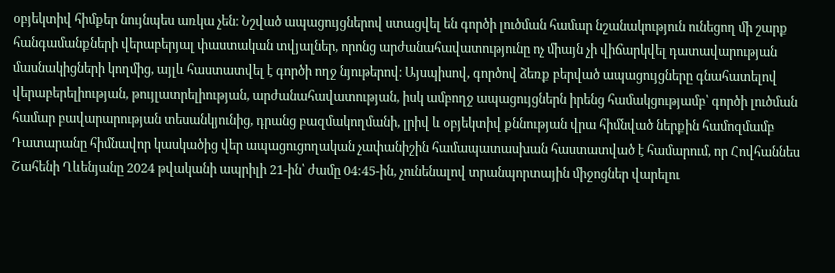օբյեկտիվ հիմքեր նույնպես առկա չեն։ Նշված ապացույցներով ստացվել են գործի լուծման համար նշանակություն ունեցող մի շարք հանգամանքների վերաբերյալ փաստական տվյալներ, որոնց արժանահավատությունը ոչ միայն չի վիճարկվել դատավարության մասնակիցների կողմից, այլև հաստատվել է գործի ողջ նյութերով։ Այսպիսով, գործով ձեռք բերված ապացույցները գնահատելով վերաբերելիության, թույլատրելիության, արժանահավատության, իսկ ամբողջ ապացույցներն իրենց համակցությամբ՝ գործի լուծման համար բավարարության տեսանկյունից, դրանց բազմակողմանի, լրիվ և օբյեկտիվ քննության վրա հիմնված ներքին համոզմամբ Դատարանը հիմնավոր կասկածից վեր ապացուցողական չափանիշին համապատասխան հաստատված է համարում, որ Հովհաննես Շահենի Ղևենյանը 2024 թվականի ապրիլի 21-ին՝ ժամը 04:45-ին, չունենալով տրանպորտային միջոցներ վարելու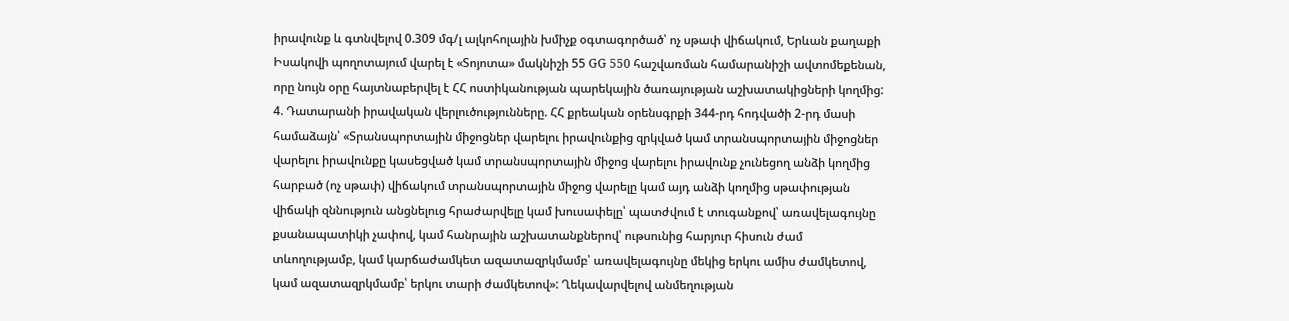իրավունք և գտնվելով 0.309 մգ/լ ալկոհոլային խմիչք օգտագործած՝ ոչ սթափ վիճակում, Երևան քաղաքի Իսակովի պողոտայում վարել է «Տոյոտա» մակնիշի 55 GG 550 հաշվառման համարանիշի ավտոմեքենան, որը նույն օրը հայտնաբերվել է ՀՀ ոստիկանության պարեկային ծառայության աշխատակիցների կողմից: 4. Դատարանի իրավական վերլուծությունները. ՀՀ քրեական օրենսգրքի 344-րդ հոդվածի 2-րդ մասի համաձայն՝ «Տրանսպորտային միջոցներ վարելու իրավունքից զրկված կամ տրանսպորտային միջոցներ վարելու իրավունքը կասեցված կամ տրանսպորտային միջոց վարելու իրավունք չունեցող անձի կողմից հարբած (ոչ սթափ) վիճակում տրանսպորտային միջոց վարելը կամ այդ անձի կողմից սթափության վիճակի զննություն անցնելուց հրաժարվելը կամ խուսափելը՝ պատժվում է տուգանքով՝ առավելագույնը քսանապատիկի չափով, կամ հանրային աշխատանքներով՝ ութսունից հարյուր հիսուն ժամ տևողությամբ, կամ կարճաժամկետ ազատազրկմամբ՝ առավելագույնը մեկից երկու ամիս ժամկետով, կամ ազատազրկմամբ՝ երկու տարի ժամկետով»: Ղեկավարվելով անմեղության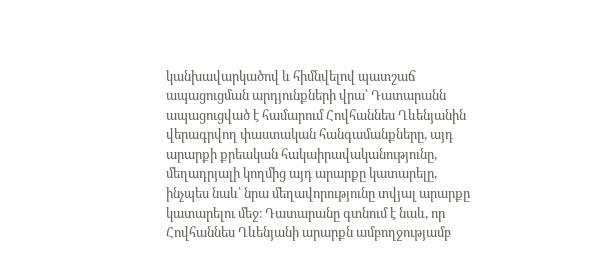կանխավարկածով և հիմնվելով պատշաճ ապացուցման արդյունքների վրա՝ Դատարանն ապացուցված է համարում Հովհաննես Ղևենյանին վերագրվող փաստական հանգամանքները, այդ արարքի քրեական հակաիրավականությունը, մեղադրյալի կողմից այդ արարքը կատարելը, ինչպես նաև՝ նրա մեղավորությունը տվյալ արարքը կատարելու մեջ։ Դատարանը գտնում է նաև, որ Հովհաննես Ղևենյանի արարքն ամբողջությամբ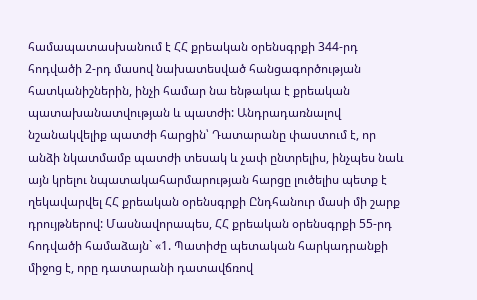համապատասխանում է ՀՀ քրեական օրենսգրքի 344-րդ հոդվածի 2-րդ մասով նախատեսված հանցագործության հատկանիշներին, ինչի համար նա ենթակա է քրեական պատախանատվության և պատժի: Անդրադառնալով նշանակվելիք պատժի հարցին՝ Դատարանը փաստում է, որ անձի նկատմամբ պատժի տեսակ և չափ ընտրելիս, ինչպես նաև այն կրելու նպատակահարմարության հարցը լուծելիս պետք է ղեկավարվել ՀՀ քրեական օրենսգրքի Ընդհանուր մասի մի շարք դրույթներով: Մասնավորապես, ՀՀ քրեական օրենսգրքի 55-րդ հոդվածի համաձայն` «1. Պատիժը պետական հարկադրանքի միջոց է, որը դատարանի դատավճռով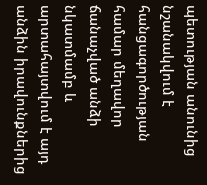պետության անունից նշանակվում է հանցագործության համար մեղավոր ճանաչված անձի նկատմամբ և արտահայտվում է այդ անձին իրավունքներից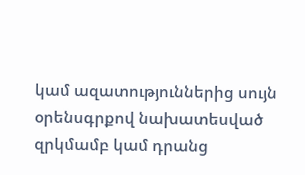կամ ազատություններից սույն օրենսգրքով նախատեսված զրկմամբ կամ դրանց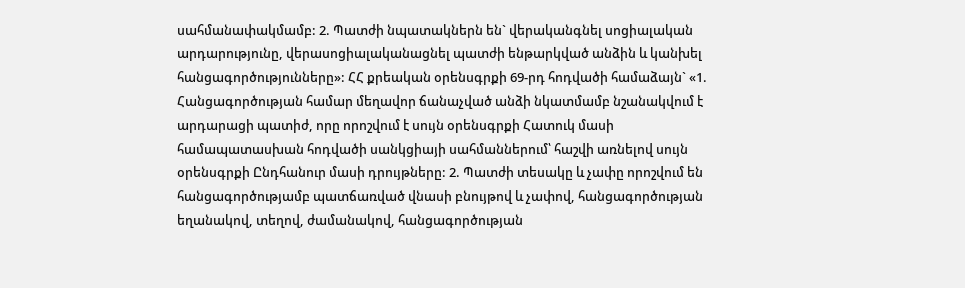սահմանափակմամբ: 2. Պատժի նպատակներն են` վերականգնել սոցիալական արդարությունը, վերասոցիալականացնել պատժի ենթարկված անձին և կանխել հանցագործությունները»: ՀՀ քրեական օրենսգրքի 69-րդ հոդվածի համաձայն` «1. Հանցագործության համար մեղավոր ճանաչված անձի նկատմամբ նշանակվում է արդարացի պատիժ, որը որոշվում է սույն օրենսգրքի Հատուկ մասի համապատասխան հոդվածի սանկցիայի սահմաններում՝ հաշվի առնելով սույն օրենսգրքի Ընդհանուր մասի դրույթները: 2. Պատժի տեսակը և չափը որոշվում են հանցագործությամբ պատճառված վնասի բնույթով և չափով, հանցագործության եղանակով, տեղով, ժամանակով, հանցագործության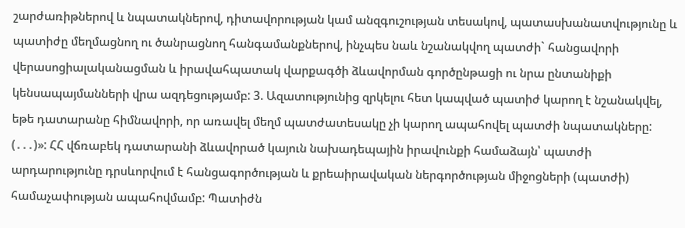շարժառիթներով և նպատակներով, դիտավորության կամ անզգուշության տեսակով, պատասխանատվությունը և պատիժը մեղմացնող ու ծանրացնող հանգամանքներով, ինչպես նաև նշանակվող պատժի` հանցավորի վերասոցիալականացման և իրավահպատակ վարքագծի ձևավորման գործընթացի ու նրա ընտանիքի կենսապայմանների վրա ազդեցությամբ: 3. Ազատությունից զրկելու հետ կապված պատիժ կարող է նշանակվել, եթե դատարանը հիմնավորի, որ առավել մեղմ պատժատեսակը չի կարող ապահովել պատժի նպատակները: (․․․)»: ՀՀ վճռաբեկ դատարանի ձևավորած կայուն նախադեպային իրավունքի համաձայն՝ պատժի արդարությունը դրսևորվում է հանցագործության և քրեաիրավական ներգործության միջոցների (պատժի) համաչափության ապահովմամբ: Պատիժն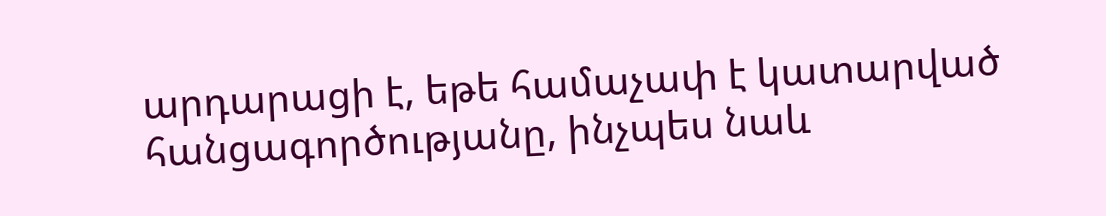արդարացի է, եթե համաչափ է կատարված հանցագործությանը, ինչպես նաև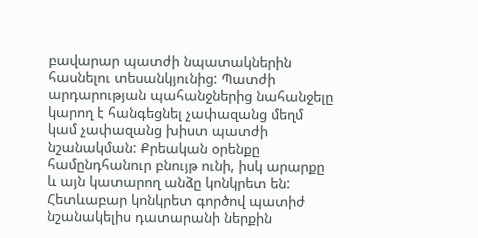բավարար պատժի նպատակներին հասնելու տեսանկյունից: Պատժի արդարության պահանջներից նահանջելը կարող է հանգեցնել չափազանց մեղմ կամ չափազանց խիստ պատժի նշանակման: Քրեական օրենքը համընդհանուր բնույթ ունի, իսկ արարքը և այն կատարող անձը կոնկրետ են: Հետևաբար կոնկրետ գործով պատիժ նշանակելիս դատարանի ներքին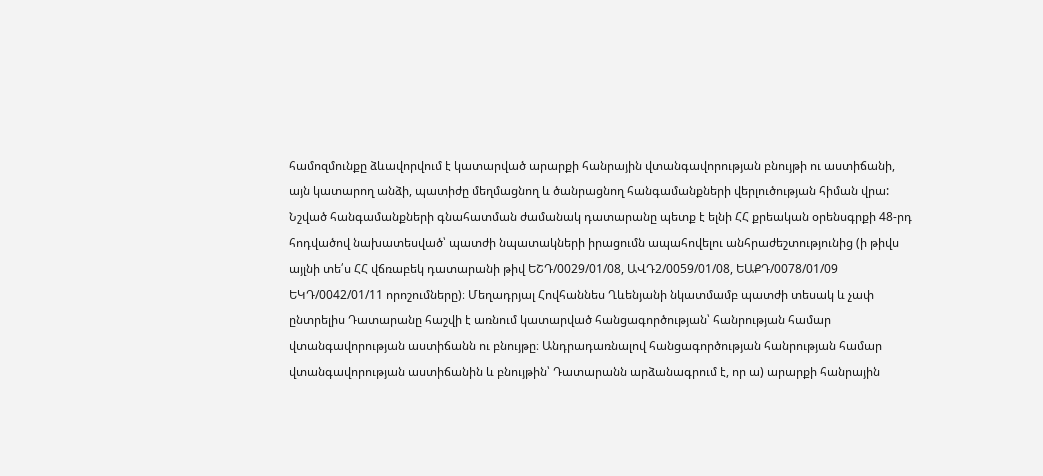համոզմունքը ձևավորվում է կատարված արարքի հանրային վտանգավորության բնույթի ու աստիճանի, այն կատարող անձի, պատիժը մեղմացնող և ծանրացնող հանգամանքների վերլուծության հիման վրա: Նշված հանգամանքների գնահատման ժամանակ դատարանը պետք է ելնի ՀՀ քրեական օրենսգրքի 48-րդ հոդվածով նախատեսված՝ պատժի նպատակների իրացումն ապահովելու անհրաժեշտությունից (ի թիվս այլնի տե՛ս ՀՀ վճռաբեկ դատարանի թիվ ԵՇԴ/0029/01/08, ԱՎԴ2/0059/01/08, ԵԱՔԴ/0078/01/09 ԵԿԴ/0042/01/11 որոշումները)։ Մեղադրյալ Հովհաննես Ղևենյանի նկատմամբ պատժի տեսակ և չափ ընտրելիս Դատարանը հաշվի է առնում կատարված հանցագործության՝ հանրության համար վտանգավորության աստիճանն ու բնույթը։ Անդրադառնալով հանցագործության հանրության համար վտանգավորության աստիճանին և բնույթին՝ Դատարանն արձանագրում է, որ ա) արարքի հանրային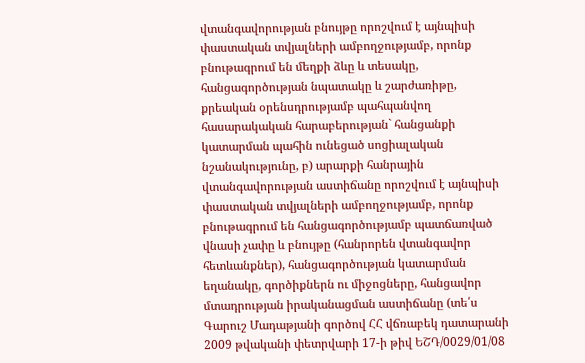վտանգավորության բնույթը որոշվում է այնպիսի փաստական տվյալների ամբողջությամբ, որոնք բնութագրում են մեղքի ձևը և տեսակը, հանցագործության նպատակը և շարժառիթը, քրեական օրենսդրությամբ պահպանվող հասարակական հարաբերության` հանցանքի կատարման պահին ունեցած սոցիալական նշանակությունը, բ) արարքի հանրային վտանգավորության աստիճանը որոշվում է այնպիսի փաստական տվյալների ամբողջությամբ, որոնք բնութագրում են հանցագործությամբ պատճառված վնասի չափը և բնույթը (հանրորեն վտանգավոր հետևանքներ), հանցագործության կատարման եղանակը, գործիքներն ու միջոցները, հանցավոր մտադրության իրականացման աստիճանը (տե՛ս Գարուշ Մադաթյանի գործով ՀՀ վճռաբեկ դատարանի 2009 թվականի փետրվարի 17-ի թիվ ԵՇԴ/0029/01/08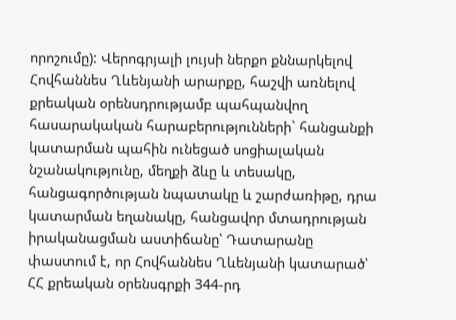որոշումը): Վերոգրյալի լույսի ներքո քննարկելով Հովհաննես Ղևենյանի արարքը, հաշվի առնելով քրեական օրենսդրությամբ պահպանվող հասարակական հարաբերությունների` հանցանքի կատարման պահին ունեցած սոցիալական նշանակությունը, մեղքի ձևը և տեսակը, հանցագործության նպատակը և շարժառիթը, դրա կատարման եղանակը, հանցավոր մտադրության իրականացման աստիճանը՝ Դատարանը փաստում է, որ Հովհաննես Ղևենյանի կատարած՝ ՀՀ քրեական օրենսգրքի 344-րդ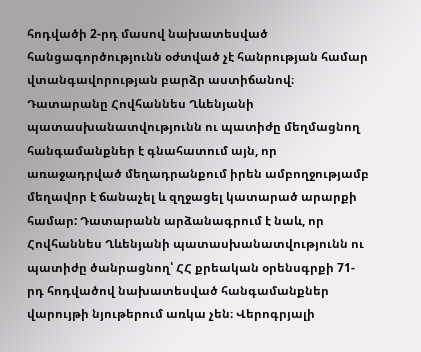հոդվածի 2-րդ մասով նախատեսված հանցագործությունն օժտված չէ հանրության համար վտանգավորության բարձր աստիճանով։ Դատարանը Հովհաննես Ղևենյանի պատասխանատվությունն ու պատիժը մեղմացնող հանգամանքներ է գնահատում այն, որ առաջադրված մեղադրանքում իրեն ամբողջությամբ մեղավոր է ճանաչել և զղջացել կատարած արարքի համար: Դատարանն արձանագրում է նաև, որ Հովհաննես Ղևենյանի պատասխանատվությունն ու պատիժը ծանրացնող՝ ՀՀ քրեական օրենսգրքի 71-րդ հոդվածով նախատեսված հանգամանքներ վարույթի նյութերում առկա չեն։ Վերոգրյալի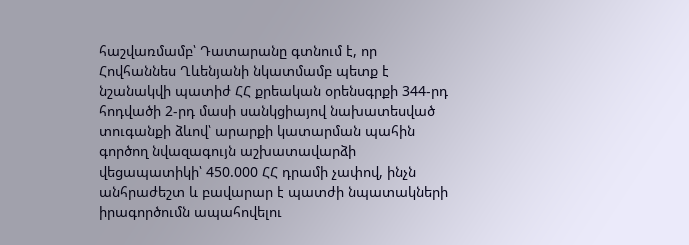հաշվառմամբ՝ Դատարանը գտնում է, որ Հովհաննես Ղևենյանի նկատմամբ պետք է նշանակվի պատիժ ՀՀ քրեական օրենսգրքի 344-րդ հոդվածի 2-րդ մասի սանկցիայով նախատեսված տուգանքի ձևով՝ արարքի կատարման պահին գործող նվազագույն աշխատավարձի վեցապատիկի՝ 450.000 ՀՀ դրամի չափով, ինչն անհրաժեշտ և բավարար է պատժի նպատակների իրագործումն ապահովելու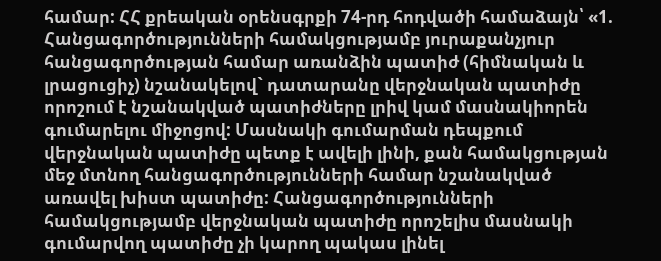համար: ՀՀ քրեական օրենսգրքի 74-րդ հոդվածի համաձայն՝ «1. Հանցագործությունների համակցությամբ յուրաքանչյուր հանցագործության համար առանձին պատիժ (հիմնական և լրացուցիչ) նշանակելով` դատարանը վերջնական պատիժը որոշում է նշանակված պատիժները լրիվ կամ մասնակիորեն գումարելու միջոցով: Մասնակի գումարման դեպքում վերջնական պատիժը պետք է ավելի լինի, քան համակցության մեջ մտնող հանցագործությունների համար նշանակված առավել խիստ պատիժը: Հանցագործությունների համակցությամբ վերջնական պատիժը որոշելիս մասնակի գումարվող պատիժը չի կարող պակաս լինել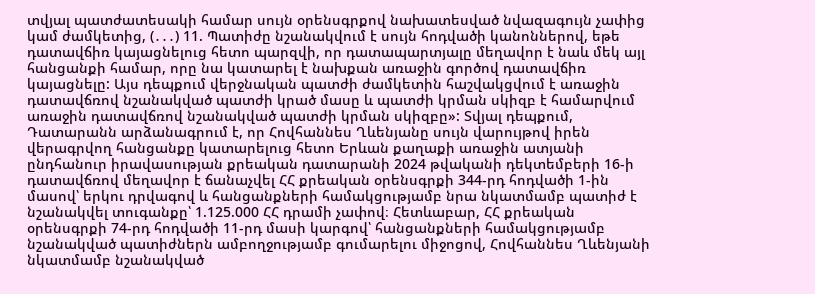տվյալ պատժատեսակի համար սույն օրենսգրքով նախատեսված նվազագույն չափից կամ ժամկետից, (․․․) 11. Պատիժը նշանակվում է սույն հոդվածի կանոններով, եթե դատավճիռ կայացնելուց հետո պարզվի, որ դատապարտյալը մեղավոր է նաև մեկ այլ հանցանքի համար, որը նա կատարել է նախքան առաջին գործով դատավճիռ կայացնելը: Այս դեպքում վերջնական պատժի ժամկետին հաշվակցվում է առաջին դատավճռով նշանակված պատժի կրած մասը և պատժի կրման սկիզբ է համարվում առաջին դատավճռով նշանակված պատժի կրման սկիզբը»: Տվյալ դեպքում, Դատարանն արձանագրում է, որ Հովհաննես Ղևենյանը սույն վարույթով իրեն վերագրվող հանցանքը կատարելուց հետո Երևան քաղաքի առաջին ատյանի ընդհանուր իրավասության քրեական դատարանի 2024 թվականի դեկտեմբերի 16-ի դատավճռով մեղավոր է ճանաչվել ՀՀ քրեական օրենսգրքի 344-րդ հոդվածի 1-ին մասով՝ երկու դրվագով և հանցանքների համակցությամբ նրա նկատմամբ պատիժ է նշանակվել տուգանքը՝ 1.125.000 ՀՀ դրամի չափով։ Հետևաբար, ՀՀ քրեական օրենսգրքի 74-րդ հոդվածի 11-րդ մասի կարգով՝ հանցանքների համակցությամբ նշանակված պատիժներն ամբողջությամբ գումարելու միջոցով, Հովհաննես Ղևենյանի նկատմամբ նշանակված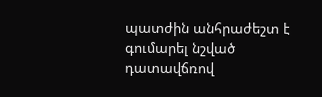պատժին անհրաժեշտ է գումարել նշված դատավճռով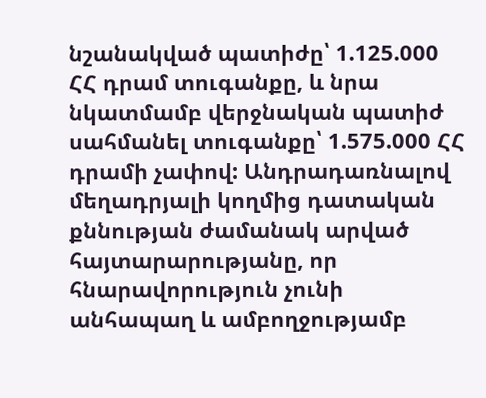նշանակված պատիժը՝ 1.125.000 ՀՀ դրամ տուգանքը, և նրա նկատմամբ վերջնական պատիժ սահմանել տուգանքը՝ 1.575.000 ՀՀ դրամի չափով: Անդրադառնալով մեղադրյալի կողմից դատական քննության ժամանակ արված հայտարարությանը, որ հնարավորություն չունի անհապաղ և ամբողջությամբ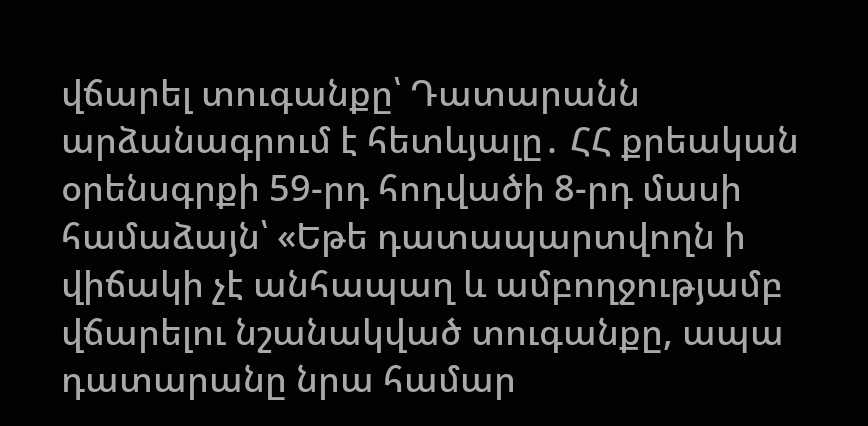վճարել տուգանքը՝ Դատարանն արձանագրում է հետևյալը․ ՀՀ քրեական օրենսգրքի 59-րդ հոդվածի 8-րդ մասի համաձայն՝ «Եթե դատապարտվողն ի վիճակի չէ անհապաղ և ամբողջությամբ վճարելու նշանակված տուգանքը, ապա դատարանը նրա համար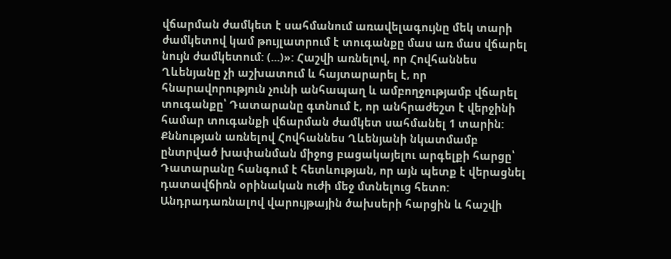վճարման ժամկետ է սահմանում առավելագույնը մեկ տարի ժամկետով կամ թույլատրում է տուգանքը մաս առ մաս վճարել նույն ժամկետում: (...)»: Հաշվի առնելով, որ Հովհաննես Ղևենյանը չի աշխատում և հայտարարել է, որ հնարավորություն չունի անհապաղ և ամբողջությամբ վճարել տուգանքը՝ Դատարանը գտնում է, որ անհրաժեշտ է վերջինի համար տուգանքի վճարման ժամկետ սահմանել 1 տարին: Քննության առնելով Հովհաննես Ղևենյանի նկատմամբ ընտրված խափանման միջոց բացակայելու արգելքի հարցը՝ Դատարանը հանգում է հետևության, որ այն պետք է վերացնել դատավճիռն օրինական ուժի մեջ մտնելուց հետո: Անդրադառնալով վարույթային ծախսերի հարցին և հաշվի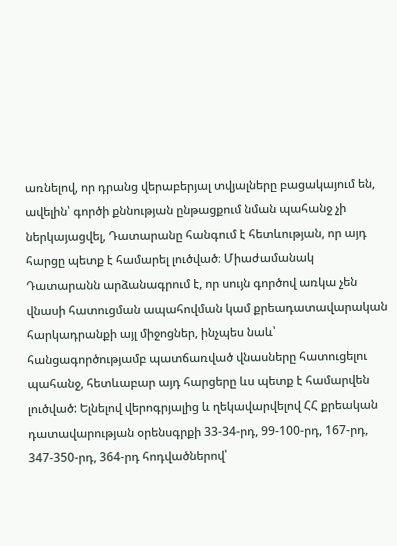առնելով, որ դրանց վերաբերյալ տվյալները բացակայում են, ավելին՝ գործի քննության ընթացքում նման պահանջ չի ներկայացվել, Դատարանը հանգում է հետևության, որ այդ հարցը պետք է համարել լուծված։ Միաժամանակ Դատարանն արձանագրում է, որ սույն գործով առկա չեն վնասի հատուցման ապահովման կամ քրեադատավարական հարկադրանքի այլ միջոցներ, ինչպես նաև՝ հանցագործությամբ պատճառված վնասները հատուցելու պահանջ, հետևաբար այդ հարցերը ևս պետք է համարվեն լուծված: Ելնելով վերոգրյալից և ղեկավարվելով ՀՀ քրեական դատավարության օրենսգրքի 33-34-րդ, 99-100-րդ, 167-րդ, 347-350-րդ, 364-րդ հոդվածներով՝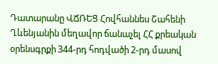Դատարանը ՎՃՌԵՑ Հովհաննես Շահենի Ղևենյանին մեղավոր ճանաչել ՀՀ քրեական օրենսգրքի 344-րդ հոդվածի 2-րդ մասով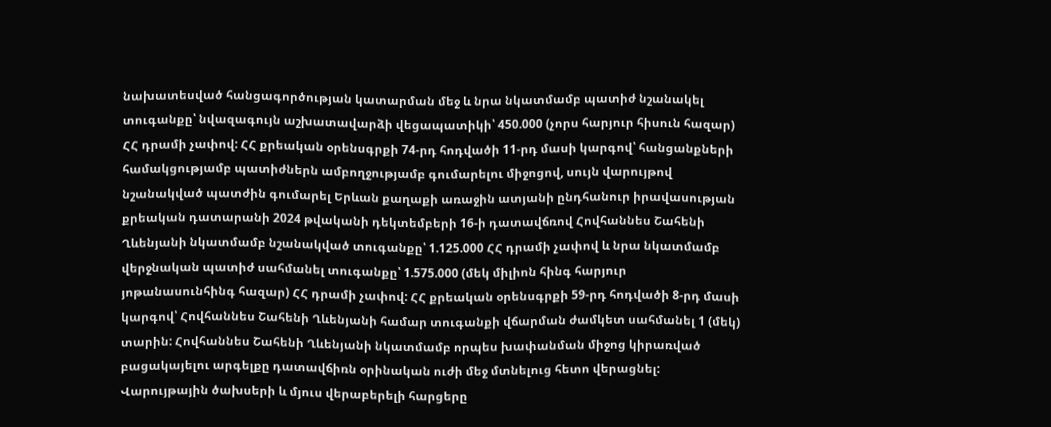նախատեսված հանցագործության կատարման մեջ և նրա նկատմամբ պատիժ նշանակել տուգանքը՝ նվազագույն աշխատավարձի վեցապատիկի՝ 450.000 (չորս հարյուր հիսուն հազար) ՀՀ դրամի չափով: ՀՀ քրեական օրենսգրքի 74-րդ հոդվածի 11-րդ մասի կարգով՝ հանցանքների համակցությամբ պատիժներն ամբողջությամբ գումարելու միջոցով, սույն վարույթով նշանակված պատժին գումարել Երևան քաղաքի առաջին ատյանի ընդհանուր իրավասության քրեական դատարանի 2024 թվականի դեկտեմբերի 16-ի դատավճռով Հովհաննես Շահենի Ղևենյանի նկատմամբ նշանակված տուգանքը՝ 1.125.000 ՀՀ դրամի չափով և նրա նկատմամբ վերջնական պատիժ սահմանել տուգանքը՝ 1.575.000 (մեկ միլիոն հինգ հարյուր յոթանասունհինգ հազար) ՀՀ դրամի չափով: ՀՀ քրեական օրենսգրքի 59-րդ հոդվածի 8-րդ մասի կարգով՝ Հովհաննես Շահենի Ղևենյանի համար տուգանքի վճարման ժամկետ սահմանել 1 (մեկ) տարին: Հովհաննես Շահենի Ղևենյանի նկատմամբ որպես խափանման միջոց կիրառված բացակայելու արգելքը դատավճիռն օրինական ուժի մեջ մտնելուց հետո վերացնել: Վարույթային ծախսերի և մյուս վերաբերելի հարցերը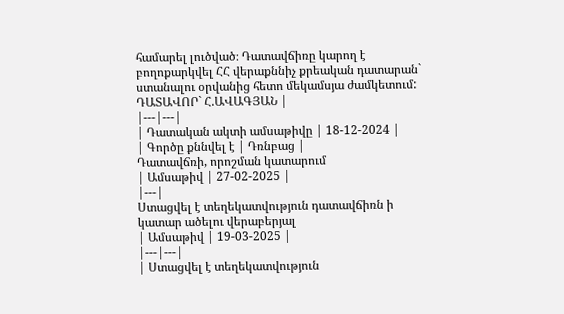համարել լուծված։ Դատավճիռը կարող է բողոքարկվել ՀՀ վերաքննիչ քրեական դատարան` ստանալու օրվանից հետո մեկամսյա ժամկետում: ԴԱՏԱՎՈՐ` Հ.ԱՎԱԳՅԱՆ |
|---|---|
| Դատական ակտի ամսաթիվը | 18-12-2024 |
| Գործը քննվել է | Դռնբաց |
Դատավճռի, որոշման կատարում
| Ամսաթիվ | 27-02-2025 |
|---|
Ստացվել է տեղեկատվություն դատավճիռն ի կատար ածելու վերաբերյալ
| Ամսաթիվ | 19-03-2025 |
|---|---|
| Ստացվել է տեղեկատվություն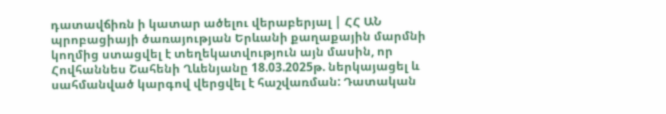դատավճիռն ի կատար ածելու վերաբերյալ | ՀՀ ԱՆ պրոբացիայի ծառայության Երևանի քաղաքային մարմնի կողմից ստացվել է տեղեկատվություն այն մասին, որ Հովհաննես Շահենի Ղևենյանը 18.03.2025թ. ներկայացել և սահմանված կարգով վերցվել է հաշվառման: Դատական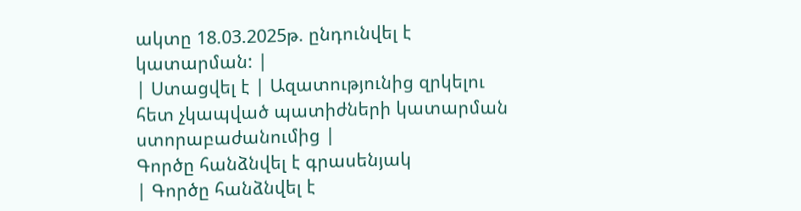ակտը 18.03.2025թ. ընդունվել է կատարման: |
| Ստացվել է | Ազատությունից զրկելու հետ չկապված պատիժների կատարման ստորաբաժանումից |
Գործը հանձնվել է գրասենյակ
| Գործը հանձնվել է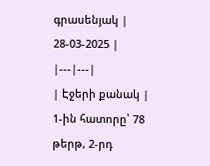գրասենյակ | 28-03-2025 |
|---|---|
| Էջերի քանակ | 1-ին հատորը՝ 78 թերթ, 2-րդ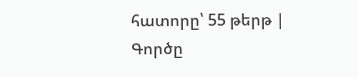հատորը՝ 55 թերթ |
Գործը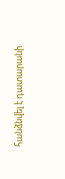հանձնվել է դատարանի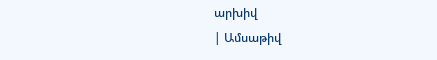արխիվ
| Ամսաթիվ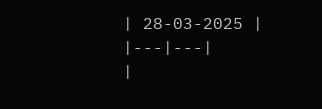| 28-03-2025 |
|---|---|
|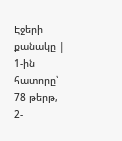Էջերի քանակը | 1-ին հատորը՝ 78 թերթ, 2-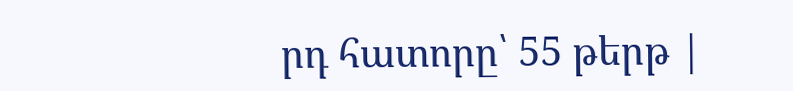րդ հատորը՝ 55 թերթ |